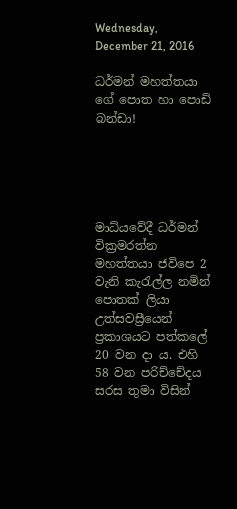Wednesday, December 21, 2016

ධර්මන් මහත්තයා ගේ පොත හා පොඩි බන්ඩා!





මාධ්යවේදී ධර්මන් වික්‍රමරත්න මහත්තයා ජවිපෙ 2 වැනි කැරැල්ල නමින් පොතක් ලියා උත්සවස්‍රීයෙන් ප්‍රකාශයට පත්කලේ 20 වන දා ය. එහි 58 වන පරිච්චේදය සරස තුමා විසින්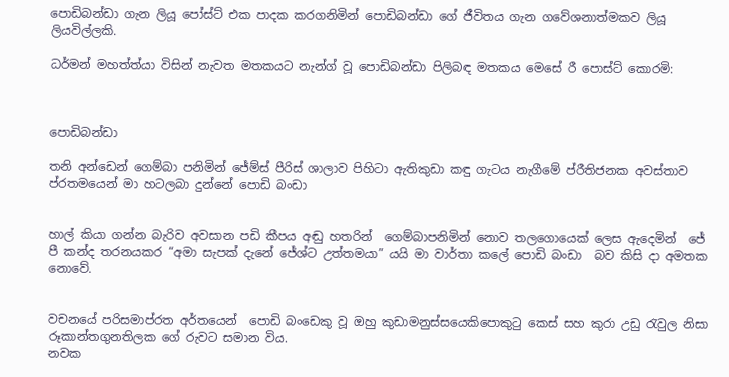පොඩිබන්ඩා ගැන ලියූ පෝස්ට් එක පාදක කරගනිමින් පොඩිබන්ඩා ගේ ජීවිතය ගැන ගවේශනාත්මකව ලියූ ලියවිල්ලකි.

ධර්මන් මහත්ත්යා විසින් නැවත මතකයට නැන්ග් වූ පොඩිබන්ඩා පිලිබඳ මතකය මෙසේ රී පොස්ට් කොරමි:



පොඩිබන්ඩා

තනි අන්ඩෙන් ගෙම්බා පනිමින් ජේම්ස් පීරිස් ශාලාව පිහිටා ඇතිකුඩා කඳු ගැටය නැගීමේ ප්රීතිජනක අවස්තාව ප්රතමයෙන් මා හටලබා දුන්නේ පොඩි බංඩා


හාල් කියා ගන්න බැරිව අවසාන පඩි කීපය අඬු හතරින්  ගෙම්බාපනිමින් නොව තලගොයෙක් ලෙස ඇදෙමින්  ජේ පී කන්ද තරනයකර “අමා සැපක් දැනේ ජේශ්ට උත්තමයා” යයි මා වාර්තා කලේ පොඩි බංඩා  බව කිසි දා අමතක නොවේ.


වචනයේ පරිසමාප්රත අර්තයෙන්  පොඩි බංඩෙකු වූ ඔහු කුඩාමනුස්සයෙකිපොකුටු කෙස් සහ කුරා උඩු රැවුල නිසා රූකාන්තගුනතිලක ගේ රුවට සමාන විය.
නවක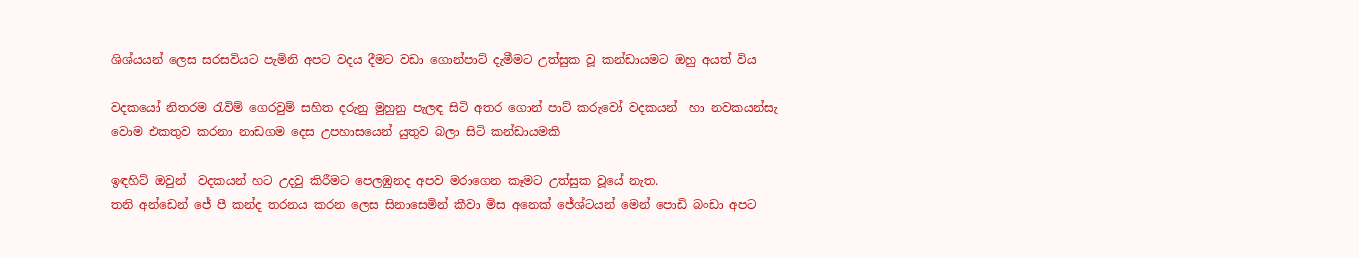ශිශ්යයන් ලෙස සරසවියට පැමිනි අපට වදය දීමට වඩා ගොන්පාට් දැමීමට උත්සුක වූ කන්ඩායමට ඔහු අයත් විය

වදකයෝ නිතරම රැවිම් ගෙරවුම් සහිත දරුනු මුහුනු පැලඳ සිටි අතර ගොන් පාට් කරුවෝ වදකයන්  හා නවකයන්සැ වොම එකතුව කරනා නාඩගම දෙස උපහාසයෙන් යුතුව බලා සිටි කන්ඩායමකි

ඉඳහිට් ඔවුන්  වදකයන් හට උදවු කිරීමට පෙලඹුනද අපව මරාගෙන කෑමට උත්සුක වූයේ නැත.
තනි අන්ඩෙන් ජේ පී කන්ද තරනය කරන ලෙස සිනාසෙමින් කීවා මිස අනෙක් ජේශ්ටයන් මෙන් පොඩි බංඩා අපට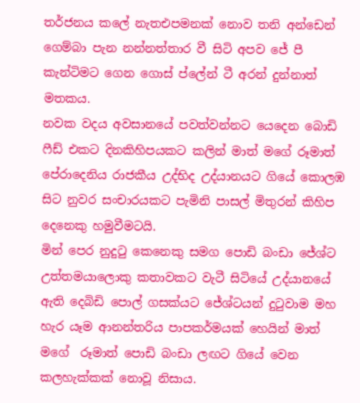තර්ජනය කලේ නැතඑපමනක් නොව තනි අන්ඩෙන් ගෙම්බා පැන නන්නත්තාර වී සිටි අපව ජේ පී කැන්ටිමට ගෙන ගොස් ප්ලේන් ටී අරන් දුන්නාත් මතකය.
නවක වදය අවසානයේ පවත්වන්නට යෙදෙන බොඩි ෆීඩ් එකට දිනකිහිපයකට කලින් මාත් මගේ රූමාත් පේරාදෙනිය රාජකීය උද්භිද උද්යානයට ගියේ කොලඹ සිට නුවර සංචාරයකට පැමිනි පාසල් මිතුරන් කිහිප දෙනෙකු හමුවීමටයි.
මින් පෙර නුදුටු කෙනෙකු සමග පොඩි බංඩා ජේශ්ට උත්තමයාලොකු කතාවකට වැටී සිටියේ උද්යානයේ ඇති දෙබිඩි පොල් ගසක්යට ජේශ්ටයන් දුටුවාම මහ හැර යෑම ආනන්තරිය පාපකර්මයක් හෙයින් මාත් මගේ  රූමාත් පොඩි බංඩා ලඟට ගියේ වෙන කලහැක්කක් නොවූ නිසාය.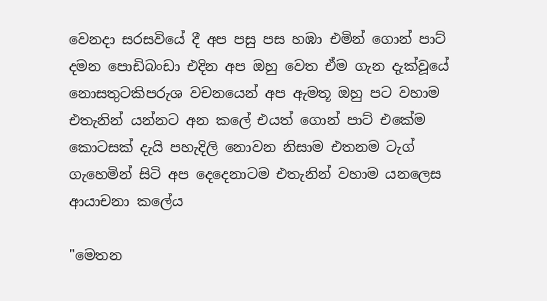වෙනදා සරසවියේ දී අප පසු පස හඹා එමින් ගොන් පාට් දමන පොඩිබංඩා එදින අප ඔහු වෙත ඒම ගැන දැක්වූයේ නොසතුටකිපරුශ වචනයෙන් අප ඇමතූ ඔහු පට වහාම එතැනින් යන්නට අන කලේ එයත් ගොන් පාට් එකේම කොටසක් දැයි පහැදිලි නොවන නිසාම එතනම ටැග් ගැහෙමින් සිටි අප දෙදෙනාටම එතැනින් වහාම යනලෙස ආයාචනා කලේය

"මෙතන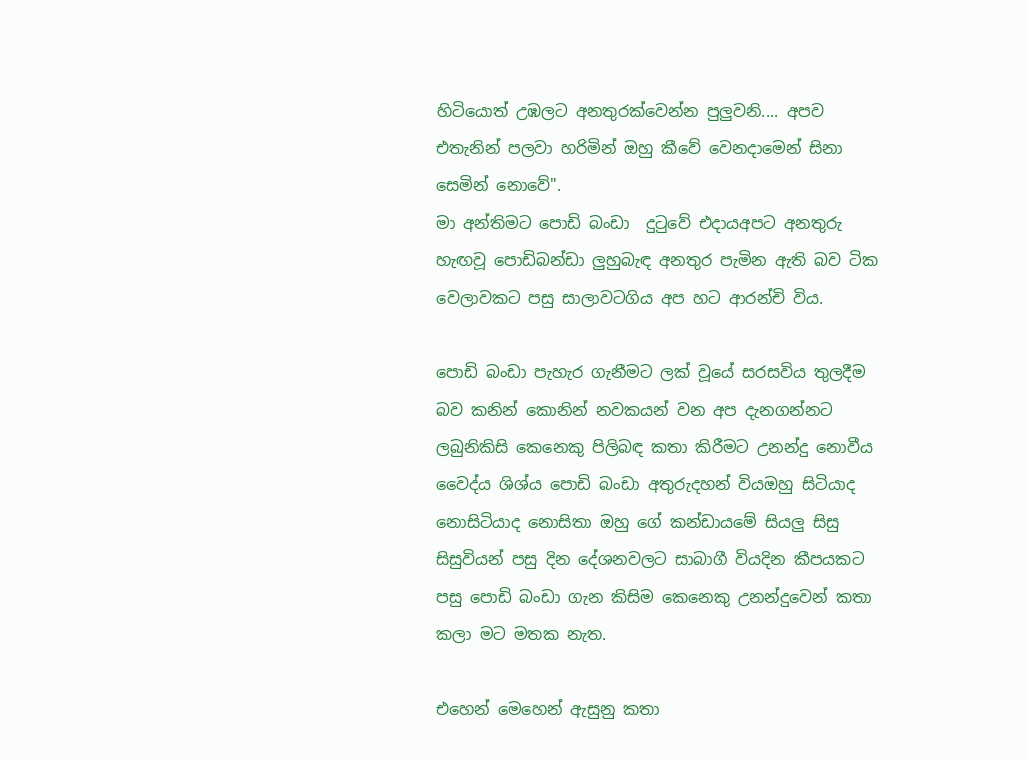හිටියොත් උඹලට අනතුරක්වෙන්න පුලුවනි.... අපව එතැනින් පලවා හරිමින් ඔහු කීවේ වෙනදාමෙන් සිනා සෙමින් නොවේ".
මා අන්තිමට පොඩි බංඩා  දුටුවේ එදායඅපට අනතුරු හැඟවූ පොඩිබන්ඩා ලුහුබැඳ අනතුර පැමින ඇති බව ටික වෙලාවකට පසු සාලාවටගිය අප හට ආරන්චි විය.

පොඩි බංඩා පැහැර ගැනීමට ලක් වූයේ සරසවිය තුලදීම බව කනින් කොනින් නවකයන් වන අප දැනගන්නට ලබුනිකිසි කෙනෙකු පිලිබඳ කතා කිරීමට උනන්දු නොවීය
වෛද්ය ශිශ්ය පොඩි බංඩා අතුරුදහන් වියඔහු සිටියාද නොසිටියාද නොසිතා ඔහු ගේ කන්ඩායමේ සියලු සිසු සිසුවියන් පසු දින දේශනවලට සාබාගී වියදින කීපයකට පසු පොඩි බංඩා ගැන කිසිම කෙනෙකු උනන්දුවෙන් කතා කලා මට මතක නැත.

එහෙන් මෙහෙන් ඇසුනු කතා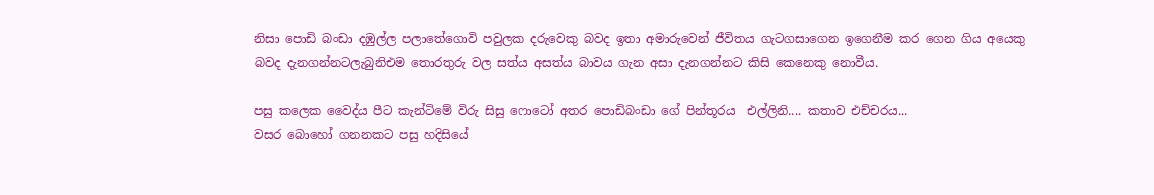නිසා පොඩි බංඩා දඹුල්ල පලාතේගොවි පවුලක දරුවෙකු බවද ඉතා අමාරුවෙන් ජීවිතය ගැටගසාගෙන ඉගෙනීම කර ගෙන ගිය අයෙකු බවද දැනගන්නටලැබුනිඑම තොරතුරු වල සත්ය අසත්ය බාවය ගැන අසා දැනගන්නට කිසි කෙනෙකු නොවීය.

පසු කලෙක වෛද්ය පීට කැන්ටිමේ විරු සිසු ෆොටෝ අතර පොඩිබංඩා ගේ පින්තූරය  එල්ලිනි.... කතාව එච්චරය...
වසර බොහෝ ගනනකට පසු හදිසියේ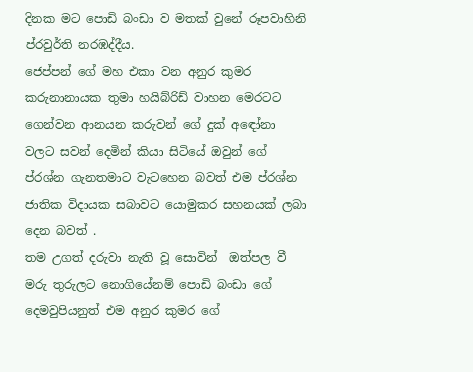දිනක මට පොඩි බංඩා ව මතක් වුනේ රූපවාහිනි ප්රවුර්ති නරඹද්දීය.
ජෙප්පන් ගේ මහ එකා වන අනුර කුමර කරුනානායක තුමා හයිබ්රිඩ් වාහන මෙරටට ගෙන්වන ආනයන කරුවන් ගේ දුක් අඳෝනා වලට සවන් දෙමින් කියා සිටියේ ඔවුන් ගේ ප්රශ්න ගැනතමාට වැටහෙන බවත් එම ප්රශ්න ජාතික විදායක සබාවට යොමුකර සහනයක් ලබා දෙන බවත් .
තම උගත් දරුවා නැති වූ සොවින්  ඔත්පල වී මරු තුරුලට නොගියේනම් පොඩි බංඩා ගේ දෙමවුපියනුත් එම අනුර කුමර ගේ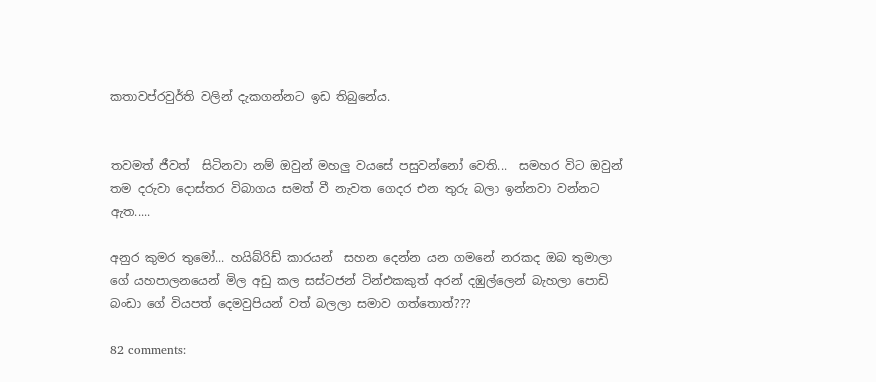කතාවප්රවුර්ති වලින් දැකගන්නට ඉඩ තිබුනේය.


තවමත් ජීවත්  සිටිනවා නම් ඔවුන් මහලු වයසේ පසුවන්නෝ වෙති...  සමහර විට ඔවුන් තම දරුවා දොස්තර විබාගය සමත් වී නැවත ගෙදර එන තුරු බලා ඉන්නවා වන්නට ඇත.....

අනුර කුමර තුමෝ... හයිබ්රිඩ් කාරයන්  සහන දෙන්න යන ගමනේ නරකද ඔබ තුමාලා ගේ යහපාලනයෙන් මිල අඩු කල සස්ටජන් ටින්එකකුත් අරන් දඹුල්ලෙන් බැහලා පොඩි බංඩා ගේ වියපත් දෙමවුපියන් වත් බලලා සමාව ගත්තොත්???

82 comments: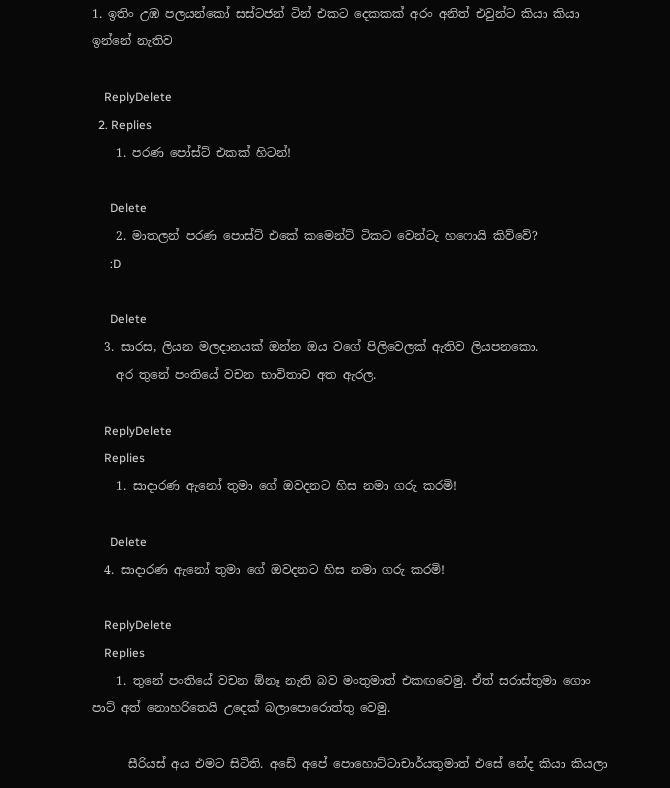1. ඉතිං උඹ පලයන්කෝ සස්ටජන් ටින් එකට දෙකකක් අරං අනිත් එවුන්ට කියා කියා ඉන්නේ නැතිව

    ReplyDelete
  2. Replies
    1. පරණ පෝස්ට් එකක් හිටන්!

      Delete
    2. මාතලන් පරණ පොස්ට් එකේ කමෙන්ට් ටිකට වෙන්ටැ හෆොයි කිව්වේ?
      :D

      Delete
  3. සාරස, ලියන මලදානයක් ඔන්න ඔය වගේ පිලිවෙලක් ඇතිව ලියපනකො.
    අර තුනේ පංතියේ වචන භාවිතාව අත ඇරල.

    ReplyDelete
    Replies
    1. සාදාරණ ඇනෝ තුමා ගේ ඔවදනට හිස නමා ගරු කරමි!

      Delete
  4. සාදාරණ ඇනෝ තුමා ගේ ඔවදනට හිස නමා ගරු කරමි!

    ReplyDelete
    Replies
    1. තුනේ පංතියේ වචන ඕනෑ නැති බව මංතුමාත් එකඟවෙමු. ඒත් සරාස්තුමා ගොං පාට් අත් නොහරිතෙයි උදෙක් බලාපොරොත්තු වෙමු.

      සීරියස් අය එමට සිටිති. අඩේ අපේ පොහොට්ටාචාර්යතුමාත් එසේ නේද කියා කියලා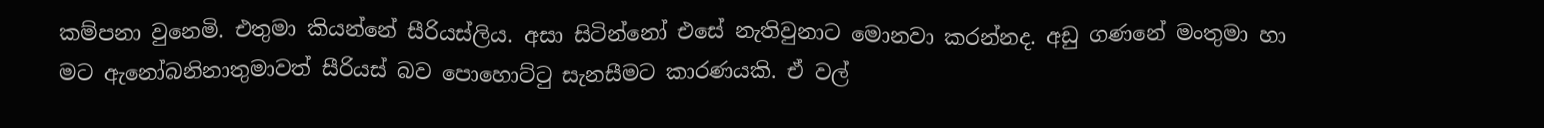කම්පනා වුනෙමි. එතුමා කියන්නේ සීරියස්ලිය. අසා සිටින්නෝ එසේ නැතිවුනාට මොනවා කරන්නද. අඩු ගණනේ මංතුමා හා මට ඇනෝබනිනාතුමාවත් සීරියස් බව පොහොට්ටු සැනසීමට කාරණයකි. ඒ වල්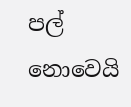පල් නොවෙයි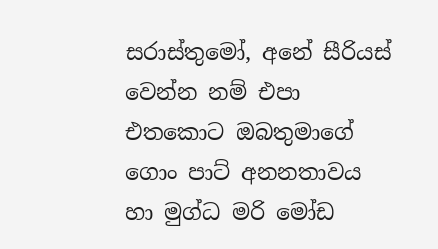සරාස්තුමෝ, අනේ සීරියස් වෙන්න නම් එපා එතකොට ඔබතුමාගේ ගොං පාට් අනනතාවය හා මුග්ධ මරි මෝඩ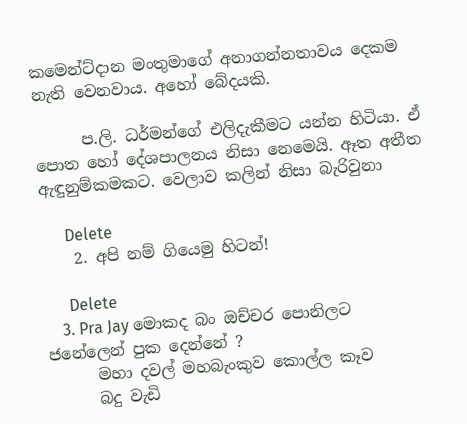කමෙන්ට්දාන මංතුමාගේ අනාගන්නතාවය දෙකම නැති වෙනවාය. අහෝ බේදයකි.

      ප.ලි. ධර්මන්ගේ එලිදැකීමට යන්න හිටියා. ඒ පොත හෝ දේශපාලනය නිසා නෙමෙයි. ඈත අතීත ඇඳුනුම්කමකට. වෙලාව කලින් නිසා බැරිවුනා

      Delete
    2. අපි නම් ගියෙමු හිටන්!

      Delete
    3. Pra Jay මොකද බං ඔච්චර පොනිලට ජනේලෙන් පුක දෙන්නේ ?
      මහා දවල් මහබැංකුව කොල්ල කෑව
      බදු වැඩි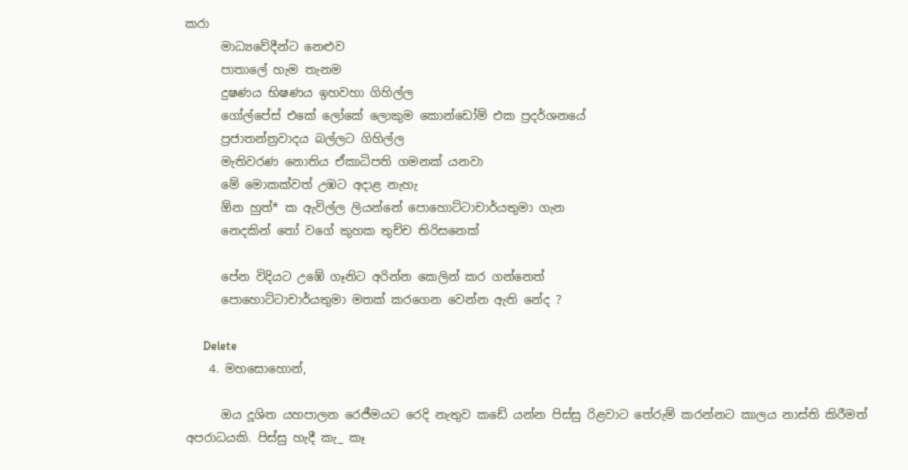කරා
      මාධ්‍යවේදීන්ට නෙළුව
      පාතාලේ හැම තැනම
      දුෂණය භිෂණය ඉහවහා ගිහිල්ල
      ගෝල්පේස් එකේ ලෝකේ ලොකුම කොන්ඩෝම් එක ප්‍රදර්ශනයේ
      ප්‍රජාතන්ත්‍රවාදය බල්ලට ගිහිල්ල
      මැතිවරණ නොතිය ඒකාධිපති ගමනක් යනවා
      මේ මොකක්වත් උඹට අදාළ නැහැ
      ඕන හුත්* ක ඇවිල්ල ලියන්නේ පොහොට්ටාචාර්යතුමා ගැන
      නෙදකින් තෝ වගේ කුහක තුච්ච තිරිසනෙක්

      පේන විදියට උඹේ ගෑනිට අරින්න කෙලින් කර ගන්නෙත්
      පොහොට්ටාචාර්යතුමා මතක් කරගෙන වෙන්න ඇති නේද ?

      Delete
    4. මහසොහොන්,

      ඔය දූශිත යහපාලන රෙජීමයට රෙදි නැතුව කඩේ යන්න පිස්සු රිළවාට තේරුම් කරන්නට කාලය නාස්ති කිරීමත් අපරාධයකි. පිස්සු හැදී කැ_ කෑ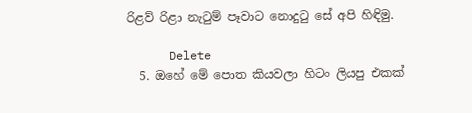රිළව් රිළා නැටුම් පෑවාට නොදුටු සේ අපි හිඳිමු.

      Delete
  5. ඔහේ මේ පොත කියවලා හිටං ලියපු එකක්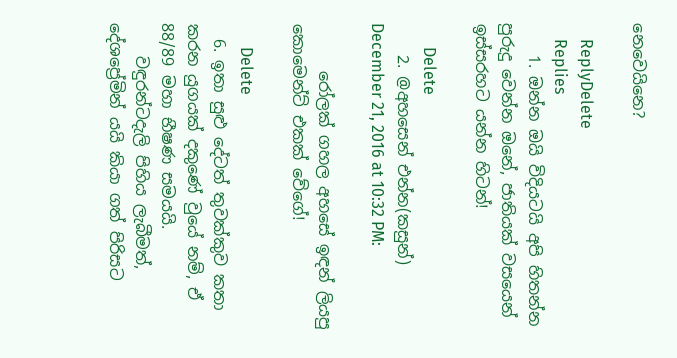නෙවෙයිනෙ?

    ReplyDelete
    Replies
    1. ඔන්න ඔයි විදියටයි අපි හිතන්න පුරුදු වෙන්න ඔනේ, ජාතියක් වසයෙන් ඉස්සරහට යන්න හිටන්!

      Delete
    2. @අහසෙන් එන්න(කසුන්) December 21, 2016 at 10:32 PM:

      රෝලක් ගහල අහසේ ඉඳන් ලියපු කොමෙන්ට් එකක් වේගේ!

      Delete
  6. ඉතා සුළු දේටත් තුවක්කුව කතා කරන යුගයක් දකුණේ වුයේ නම්, ඒ 88/89 මහා භීෂණ සමයයි.
    වඳුරන්ටදැලි පිහිය ලැබීමත්, දේශප්‍රේමින් යයි කියා ගත් පිරිසට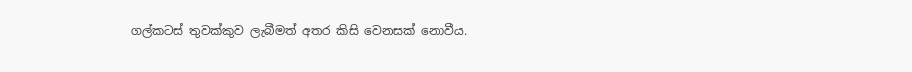ගල්කටස් තුවක්කුව ලැබීමත් අතර කිසි වෙනසක් නොවීය.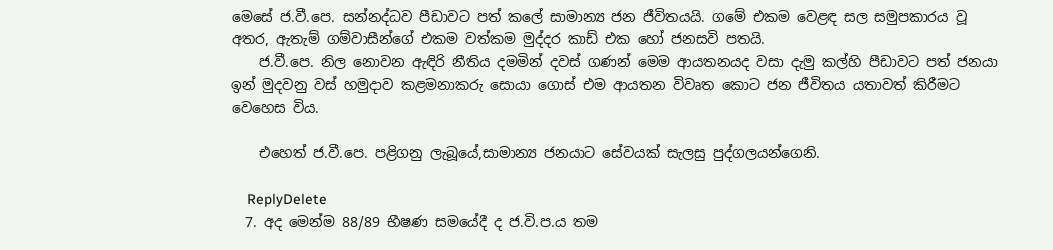මෙසේ ජ.වී.පෙ. සන්නද්ධව පීඩාවට පත් කලේ සාමාන්‍ය ජන ජීවිතයයි. ගමේ එකම වෙළඳ සල සමුපකාරය වූ අතර, ඇතැම් ගම්වාසීන්ගේ එකම වත්කම මුද්දර කාඩ් එක හෝ ජනසවි පතයි.
    ජ.වී.පෙ. නිල නොවන ඇඳිරි නීතිය දමමින් දවස් ගණන් මෙම ආයතනයද වසා දැමු කල්හි පීඩාවට පත් ජනයා ඉන් මුදවනු වස් හමුදාව කළමනාකරු සොයා ගොස් එම ආයතන විවෘත කොට ජන ජීවිතය යතාවත් කිරීමට වෙහෙස විය.

    එහෙත් ජ.වී.පෙ. පළිගනු ලැබූයේ,සාමාන්‍ය ජනයාට සේවයක් සැලසු පුද්ගලයන්ගෙනි.

    ReplyDelete
  7. අද මෙන්ම 88/89 භීෂණ සමයේදී ද ජ.වි.ප.ය තම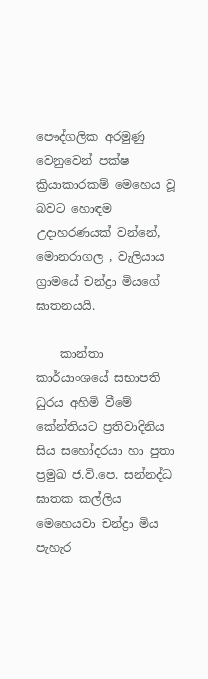පෞද්ගලික අරමුණු වෙනුවෙන් පක්ෂ ක්‍රියාකාරකම් මෙහෙය වූ බවට හොඳම උදාහරණයක් වන්නේ, මොනරාගල , වැලියාය ග්‍රාමයේ චන්ද්‍රා මියගේ ඝාතනයයි.

    කාන්තා කාර්යාංශයේ සභාපති ධුරය අහිමි වීමේ කේන්තියට ප්‍රතිවාදිනිය සිය සහෝදරයා හා පුතා ප්‍රමුඛ ජ.වි.පෙ. සන්නද්ධ ඝාතක කල්ලිය මෙහෙයවා චන්ද්‍රා මිය පැහැර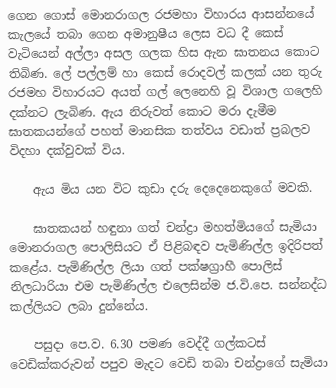ගෙන ගොස් මොනරාගල රජමහා විහාරය ආසන්නයේ කැලයේ තබා ගෙන අමානුෂීය ලෙස වධ දී කෙස් වැටියෙන් අල්ලා අසල ගලක හිස ඇන ඝාතනය කොට තිබිණ. ලේ පල්ලම් හා කෙස් රොදවල් කලක් යන තුරු රජමහ විහාරයට අයත් ගල් ලෙනෙහි වූ විශාල ගලෙහි දක්නට ලැබිණ. ඇය නිරුවත් කොට මරා දැමීම ඝාතකයන්ගේ පහත් මානසික තත්වය වඩාත් ප්‍රබලව විදහා දක්වුවක් විය.

    ඇය මිය යන විට කුඩා දරු දෙදෙනෙකුගේ මවකි.

    ඝාතකයන් හඳුනා ගත් චන්ද්‍රා මහත්මියගේ සැමියා මොනරාගල පොලිසියට ඒ පිළිබඳව පැමිණිල්ල ඉදිරිපත් කළේය. පැමිණිල්ල ලියා ගත් පක්ෂග්‍රාහී පොලිස් නිලධාරියා එම පැමිණිල්ල එලෙසින්ම ජ.වි.පෙ. සන්නද්ධ කල්ලියට ලබා දුන්නේය.

    පසුදා පෙ.ව. 6.30 පමණ වෙද්දී ගල්කටස් වෙඩික්කරුවන් පපුව මැදට වෙඩි තබා චන්ද්‍රාගේ සැමියා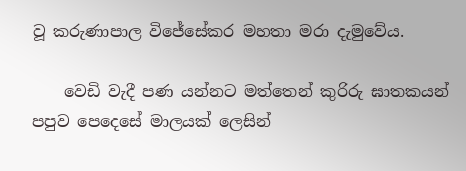වූ කරුණාපාල විජේසේකර මහතා මරා දැමුවේය.

    වෙඩි වැදී පණ යන්නට මත්තෙන් කුරිරු ඝාතකයන් පපුව පෙදෙසේ මාලයක් ලෙසින්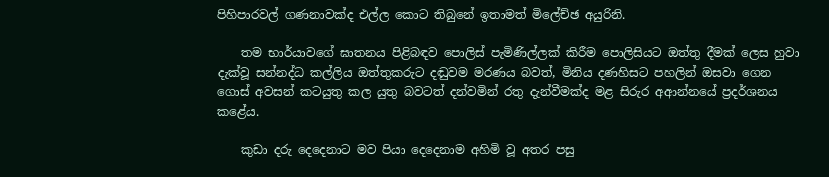පිහිපාරවල් ගණනාවක්ද එල්ල කොට තිබුනේ ඉතාමත් මිලේච්ඡ අයුරිනි.

    තම භාර්යාවගේ ඝාතනය පිළිබඳව පොලිස් පැමිණිල්ලක් කිරීම පොලිසියට ඔත්තු දීමක් ලෙස හුවා දැක්වූ සන්නද්ධ කල්ලිය ඔත්තුකරුට දඬුවම මරණය බවත්, මිනිය දණහිසට පහලින් ඔසවා ගෙන ගොස් අවසන් කටයුතු කල යුතු බවටත් දන්වමින් රතු දැන්වීමක්ද මළ සිරුර අආන්නයේ ප්‍රදර්ශනය කළේය.

    කුඩා දරු දෙදෙනාට මව පියා දෙදෙනාම අහිමි වූ අතර පසු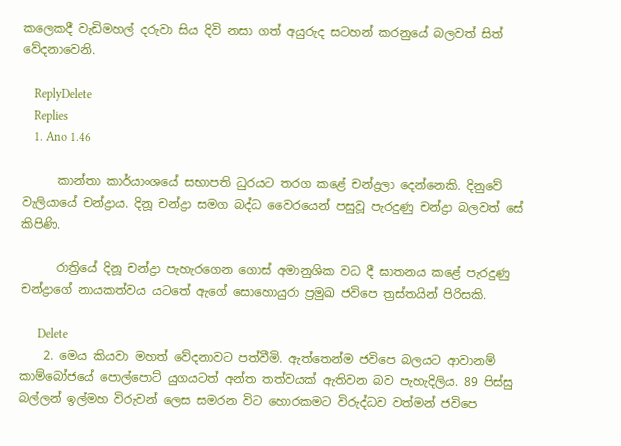කලෙකදී වැඩිමහල් දරුවා සිය දිවි නසා ගත් අයුරුද සටහන් කරනුයේ බලවත් සිත් වේදනාවෙනි.

    ReplyDelete
    Replies
    1. Ano 1.46

      කාන්තා කාර්යාංශයේ සභාපති ධුරයට තරග කළේ චන්ද්‍රලා දෙන්නෙකි. දිනුවේ වැලියායේ චන්ද්‍රාය. දිනූ චන්ද්‍රා සමග බද්ධ වෛරයෙන් පසුවූ පැරදුණු චන්ද්‍රා බලවත් සේ කිපිණි.

      රාත්‍රියේ දිනූ චන්ද්‍රා පැහැරගෙන ගොස් අමානුශික වධ දී ඝාතනය කළේ පැරදුණු චන්ද්‍රාගේ නායකත්වය යටතේ ඇගේ සොහොයුරා ප්‍රමුඛ ජවිපෙ ත්‍රස්තයින් පිරිසකි.

      Delete
    2. මෙය කියවා මහත් වේදනාවට පත්වීමි. ඇත්තෙන්ම ජවිපෙ බලයට ආවානම් කාම්බෝජයේ පොල්පොට් යුගයටත් අන්ත තත්වයක් ඇතිවන බව පැහැදිලිය. 89 පිස්සු බල්ලන් ඉල්මහ විරුවන් ලෙස සමරන විට හොරකමට විරුද්ධව වත්මන් ජවිපෙ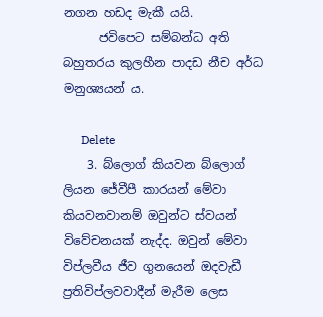නගන හඩද මැකී යයි.
      ජවිපෙට සම්බන්ධ අති බහුතරය කුලහීන පාදඩ නීච අර්ධ මනුශ්‍යයන් ය.

      Delete
    3. බ්ලොග් කියවන බ්ලොග් ලියන ජේවීපී කාරයන් මේවා කියවනවානම් ඔවුන්ට ස්වයන් විවේචනයක් නැද්ද. ඔවුන් මේවා විප්ලවීය ජීව ගුනයෙන් ඔදවැඩී ප්‍රතිවිප්ලවවාදීන් මැරීම ලෙස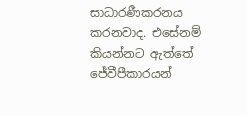සාධාරණීකරනය කරනවාද. එසේනම් කියන්නට ඇත්තේ ජේවීපීකාරයන්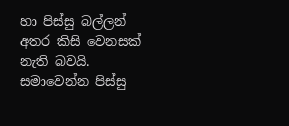හා පිස්සු බල්ලන් අතර කිසි වෙනසක් නැති බවයි. සමාවෙන්න පිස්සු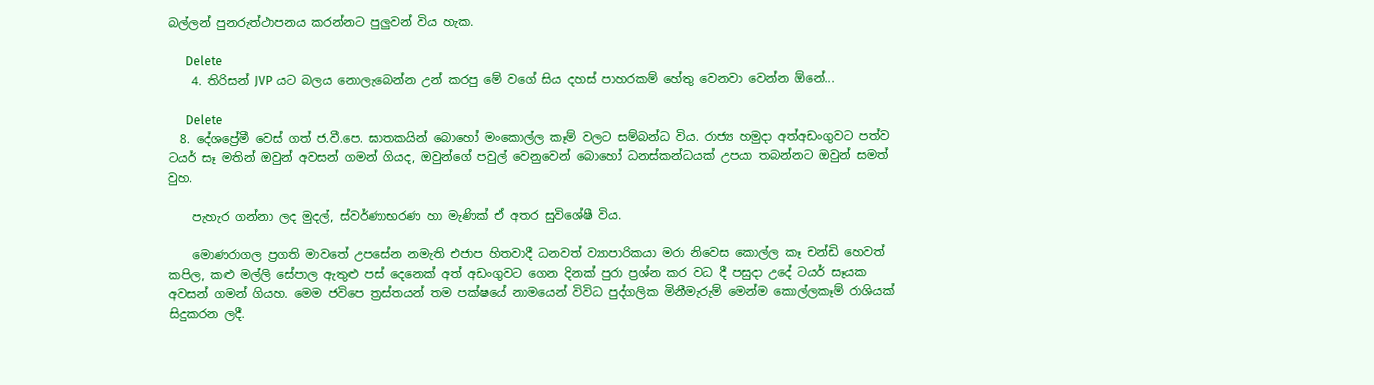බල්ලන් පුනරුත්ථාපනය කරන්නට පුලුවන් විය හැක.

      Delete
    4. තිරිසන් JVP යට බලය නොලැබෙන්න උන් කරපු මේ වගේ සිය දහස් පාහරකම් හේතු වෙනවා වෙන්න ඕනේ...

      Delete
  8. දේශප්‍රේමී වෙස් ගත් ජ.වී.පෙ. ඝාතකයින් බොහෝ මංකොල්ල කෑම් වලට සම්බන්ධ විය. රාජ්‍ය හමුදා අත්අඩංගුවට පත්ව ටයර් සෑ මතින් ඔවුන් අවසන් ගමන් ගියද, ඔවුන්ගේ පවුල් වෙනුවෙන් බොහෝ ධනස්කන්ධයක් උපයා තබන්නට ඔවුන් සමත් වුහ.

    පැහැර ගන්නා ලද මුදල්, ස්වර්ණාභරණ හා මැණික් ඒ අතර සුවිශේෂී විය.

    මොණරාගල ප්‍රගති මාවතේ උපසේන නමැති එජාප හිතවාදී ධනවත් ව්‍යාපාරිකයා මරා නිවෙස කොල්ල කෑ චන්ඩි හෙවත් කපිල, කළු මල්ලි සේපාල ඇතුළු පස් දෙනෙක් අත් අඩංගුවට ගෙන දිනක් පුරා ප්‍රශ්න කර වධ දී පසුදා උදේ ටයර් සෑයක අවසන් ගමන් ගියහ. මෙම ජවිපෙ ත්‍රස්තයන් තම පක්ෂයේ නාමයෙන් විවිධ පුද්ගලික මිනීමැරුම් මෙන්ම කොල්ලකෑම් රාශියක් සිදුකරන ලදී.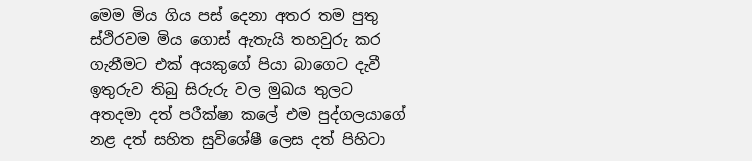මෙම මිය ගිය පස් දෙනා අතර තම පුතු ස්ථිරවම මිය ගොස් ඇතැයි තහවුරු කර ගැනීමට එක් අයකුගේ පියා බාගෙට දැවී ඉතුරුව තිබු සිරුරු වල මුඛය තුලට අතදමා දත් පරීක්ෂා කලේ එම පුද්ගලයාගේ නළ දත් සහිත සුවිශේෂී ලෙස දත් පිහිටා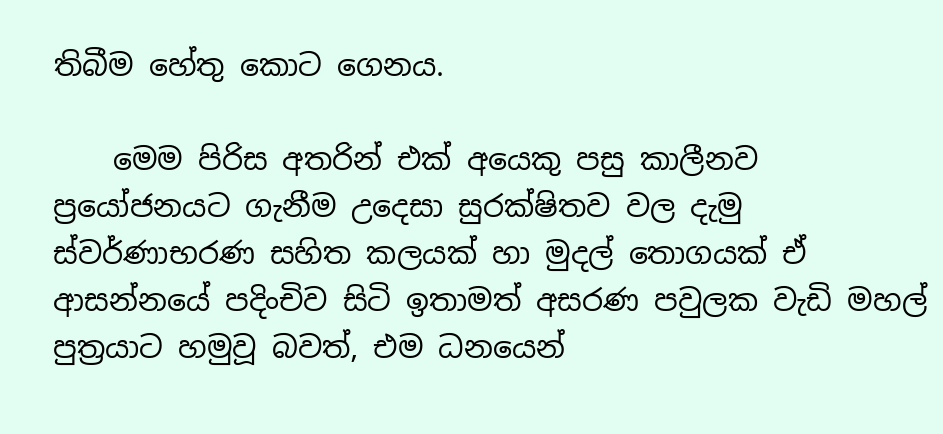තිබීම හේතු කොට ගෙනය.

    මෙම පිරිස අතරින් එක් අයෙකු පසු කාලීනව ප්‍රයෝජනයට ගැනීම උදෙසා සුරක්ෂිතව වල දැමු ස්වර්ණාභරණ සහිත කලයක් හා මුදල් තොගයක් ඒ ආසන්නයේ පදිංචිව සිටි ඉතාමත් අසරණ පවුලක වැඩි මහල් පුත්‍රයාට හමුවූ බවත්, එම ධනයෙන්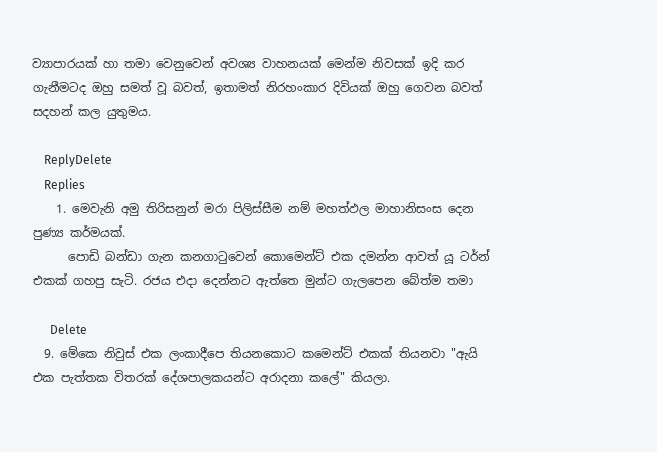ව්‍යාපාරයක් හා තමා වෙනුවෙන් අවශ්‍ය වාහනයක් මෙන්ම නිවසක් ඉදි කර ගැනීමටද ඔහු සමත් වූ බවත්, ඉතාමත් නිරහංකාර දිවියක් ඔහු ගෙවන බවත් සදහන් කල යුතුමය.

    ReplyDelete
    Replies
    1. මෙවැනි අමු තිරිසනුන් මරා පිලිස්සීම නම් මහත්ඵල මාහානිසංස දෙන පුණ්‍ය කර්මයක්.
      පොඩි බන්ඩා ගැන කනගාටුවෙන් කොමෙන්ට් එක දමන්න ආවත් යූ ටර්න් එකක් ගහපු සැටි. රජය එදා දෙන්නට ඇත්තෙ මුන්ට ගැලපෙන බේත්ම තමා

      Delete
  9. මේකෙ නිවුස් එක ලංකාදීපෙ තියනකොට කමෙන්ට් එකක් තියනවා "ඇයි එක පැත්තක විතරක් දේශපාලකයන්ට අරාදනා කලේ" කියලා.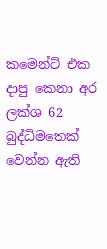කමෙන්ට් එක දාපු කෙනා අර ලක්ශ 62 බුද්ධිමතෙක් වෙන්න ඇති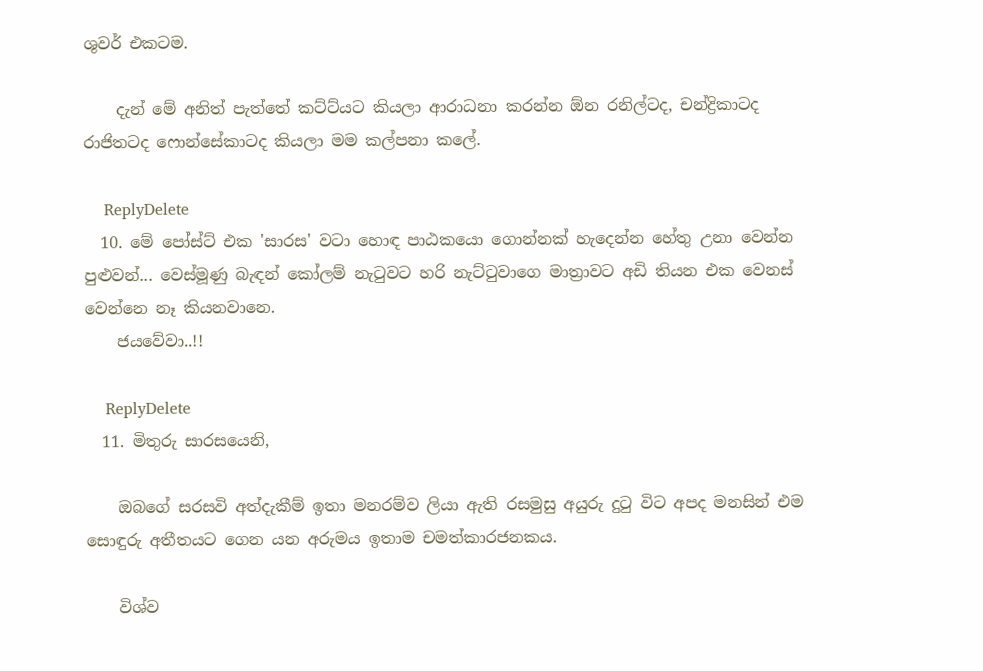ශුවර් එකටම.

    දැන් මේ අනිත් පැත්තේ කට්ට්යට කියලා ආරාධනා කරන්න ඕන රනිල්ටද, චන්ද්‍රිකාටද රාජිතටද ෆොන්සේකාටද කියලා මම කල්පනා කලේ.

    ReplyDelete
  10. මේ පෝස්ට් එක 'සාරස' වටා හොඳ පාඨකයො ගොන්නක් හැදෙන්න හේතු උනා වෙන්න පුළුවන්... වෙස්මූණු බැඳන් කෝලම් නැටුවට හරි නැට්ටුවාගෙ මාත්‍රාවට අඩි තියන එක වෙනස් වෙන්නෙ නෑ කියනවානෙ.
    ජයවේවා..!!

    ReplyDelete
  11. මිතුරු සාරසයෙනි,

    ඔබගේ සරසවි අත්දැකීම් ඉතා මනරම්ව ලියා ඇති රසමුසු අයුරු දුටු විට අපද මනසින් එම සොඳුරු අතීතයට ගෙන යන අරුමය ඉතාම චමත්කාරජනකය.

    විශ්ව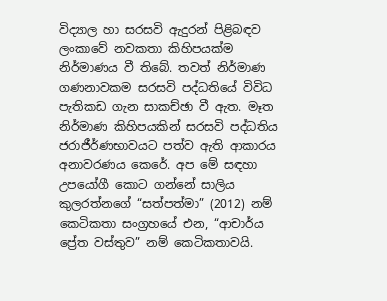විද්‍යාල හා සරසවි ඇදුරන් පිළිබඳව ලංකාවේ නවකතා කිහිපයක්ම නිර්මාණය වී තිබේ. තවත් නිර්මාණ ගණනාවකම සරසවි පද්ධතියේ විවිධ පැතිකඩ ගැන සාකච්ඡා වී ඇත. මෑත නිර්මාණ කිහිපයකින් සරසවි පද්ධතිය ජරාජීර්ණභාවයට පත්ව ඇති ආකාරය අනාවරණය කෙරේ. අප මේ සඳහා උපයෝගී කොට ගන්නේ සාලිය කුලරත්නගේ “සත්පත්මා” (2012) නම් කෙටිකතා සංග්‍රහයේ එන, “ආචාර්ය ප්‍රේත වස්තුව” නම් කෙටිකතාවයි.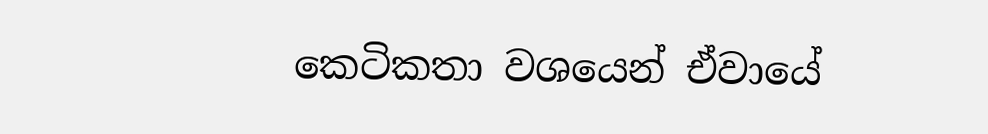කෙටිකතා වශයෙන් ඒවායේ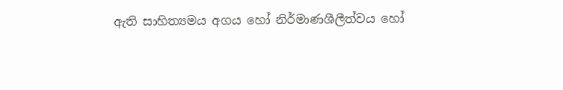ඇති සාහිත්‍යමය අගය හෝ නිර්මාණශීලීත්වය හෝ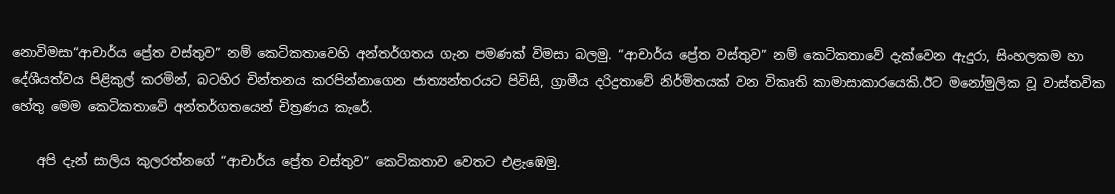නොවිමසා“ආචාර්ය ප්‍රේත වස්තුව” නම් කෙටිකතාවෙහි අන්තර්ගතය ගැන පමණක් විමසා බලමු. “ආචාර්ය ප්‍රේත වස්තුව” නම් කෙටිකතාවේ දැක්වෙන ඇදුරා, සිංහලකම හා දේශීයත්වය පිළිකුල් කරමින්, බටහිර චින්තනය කරපින්නාගෙන ජාත්‍යන්තරයට පිවිසි, ග්‍රාමීය දරිද්‍රතාවේ නිර්මිතයක් වන විකෘති කාමාසාකාරයෙකි.ඊට මනෝමුලික වූ වාස්තවික හේතු මෙම කෙටිකතාවේ අන්තර්ගතයෙන් චිත්‍රණය කැරේ.

    අපි දැන් සාලිය කුලරත්නගේ “ආචාර්ය ප්‍රේත වස්තුව” කෙටිකතාව වෙතට එළැඹෙමු.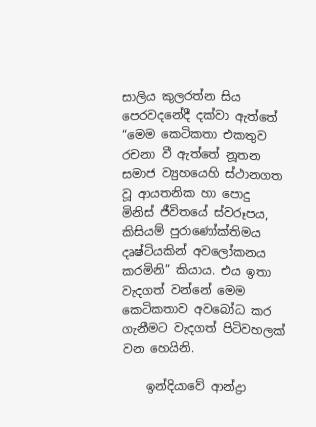සාලිය කුලරත්න සිය පෙරවදනේදී දක්වා ඇත්තේ “මෙම කෙටිකතා එකතුව රචනා වී ඇත්තේ නූතන සමාජ ව්‍යුහයෙහි ස්ථානගත වූ ආයතනික හා පොදු මිනිස් ජීවිතයේ ස්වරූපය, කිසියම් පුරාණෝක්තිමය දෘෂ්ටියකින් අවලෝකනය කරමිනි” කියාය. එය ඉතා වැදගත් වන්නේ මෙම කෙටිකතාව අවබෝධ කර ගැනීමට වැදගත් පිටිවහලක් වන හෙයිනි.

    ඉන්දියාවේ ආන්ද්‍රා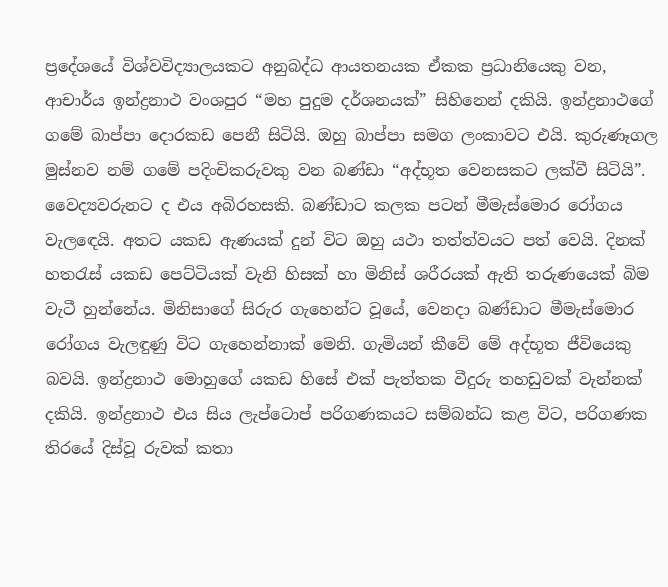ප්‍රදේශයේ විශ්වවිද්‍යාලයකට අනුබද්ධ ආයතනයක ඒකක ප්‍රධානියෙකු වන, ආචාර්ය ඉන්ද්‍රනාථ වංශපුර “මහ පුදුම දර්ශනයක්” සිහිනෙන් දකියි. ඉන්ද්‍රනාථගේ ගමේ බාප්පා දොරකඩ පෙනී සිටියි. ඔහු බාප්පා සමග ලංකාවට එයි. කුරුණෑගල මුස්නව නම් ගමේ පදිංචිකරුවකු වන බණ්ඩා “අද්භූත වෙනසකට ලක්වී සිටියි”. වෛද්‍යවරුනට ද එය අබිරහසකි. බණ්ඩාට කලක පටන් මීමැස්මොර රෝගය වැලඳෙයි. අතට යකඩ ඇණයක් දුන් විට ඔහු යථා තත්ත්වයට පත් වෙයි. දිනක් හතරැස් යකඩ පෙට්ටියක් වැනි හිසක් හා මිනිස් ශරීරයක් ඇති තරුණයෙක් බිම වැටී හුන්නේය. මිනිසාගේ සිරුර ගැහෙන්ට වූයේ, වෙනදා බණ්ඩාට මීමැස්මොර රෝගය වැලඳුණු විට ගැහෙන්නාක් මෙනි. ගැමියන් කීවේ මේ අද්භූත ජීවියෙකු බවයි. ඉන්ද්‍රනාථ මොහුගේ යකඩ හිසේ එක් පැත්තක වීදුරු තහඩුවක් වැන්නක් දකියි. ඉන්ද්‍රනාථ එය සිය ලැප්ටොප් පරිගණකයට සම්බන්ධ කළ විට, පරිගණක තිරයේ දිස්වූ රුවක් කතා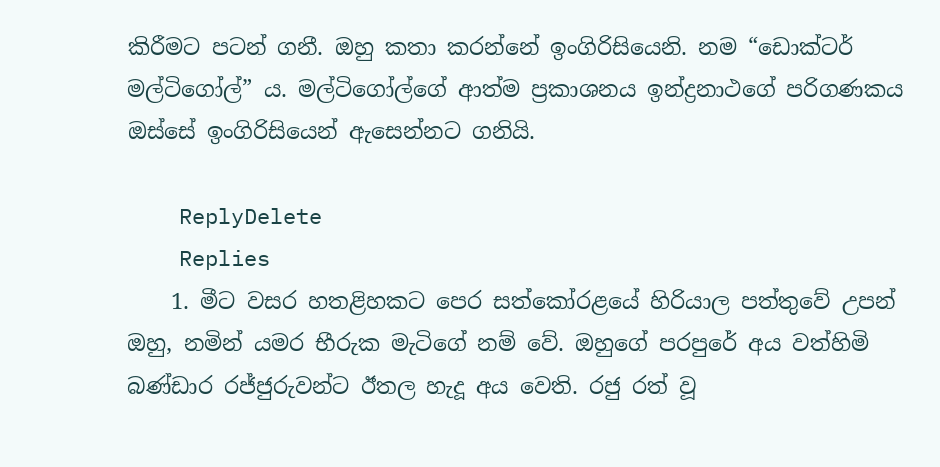කිරීමට පටන් ගනී. ඔහු කතා කරන්නේ ඉංගිරිසියෙනි. නම “ඩොක්ටර් මල්ටිගෝල්” ය. මල්ටිගෝල්ගේ ආත්ම ප්‍රකාශනය ඉන්ද්‍රනාථගේ පරිගණකය ඔස්සේ ඉංගිරිසියෙන් ඇසෙන්නට ගනියි.

    ReplyDelete
    Replies
    1. මීට වසර හතළිහකට පෙර සත්කෝරළයේ හිරියාල පත්තුවේ උපන් ඔහු, නමින් යමර භීරුක මැටිගේ නම් වේ. ඔහුගේ පරපුරේ අය වත්හිමි බණ්ඩාර රජ්ජුරුවන්ට ඊතල හැදූ අය වෙති. රජු රත් වූ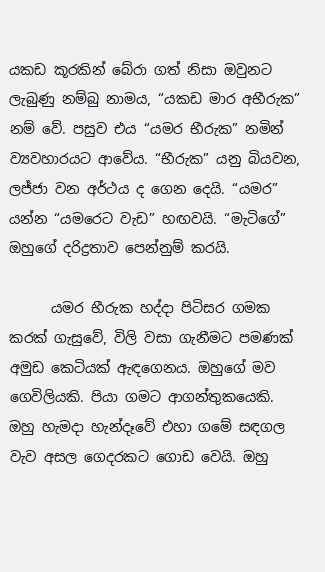යකඩ කූරකින් බේරා ගත් නිසා ඔවුනට ලැබුණු නම්බු නාමය, “යකඩ මාර අභීරුක” නම් වේ. පසුව එය “යමර භීරුක” නමින් ව්‍යවහාරයට ආවේය. “භීරුක” යනු බියවන, ලජ්ජා වන අර්ථය ද ගෙන දෙයි. “යමර” යන්න “යමරෙට වැඩ” හඟවයි. “මැටිගේ” ඔහුගේ දරිද්‍රතාව පෙන්නුම් කරයි.

      යමර භීරුක හද්දා පිටිසර ගමක කරක් ගැසුවේ, විලි වසා ගැනීමට පමණක් අමුඩ කෙටියක් ඇඳගෙනය. ඔහුගේ මව ගෙවිලියකි. පියා ගමට ආගන්තුකයෙකි. ඔහු හැමදා හැන්දෑවේ එහා ගමේ සඳගල වැව අසල ගෙදරකට ගොඩ වෙයි. ඔහු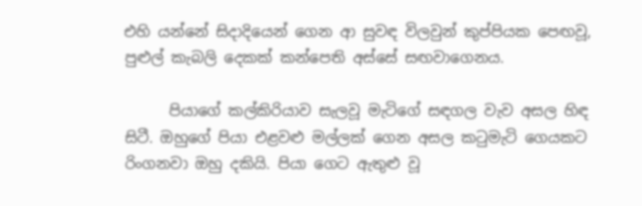එහි යන්නේ සිදාදියෙන් ගෙන ආ සුවඳ විලවුන් කුප්පියක පෙඟවූ, පුළුල් කැබලි දෙකක් කන්පෙති අස්සේ සඟවාගෙනය.

      පියාගේ කල්කිරියාව සැලවූ මැටිගේ සඳගල වැව අසල හිඳ සිටී. ඔහුගේ පියා එළවළු මල්ලක් ගෙන අසල කටුමැටි ගෙයකට රිංගනවා ඔහු දකියි. පියා ගෙට ඇතුළු වූ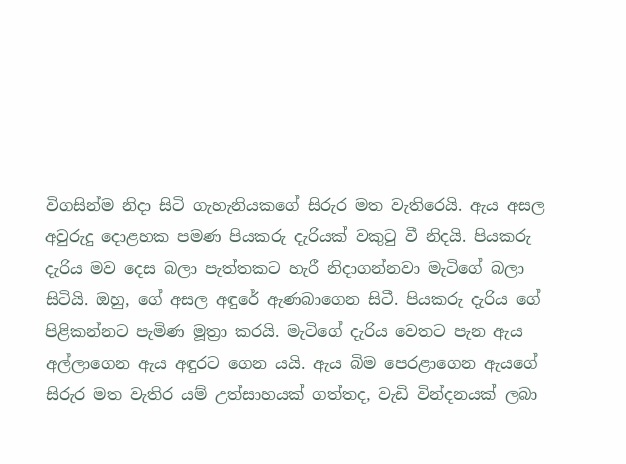විගසින්ම නිදා සිටි ගැහැනියකගේ සිරුර මත වැතිරෙයි. ඇය අසල අවුරුදු දොළහක පමණ පියකරු දැරියක් වකුටු වී නිදයි. පියකරු දැරිය මව දෙස බලා පැත්තකට හැරී නිදාගන්නවා මැටිගේ බලා සිටියි. ඔහු, ගේ අසල අඳුරේ ඇණබාගෙන සිටී. පියකරු දැරිය ගේ පිළිකන්නට පැමිණ මූත්‍රා කරයි. මැටිගේ දැරිය වෙතට පැන ඇය අල්ලාගෙන ඇය අඳුරට ගෙන යයි. ඇය බිම පෙරළාගෙන ඇයගේ සිරුර මත වැතිර යම් උත්සාහයක් ගත්තද, වැඩි වින්දනයක් ලබා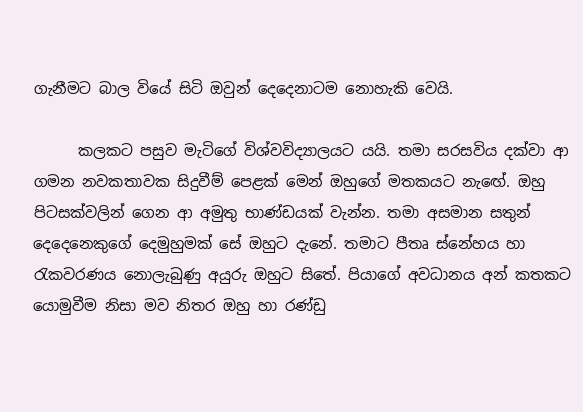ගැනීමට බාල වියේ සිටි ඔවුන් දෙදෙනාටම නොහැකි වෙයි.

      කලකට පසුව මැටිගේ විශ්වවිද්‍යාලයට යයි. තමා සරසවිය දක්වා ආ ගමන නවකතාවක සිදුවීම් පෙළක් මෙන් ඔහුගේ මතකයට නැඟේ. ඔහු පිටසක්වලින් ගෙන ආ අමුතු භාණ්ඩයක් වැන්න. තමා අසමාන සතුන් දෙදෙනෙකුගේ දෙමුහුමක් සේ ඔහුට දැනේ. තමාට පීතෘ ස්නේහය හා රැකවරණය නොලැබුණු අයුරු ඔහුට සිතේ. පියාගේ අවධානය අන් කතකට යොමුවීම නිසා මව නිතර ඔහු හා රණ්ඩු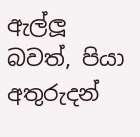ඇල්ලූ බවත්, පියා අතුරුදන්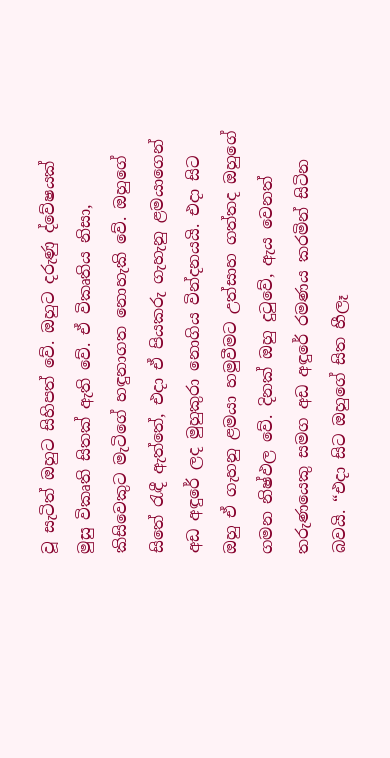වූ සැටිත් ඔහුට සිහිපත් වේ. ඔහුට දරුණු ද්වේෂයක් මුසු විකෘති සිතක් ඇති වේ. ඒ විකෘතිය නිසා, කිසිවෙකුට මැටිගේ හඳුනාගත නොහැකි වේ. ඔහුගේ සිතේ රැඳී ඇත්තේ, එදා ඒ පියකරු ගැහැනු ළමයාගෙන් අඩ අඳුරේ ලද මුහුකුරා නොගිය වින්දනයයි. එදා සිට ඔහු ඒ ගැහනු ළමයා හමුවීමට උත්සාහ ගත්තද ඔහුගේ ගමන නිෂ්ඵල වේ. දිනක් ඔහු දුටුවේ, ඇය වෙනත් තරුණයෙකු සමග අඩ අඳුරේ රමණය කරමින් සිටින බවයි. “එදා සිට ඔහුගේ සිත හීලෑ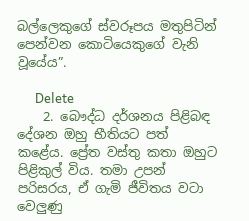බල්ලෙකුගේ ස්වරූපය මතුපිටින් පෙන්වන කොටියෙකුගේ වැනි වූයේය”.

      Delete
    2. බෞද්ධ දර්ශනය පිළිබඳ දේශන ඔහු භීතියට පත් කළේය. ප්‍රේත වස්තු කතා ඔහුට පිළිකුල් විය. තමා උපන් පරිසරය, ඒ ගැමි ජීවිතය වටා වෙලුණු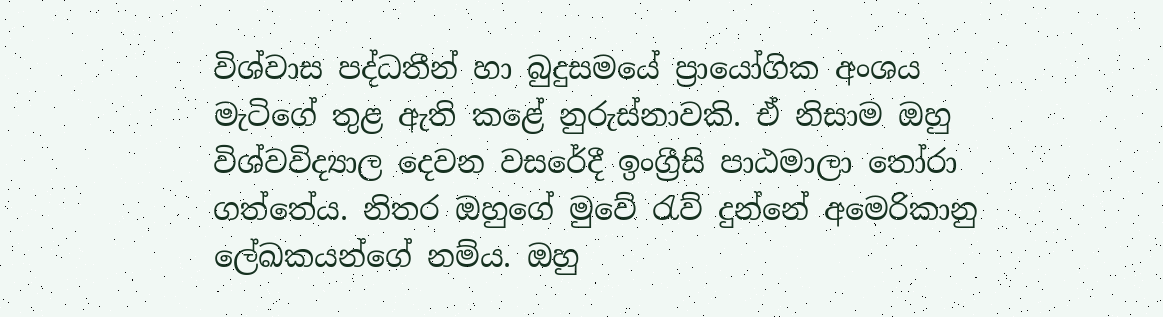විශ්වාස පද්ධතීන් හා බුදුසමයේ ප්‍රායෝගික අංශය මැටිගේ තුළ ඇති කළේ නුරුස්නාවකි. ඒ නිසාම ඔහු විශ්වවිද්‍යාල දෙවන වසරේදී ඉංග්‍රීසි පාඨමාලා තෝරා ගත්තේය. නිතර ඔහුගේ මුවේ රැව් දුන්නේ අමෙරිකානු ලේඛකයන්ගේ නම්ය. ඔහු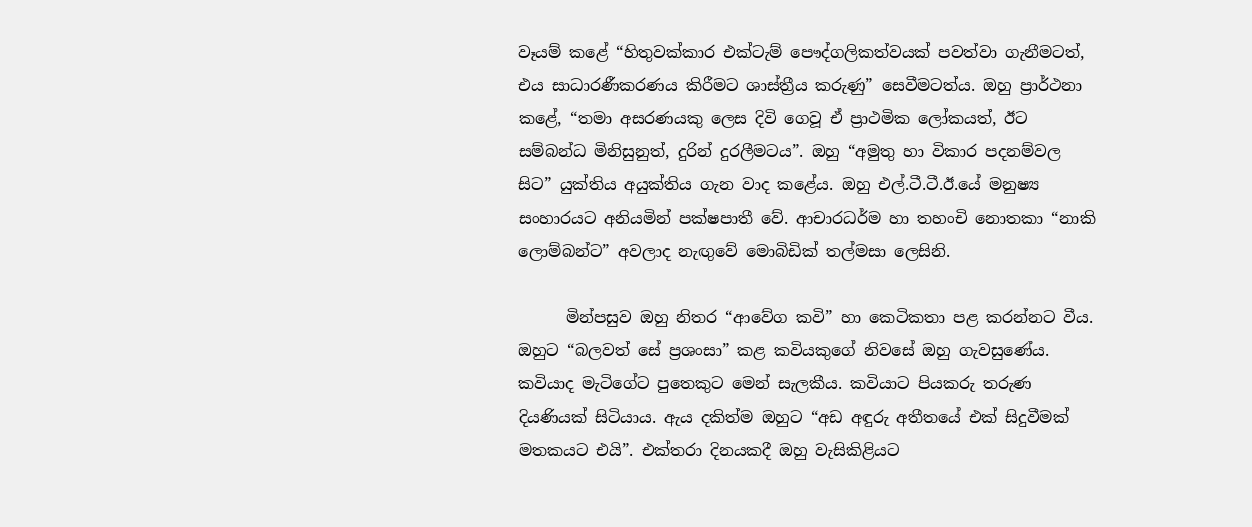වෑයම් කළේ “හිතුවක්කාර එක්ටැම් පෞද්ගලිකත්වයක් පවත්වා ගැනීමටත්, එය සාධාරණීකරණය කිරීමට ශාස්ත්‍රීය කරුණු” සෙවීමටත්ය. ඔහු ප්‍රාර්ථනා කළේ, “තමා අසරණයකු ලෙස දිවි ගෙවූ ඒ ප්‍රාථමික ලෝකයත්, ඊට සම්බන්ධ මිනිසුනුත්, දුරින් දුරලීමටය”. ඔහු “අමුතු හා විකාර පදනම්වල සිට” යුක්තිය අයුක්තිය ගැන වාද කළේය. ඔහු එල්.ටී.ටී.ඊ.යේ මනුෂ්‍ය සංහාරයට අනියමින් පක්ෂපාතී වේ. ආචාරධර්ම හා තහංචි නොතකා “නාකි ලොම්බන්ට” අවලාද නැඟුවේ මොබිඩික් තල්මසා ලෙසිනි.

      මින්පසුව ඔහු නිතර “ආවේග කවි” හා කෙටිකතා පළ කරන්නට වීය. ඔහුට “බලවත් සේ ප්‍රශංසා” කළ කවියකුගේ නිවසේ ඔහු ගැවසුණේය. කවියාද මැටිගේට පුතෙකුට මෙන් සැලකීය. කවියාට පියකරු තරුණ දියණියක් සිටියාය. ඇය දකිත්ම ඔහුට “අඩ අඳුරු අතීතයේ එක් සිදුවීමක් මතකයට එයි”. එක්තරා දිනයකදී ඔහු වැසිකිළියට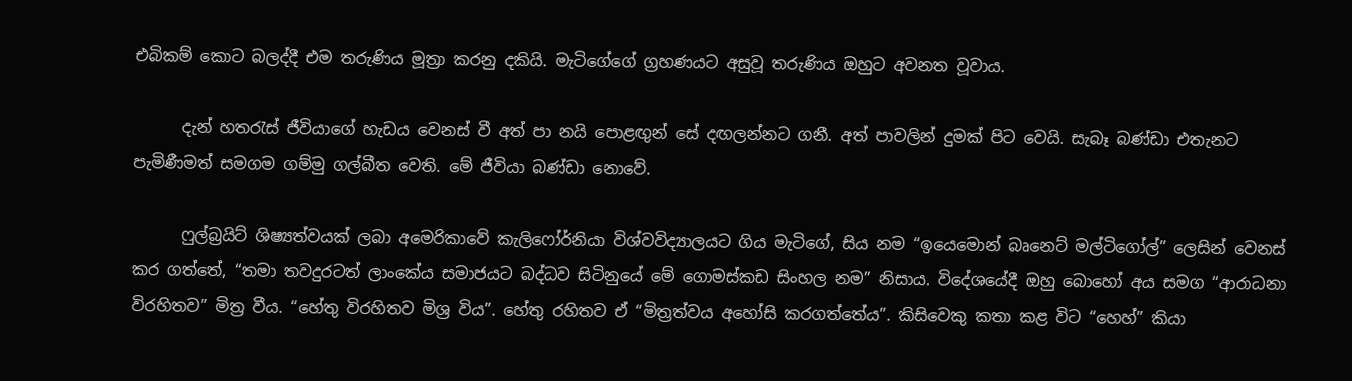එබිකම් කොට බලද්දී එම තරුණිය මූත්‍රා කරනු දකියි. මැටිගේගේ ග්‍රහණයට අසුවූ තරුණිය ඔහුට අවනත වූවාය.

      දැන් හතරැස් ජීවියාගේ හැඩය වෙනස් වී අත් පා නයි පොළඟුන් සේ දඟලන්නට ගනී. අත් පාවලින් දුමක් පිට වෙයි. සැබෑ බණ්ඩා එතැනට පැමිණීමත් සමගම ගම්මු ගල්බීත වෙති. මේ ජීවියා බණ්ඩා නොවේ.

      ෆුල්බ්‍රයිට් ශිෂ්‍යත්වයක් ලබා අමෙරිකාවේ කැලිෆෝර්නියා විශ්වවිද්‍යාලයට ගිය මැටිගේ, සිය නම “ඉයෙමොන් බෘනෙට් මල්ටිගෝල්” ලෙසින් වෙනස් කර ගත්තේ, “තමා තවදුරටත් ලාංකේය සමාජයට බද්ධව සිටිනුයේ මේ ගොමස්කඩ සිංහල නම” නිසාය. විදේශයේදී ඔහු බොහෝ අය සමග “ආරාධනා විරහිතව” මිත්‍ර වීය. “හේතු විරහිතව මිශ්‍ර විය”. හේතු රහිතව ඒ “මිත්‍රත්වය අහෝසි කරගත්තේය”. කිසිවෙකු කතා කළ විට “හෙහ්” කියා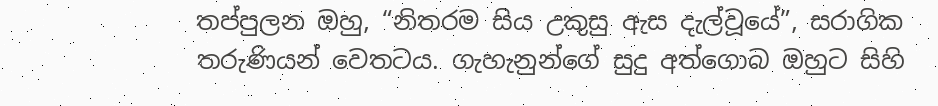තප්පුලන ඔහු, “නිතරම සිය උකුසු ඇස දැල්වූයේ”, සරාගික තරුණියන් වෙතටය. ගැහැනුන්ගේ සුදු අත්ගොබ ඔහුට සිහි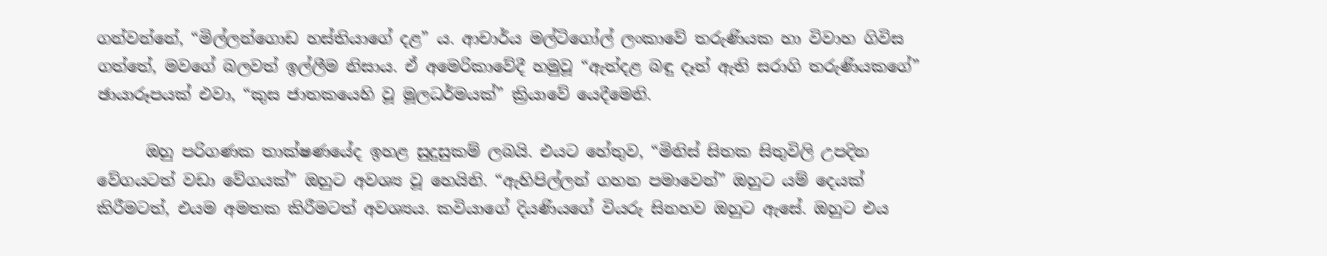ගන්වන්නේ, “මිල්ලන්ගොඩ හස්තියාගේ දළ” ය. ආචාර්ය මල්ටිගෝල් ලංකාවේ තරුණියක හා විවාහ ගිවිස ගත්තේ, මවගේ බලවත් ඉල්ලීම නිසාය. ඒ අමෙරිකාවේදී හමුවූ “ඇත්දළ බඳු දෑත් ඇති සරාගි තරුණියකගේ” ඡායාරූපයක් එවා, “කුස ජාතකයෙහි වූ මූලධර්මයක්” ක්‍රියාවේ යෙදීමෙනි.

      ඔහු පරිගණක තාක්ෂණයේද ඉහළ සුදුසුකම් ලබයි. එයට හේතුව, “මිනිස් සිතක සිතුවිලි උපදින වේගයටත් වඩා වේගයක්” ඔහුට අවශ්‍ය වූ හෙයිනි. “ඇහිපිල්ලන් ගහන පමාවෙන්” ඔහුට යම් දෙයක් කිරීමටත්, එයම අමතක කිරීමටත් අවශ්‍යය. කවියාගේ දියණියගේ වියරු සිනහව ඔහුට ඇසේ. ඔහුට එය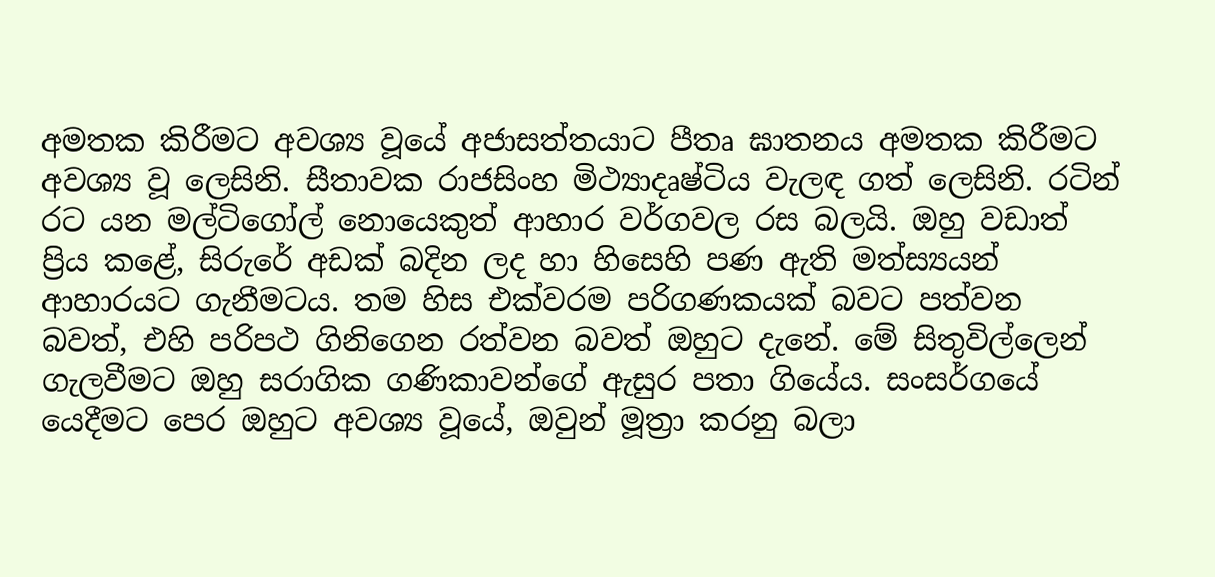අමතක කිරීමට අවශ්‍ය වූයේ අජාසත්තයාට පීතෘ ඝාතනය අමතක කිරීමට අවශ්‍ය වූ ලෙසිනි. සීතාවක රාජසිංහ මිථ්‍යාදෘෂ්ටිය වැලඳ ගත් ලෙසිනි. රටින් රට යන මල්ටිගෝල් නොයෙකුත් ආහාර වර්ගවල රස බලයි. ඔහු වඩාත් ප්‍රිය කළේ, සිරුරේ අඩක් බදින ලද හා හිසෙහි පණ ඇති මත්ස්‍යයන් ආහාරයට ගැනීමටය. තම හිස එක්වරම පරිගණකයක් බවට පත්වන බවත්, එහි පරිපථ ගිනිගෙන රත්වන බවත් ඔහුට දැනේ. මේ සිතුවිල්ලෙන් ගැලවීමට ඔහු සරාගික ගණිකාවන්ගේ ඇසුර පතා ගියේය. සංසර්ගයේ යෙදීමට පෙර ඔහුට අවශ්‍ය වූයේ, ඔවුන් මූත්‍රා කරනු බලා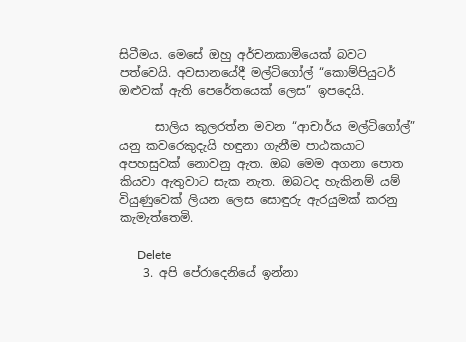සිටීමය. මෙසේ ඔහු අර්චනකාමියෙක් බවට පත්වෙයි. අවසානයේදී මල්ටිගෝල් “කොම්පියුටර් ඔළුවක් ඇති පෙරේතයෙක් ලෙස” ඉපදෙයි.

      සාලිය කුලරත්න මවන “ආචාර්ය මල්ටිගෝල්” යනු කවරෙකුදැයි හඳුනා ගැනීම පාඨකයාට අපහසුවක් නොවනු ඇත. ඔබ මෙම අගනා පොත කියවා ඇතුවාට සැක නැත. ඔබටද හැකිනම් යම් වියුණුවෙක් ලියන ලෙස සොඳුරු ඇරයුමක් කරනු කැමැත්තෙමි.

      Delete
    3. අපි පේරාදෙනියේ ඉන්නා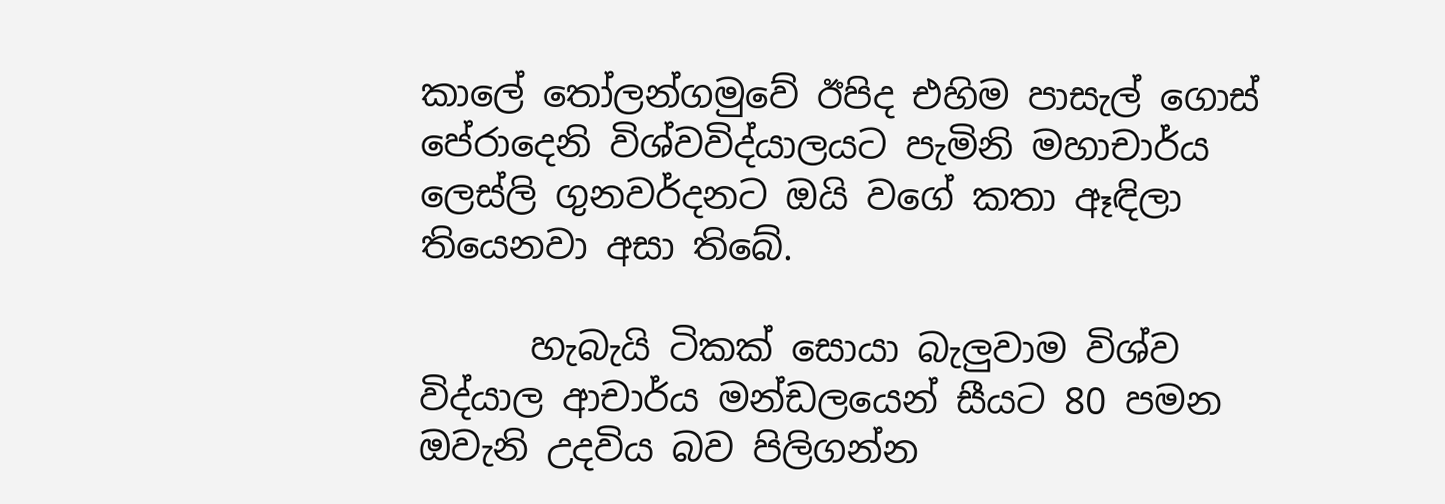කාලේ තෝලන්ගමුවේ ඊපිද එහිම පාසැල් ගොස් පේරාදෙනි විශ්වවිද්යාලයට පැමිනි මහාචාර්ය ලෙස්ලි ගුනවර්දනට ඔයි වගේ කතා ඈඳිලා තියෙනවා අසා තිබේ.

      හැබැයි ටිකක් සොයා බැලුවාම විශ්ව විද්යාල ආචාර්ය මන්ඩලයෙන් සීයට 80 පමන ඔවැනි උදවිය බව පිලිගන්න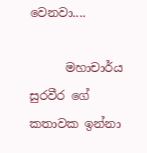වෙනවා....

      මහාචාර්ය සුරවීර ගේ කතාවක ඉන්නා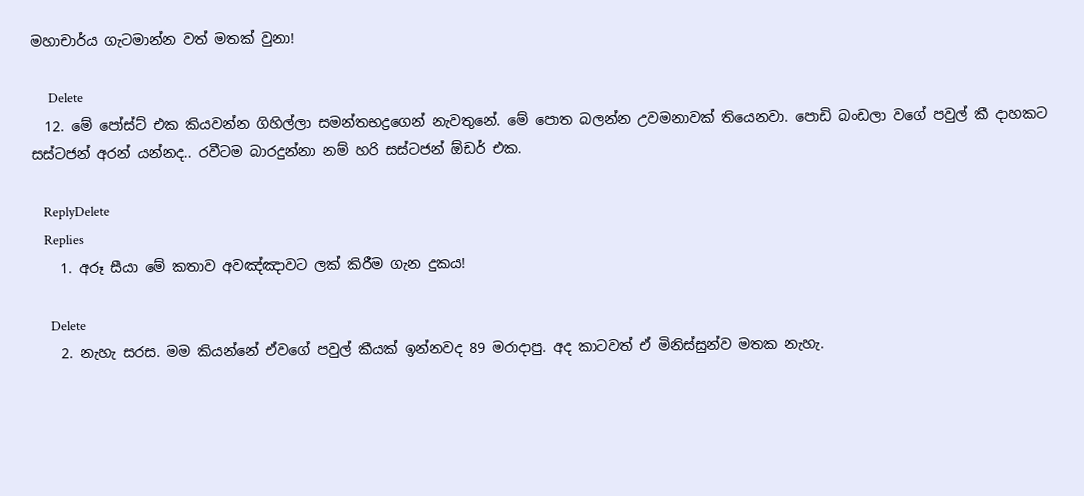මහාචාර්ය ගැටමාන්න වත් මතක් වුනා!

      Delete
  12. මේ පෝස්ට් එක කියවන්න ගිහිල්ලා සමන්තභද්‍රගෙන් නැවතුනේ. මේ පොත බලන්න උවමනාවක් තියෙනවා. පොඩි බංඩලා වගේ පවුල් කී දාහකට සස්ටජන් අරන් යන්නද.. රවීටම බාරදුන්නා නම් හරි සස්ටජන් ඕඩර් එක.

    ReplyDelete
    Replies
    1. අරූ සීයා මේ කතාව අවඤ්ඤාවට ලක් කිරීම ගැන දුකය!

      Delete
    2. නැහැ සරස. මම කියන්නේ ඒවගේ පවුල් කීයක් ඉන්නවද 89 මරාදාපු. අද කාටවත් ඒ මිනිස්සුන්ව මතක නැහැ.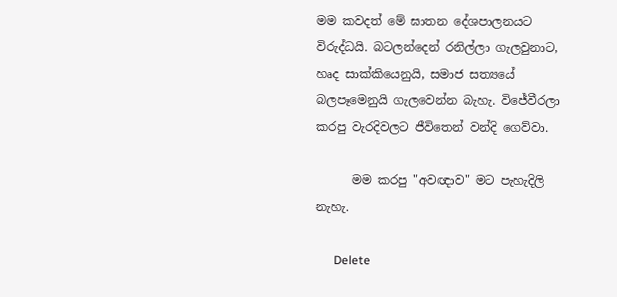මම කවදත් මේ ඝාතන දේශපාලනයට විරුද්ධයි. බටලන්දෙන් රනිල්ලා ගැලවුනාට, හෘද සාක්කියෙනුයි, සමාජ සත්‍යයේ බලපෑමෙනුයි ගැලවෙන්න බැහැ. විජේවීරලා කරපු වැරදිවලට ජීවිතෙන් වන්දි ගෙව්වා.

      මම කරපු "අවඥාව" මට පැහැදිලි නැහැ.

      Delete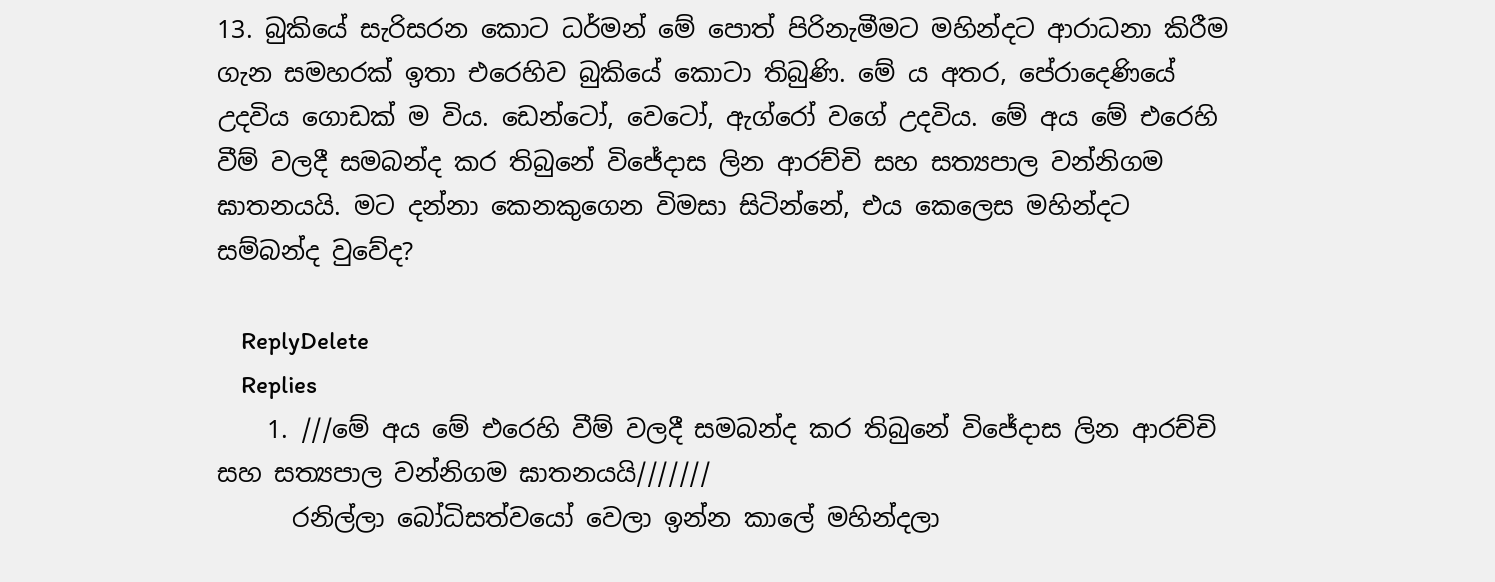13. බුකියේ සැරිසරන කොට ධර්මන් මේ පොත් පිරිනැමීමට මහින්දට ආරාධනා කිරීම ගැන සමහරක් ඉතා එරෙහිව බුකියේ කොටා තිබුණි. මේ ය අතර, පේරාදෙණියේ උදවිය ගොඩක් ම විය. ඩෙන්ටෝ, වෙටෝ, ඇග්රෝ වගේ උදවිය. මේ අය මේ එරෙහි වීම් වලදී සමබන්ද කර තිබුනේ විජේදාස ලින ආරච්චි සහ සත්‍යපාල වන්නිගම ඝාතනයයි. මට දන්නා කෙනකුගෙන විමසා සිටින්නේ, එය කෙලෙස මහින්දට සම්බන්ද වුවේද?

    ReplyDelete
    Replies
    1. ///මේ අය මේ එරෙහි වීම් වලදී සමබන්ද කර තිබුනේ විජේදාස ලින ආරච්චි සහ සත්‍යපාල වන්නිගම ඝාතනයයි///////
      රනිල්ලා බෝධිසත්වයෝ වෙලා ඉන්න කාලේ මහින්දලා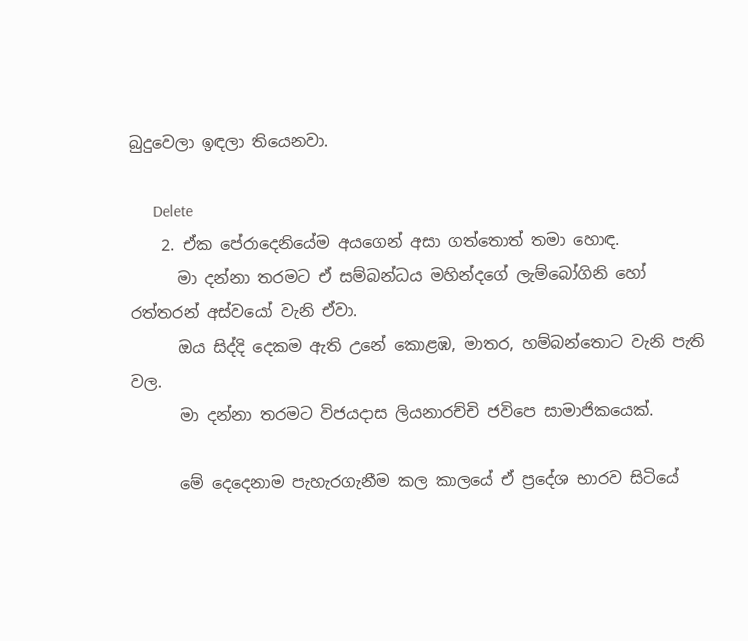බුදුවෙලා ඉඳලා තියෙනවා.

      Delete
    2. ඒක පේරාදෙනියේම අයගෙන් අසා ගත්තොත් තමා හොඳ.
      මා දන්නා තරමට ඒ සම්බන්ධය මහින්දගේ ලැම්බෝගිනි හෝ රත්තරන් අස්වයෝ වැනි ඒවා.
      ඔය සිද්දි දෙකම ඇති උනේ කොළඹ, මාතර, හම්බන්තොට වැනි පැති වල.
      මා දන්නා තරමට විජයදාස ලියනාරච්චි ජවිපෙ සාමාජිකයෙක්.

      මේ දෙදෙනාම පැහැරගැනීම කල කාලයේ ඒ ප්‍රදේශ භාරව සිටියේ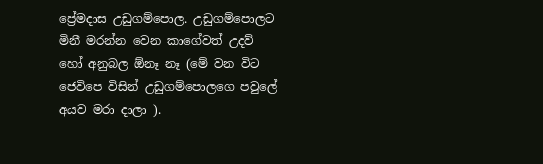ප්‍රේමදාස උඩුගම්පොල. උඩුගම්පොලට මිනී මරන්න වෙන කාගේවත් උදව් හෝ අනුබල ඕනෑ නෑ (මේ වන විට ජෙවිපෙ විසින් උඩුගම්පොලගෙ පවුලේ අයව මරා දාලා ).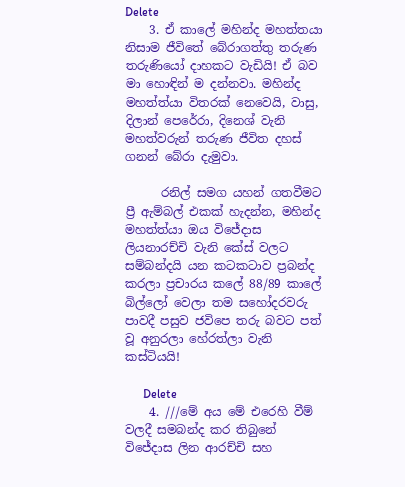Delete
    3. ඒ කාලේ මහින්ද මහත්තයා නිසාම ජීවිතේ බේරාගත්තු තරුණ තරුණියෝ දාහකට වැඩියි! ඒ බව මා හොඳින් ම දන්නවා. මහින්ද මහත්ත්යා විතරක් නෙවෙයි, වාසු, දිලාන් පෙරේරා, දිනෙශ් වැනි මහත්වරුන් තරුණ ජීවිත දහස් ගනන් බේරා දැමුවා.

      රනිල් සමග යහන් ගතවීමට ප්‍රී ඇම්බල් එකක් හැදන්න, මහින්ද මහත්ත්යා ඔය විජේදාස ලියනාරච්චි වැනි කේස් වලට සම්බන්දයි යන කටකටාව ප්‍රබන්ද කරලා ප්‍රචාරය කලේ 88/89 කාලේ බිල්ලෝ වෙලා තම සහෝදරවරු පාවදී පසුව ජවිපෙ තරු බවට පත් වූ අනුරලා හේරත්ලා වැනි කස්ටියයි!

      Delete
    4. ///මේ අය මේ එරෙහි වීම් වලදී සමබන්ද කර තිබුනේ විජේදාස ලින ආරච්චි සහ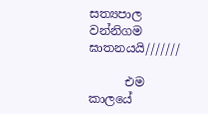සත්‍යපාල වන්නිගම ඝාතනයයි///////

      එම කාලයේ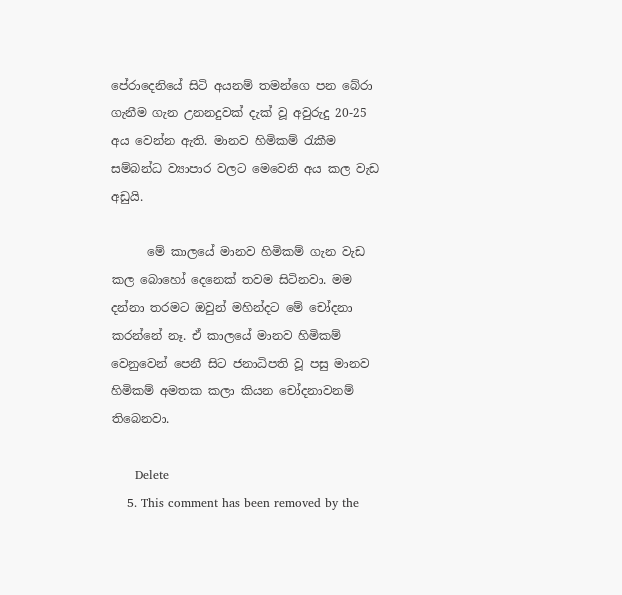පේරාදෙනියේ සිටි අයනම් තමන්ගෙ පන බේරා ගැනීම ගැන උනනදුවක් දැක් වූ අවුරුදු 20-25 අය වෙන්න ඇති. මානව හිමිකම් රැකීම සම්බන්ධ ව්‍යාපාර වලට මෙවෙනි අය කල වැඩ අඩුයි.

      මේ කාලයේ මානව හිමිකම් ගැන වැඩ කල බොහෝ දෙනෙක් තවම සිටිනවා. මම දන්නා තරමට ඔවුන් මහින්දට මේ චෝදනා කරන්නේ නෑ. ඒ කාලයේ මානව හිමිකම් වෙනුවෙන් පෙනී සිට ජනාධිපති වූ පසු මානව හිමිකම් අමතක කලා කියන චෝදනාවනම් තිබෙනවා.

      Delete
    5. This comment has been removed by the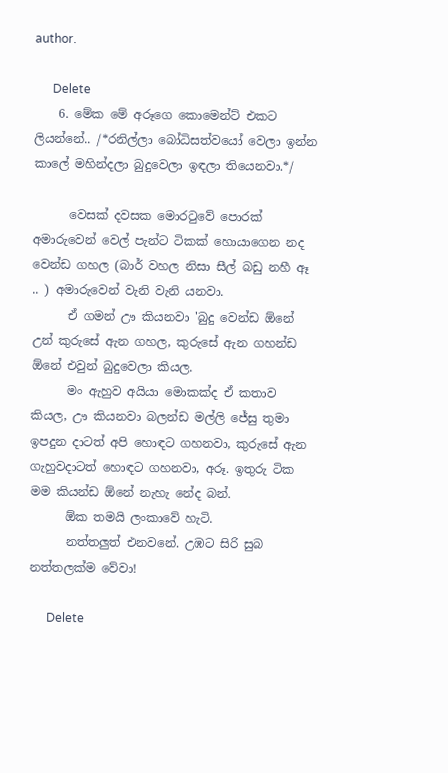author.

      Delete
    6. මේක මේ අරූගෙ කොමෙන්ට් එකට ලියන්නේ.. /*රනිල්ලා බෝධිසත්වයෝ වෙලා ඉන්න කාලේ මහින්දලා බුදුවෙලා ඉඳලා තියෙනවා.*/

      වෙසක් දවසක මොරටුවේ පොරක් අමාරුවෙන් වෙල් පැන්ට ටිකක් හොයාගෙන නද වෙන්ඩ ගහල (බාර් වහල නිසා සීල් බඩු නහී ඈ .. ) අමාරුවෙන් වැනි වැනි යනවා.
      ඒ ගමන් ඌ කියනවා 'බුදු වෙන්ඩ ඕනේ උන් කුරුසේ ඇන ගහල, කුරුසේ ඇන ගහන්ඩ ඕනේ එවුන් බුදුවෙලා කියල.
      මං ඇහුව අයියා මොකක්ද ඒ කතාව කියල, ඌ කියනවා බලන්ඩ මල්ලි ජේසු තුමා ඉපදුන දාටත් අපි හොඳට ගහනවා, කුරුසේ ඇන ගැහුවදාටත් හොඳට ගහනවා, අරූ. ඉතුරු ටික මම කියන්ඩ ඕනේ නැහැ නේද බන්.
      ඕක තමයි ලංකාවේ හැටි.
      නත්තලුත් එනවනේ. උඹට සිරි සුබ නත්තලක්ම වේවා!

      Delete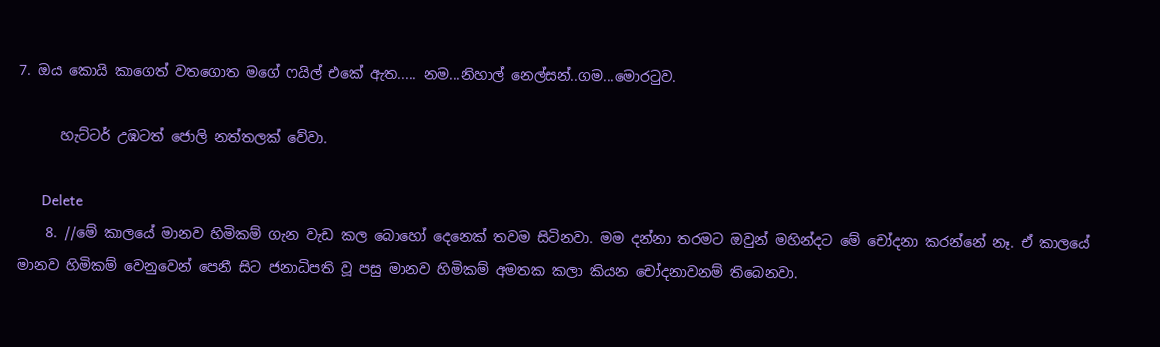7. ඔය කොයි කාගෙත් වතගොත මගේ ෆයිල් එකේ ඇත..... නම...නිහාල් නෙල්සන්..ගම...මොරටුව.

      හැට්ටර් උඹටත් ජොලි නත්තලක් වේවා.

      Delete
    8. //මේ කාලයේ මානව හිමිකම් ගැන වැඩ කල බොහෝ දෙනෙක් තවම සිටිනවා. මම දන්නා තරමට ඔවුන් මහින්දට මේ චෝදනා කරන්නේ නෑ. ඒ කාලයේ මානව හිමිකම් වෙනුවෙන් පෙනී සිට ජනාධිපති වූ පසු මානව හිමිකම් අමතක කලා කියන චෝදනාවනම් තිබෙනවා.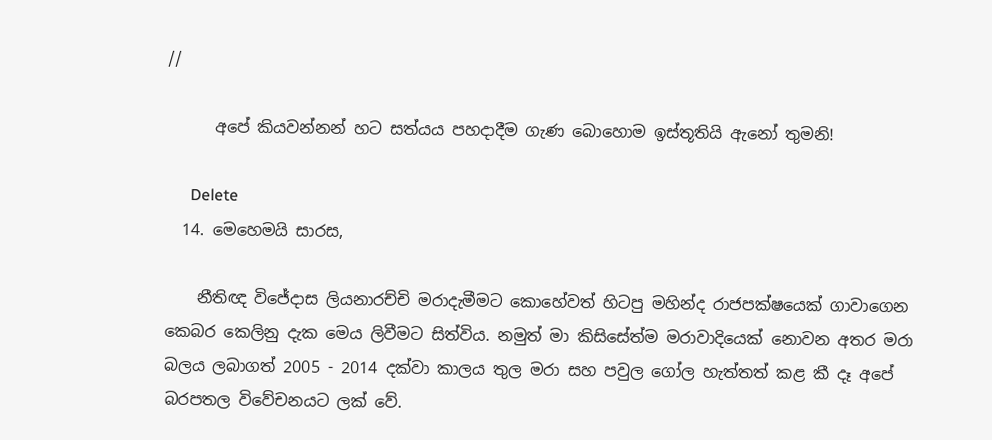//

      අපේ කියවන්නන් හට සත්යය පහදාදීම ගැණ බොහොම ඉස්තූතියි ඇනෝ තුමනි!

      Delete
  14. මෙහෙමයි සාරස,

    නීතිඥ විජේදාස ලියනාරච්චි මරාදැමීමට කොහේවත් හිටපු මහින්ද රාජපක්ෂයෙක් ගාවාගෙන කෙබර කෙලිනු දැක මෙය ලිවීමට සිත්විය. නමුත් මා කිසිසේත්ම මරාවාදියෙක් නොවන අතර මරා බලය ලබාගත් 2005 - 2014 දක්වා කාලය තුල මරා සහ පවුල ගෝල හැත්තත් කළ කී දෑ අපේ බරපතල විවේචනයට ලක් වේ.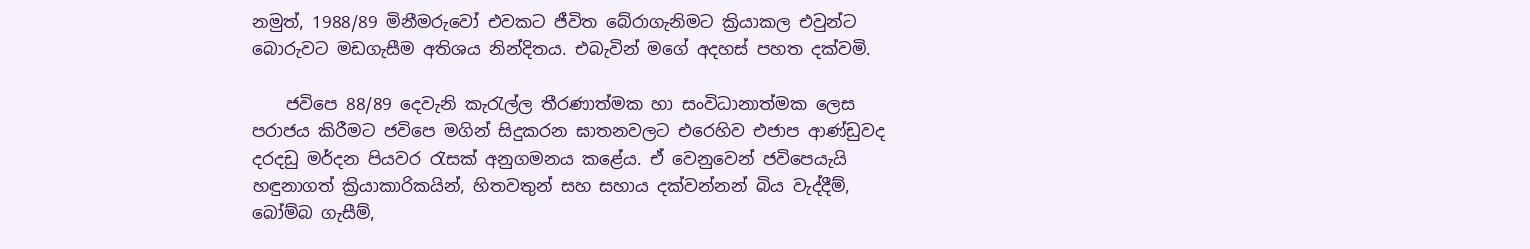නමුත්, 1988/89 මිනීමරුවෝ එවකට ජීවිත බේරාගැනිමට ක්‍රියාකල එවුන්ට බොරුවට මඩගැසීම අතිශය නින්දිතය. එබැවින් මගේ අදහස් පහත දක්වමි.

    ජවිපෙ 88/89 දෙවැනි කැරැල්ල තීරණාත්මක හා සංවිධානාත්මක ලෙස පරාජය කිරීමට ජවිපෙ මගින් සිදුකරන ඝාතනවලට එරෙහිව එජාප ආණ්ඩුවද දරදඩු මර්දන පියවර රැසක් අනුගමනය කළේය. ඒ වෙනුවෙන් ජවිපෙයැයි හඳුනාගත් ක්‍රියාකාරිකයින්, හිතවතුන් සහ සහාය දක්වන්නන් බිය වැද්දීම්, බෝම්බ ගැසීම්,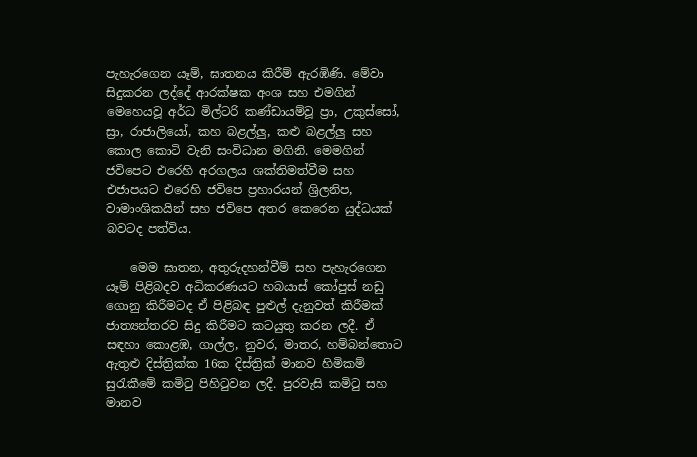පැහැරගෙන යෑම්, ඝාතනය කිරීම් ඇරඹිණි. මේවා සිදුකරන ලද්දේ ආරක්ෂක අංශ සහ එමගින් මෙහෙයවූ අර්ධ මිල්ටරි කණ්ඩායම්වූ ප්‍රා, උකුස්සෝ, ස්‍රා, රාජාලියෝ, කහ බළල්ලු, කළු බළල්ලු සහ කොල කොටි වැනි සංවිධාන මගිනි. මෙමගින් ජවිපෙට එරෙහි අරගලය ශක්තිමත්වීම සහ එජාපයට එරෙහි ජවිපෙ ප්‍රහාරයන් ශ්‍රිලනිප, වාමාංශිකයින් සහ ජවිපෙ අතර කෙරෙන යුද්ධයක් බවටද පත්විය.

    මෙම ඝාතන, අතුරුදහන්වීම් සහ පැහැරගෙන යෑම් පිළිබදව අධිකරණයට හබයාස් කෝපුස් නඩු ගොනු කිරීමටද ඒ පිළිබඳ පුළුල් දැනුවත් කිරීමක් ජාත්‍යන්තරව සිදු කිරීමට කටයුතු කරන ලදී. ඒ සඳහා කොළඹ, ගාල්ල, නුවර, මාතර, හම්බන්තොට ඇතුළු දිස්ත්‍රික්ක 16ක දිස්ත්‍රික් මානව හිමිකම් සුරැකීමේ කමිටු පිහිටුවන ලදී. පුරවැසි කමිටු සහ මානව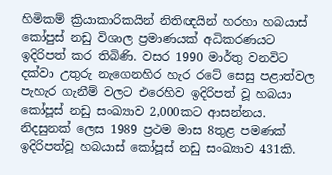හිමිකම් ක්‍රියාකාරිකයින් නිතිඥයින් හරහා හබයාස් කෝපුස් නඩු විශාල ප්‍රමාණයක් අධිකරණයට ඉදිරිපත් කර තිබිණි. වසර 1990 මාර්තු වනවිට දක්වා උතුරු නැගෙනහිර හැර රටේ සෙසු පළාත්වල පැහැර ගැනීම් වලට එරෙහිව ඉදිරිපත් වූ හබයා කෝපූස් නඩු සංඛ්‍යාව 2,000කට ආසන්නය. නිදසුනක් ලෙස 1989 ප්‍රථම මාස 8තුළ පමණක් ඉදිරිපත්වූ හබයාස් කෝපූස් නඩු සංඛ්‍යාව 431කි.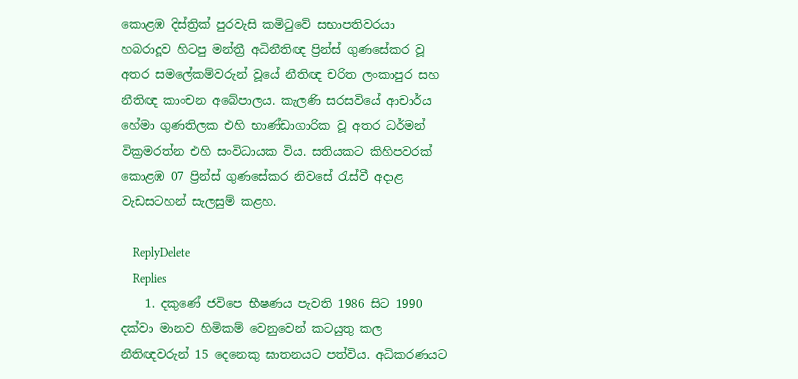කොළඹ දිස්ත්‍රික් පුරවැසි කමිටුවේ සභාපතිවරයා හබරාදූව හිටපු මන්ත්‍රී අධිනීතිඥ ප්‍රින්ස් ගුණසේකර වූ අතර සමලේකම්වරුන් වූයේ නීතිඥ චරිත ලංකාපුර සහ නීතිඥ කාංචන අබේපාලය. කැලණි සරසවියේ ආචාර්ය හේමා ගුණතිලක එහි භාණ්ඩාගාරික වූ අතර ධර්මන් වික්‍රමරත්න එහි සංවිධායක විය. සතියකට කිහිපවරක් කොළඹ 07 ප්‍රින්ස් ගුණසේකර නිවසේ රැස්වී අදාළ වැඩසටහන් සැලසුම් කළහ.

    ReplyDelete
    Replies
    1. දකුණේ ජවිපෙ භීෂණය පැවති 1986 සිට 1990 දක්වා මානව හිමිකම් වෙනුවෙන් කටයුතු කල නීතිඥවරුන් 15 දෙනෙකු ඝාතනයට පත්විය. අධිකරණයට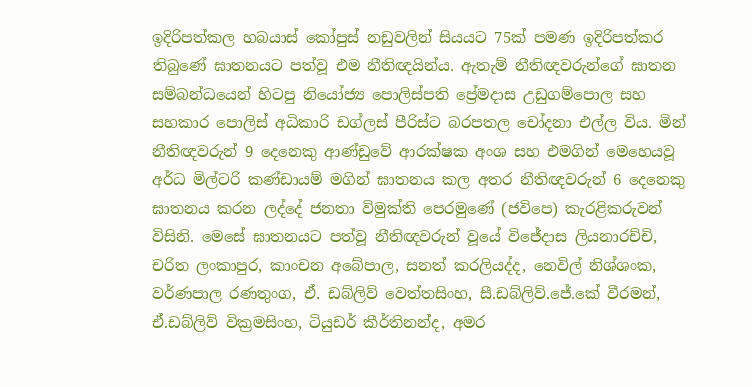ඉදිරිපත්කල හබයාස් කෝපුස් නඩුවලින් සියයට 75ක් පමණ ඉදිරිපත්කර තිබුණේ ඝාතනයට පත්වූ එම නීතිඥයින්ය. ඇතැම් නීතිඥවරුන්ගේ ඝාතන සම්බන්ධයෙන් හිටපු නියෝජ්‍ය පොලිස්පති ප්‍රේමදාස උඩුගම්පොල සහ සහකාර පොලිස් අධිකාරි ඩග්ලස් පීරිස්ට බරපතල චෝදනා එල්ල විය. මින් නීතිඥවරුන් 9 දෙනෙකු ආණ්ඩුවේ ආරක්ෂක අංශ සහ එමගින් මෙහෙයවූ අර්ධ මිල්ටරි කණ්ඩායම් මගින් ඝාතනය කල අතර නීතිඥවරුන් 6 දෙනෙකු ඝාතනය කරන ලද්දේ ජනතා විමුක්ති පෙරමුණේ (ජවිපෙ) කැරළිකරුවන් විසිනි. මෙසේ ඝාතනයට පත්වූ නීතිඥවරුන් වූයේ විජේදාස ලියනාරච්චි, චරිත ලංකාපුර, කාංචන අබේපාල, සනත් කරලියද්ද, නෙවිල් නිශ්ශංක, වර්ණපාල රණතුංග, ඒ. ඩබ්ලිව් වෙත්තසිංහ, සී.ඩබ්ලිව්.ජේ.කේ වීරමන්, ඒ.ඩබ්ලිව් වික්‍රමසිංහ, ටියුඩර් කීර්තිනන්ද, අමර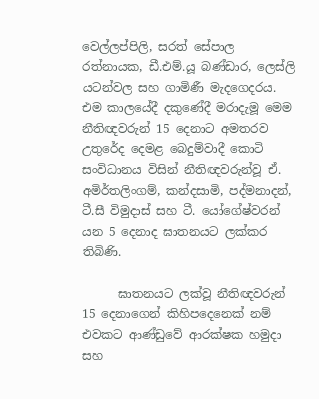වෙල්ලප්පිලි, සරත් සේපාල රත්නායක, ඩී.එම්.යූ බණ්ඩාර, ලෙස්ලි යටන්වල සහ ගාමිණී මැදගෙදරය. එම කාලයේදී දකුණේදී මරාදැමූ මෙම නීතිඥවරුන් 15 දෙනාට අමතරව උතුරේද දෙමළ බෙදුම්වාදී කොටි සංවිධානය විසින් නීතිඥවරුන්වූ ඒ. අමිර්තලිංගම්, කන්දසාමි, පද්මනාදන්, ටී.සී විමුදාස් සහ ටී. යෝගේෂ්වරන් යන 5 දෙනාද ඝාතනයට ලක්කර තිබිණි.

      ඝාතනයට ලක්වූ නීතිඥවරුන් 15 දෙනාගෙන් කිහිපදෙනෙක් නම් එවකට ආණ්ඩුවේ ආරක්ෂක හමුදා සහ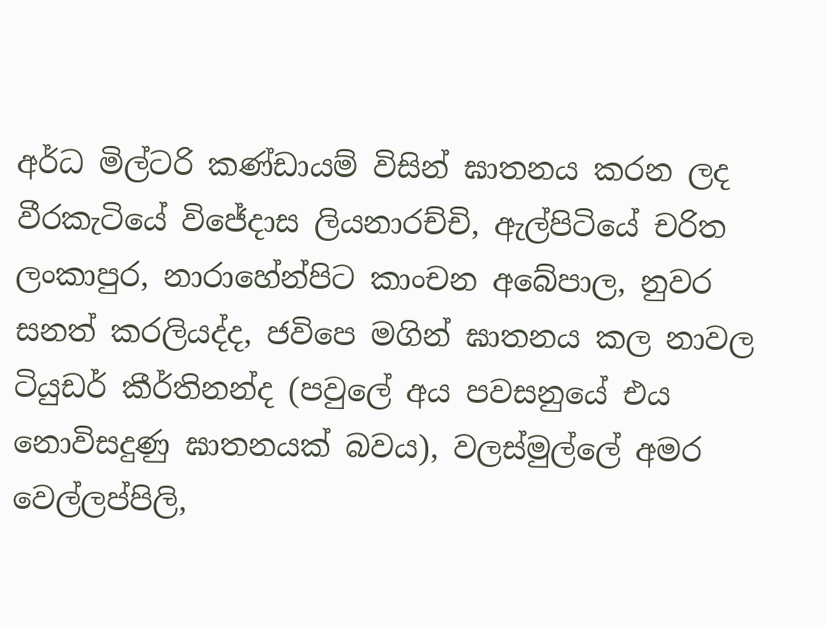අර්ධ මිල්ටරි කණ්ඩායම් විසින් ඝාතනය කරන ලද වීරකැටියේ විජේදාස ලියනාරච්චි, ඇල්පිටියේ චරිත ලංකාපුර, නාරාහේන්පිට කාංචන අබේපාල, නුවර සනත් කරලියද්ද, ජවිපෙ මගින් ඝාතනය කල නාවල ටියුඩර් කීර්තිනන්ද (පවුලේ අය පවසනුයේ එය නොවිසදුණු ඝාතනයක් බවය), වලස්මුල්ලේ අමර වෙල්ලප්පිලි,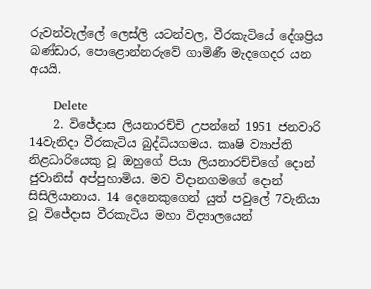රුවන්වැල්ලේ ලෙස්ලි යටන්වල, වීරකැටියේ දේශප්‍රිය බණ්ඩාර, පොළොන්නරුවේ ගාමිණී මැදගෙදර යන අයයි.

      Delete
    2. විජේදාස ලියනාරච්චි උපන්නේ 1951 ජනවාරි 14වැනිදා වීරකැටිය බුද්ධියගමය. කෘෂි ව්‍යාප්ති නිළධාරියෙකු වූ ඔහුගේ පියා ලියනාරච්චිගේ දොන් ජුවානිස් අප්පුහාමිය. මව විදානගමගේ දොන් සිසිලියානාය. 14 දෙනෙකුගෙන් යුත් පවුලේ 7වැනියා වූ විජේදාස වීරකැටිය මහා විද්‍යාලයෙන්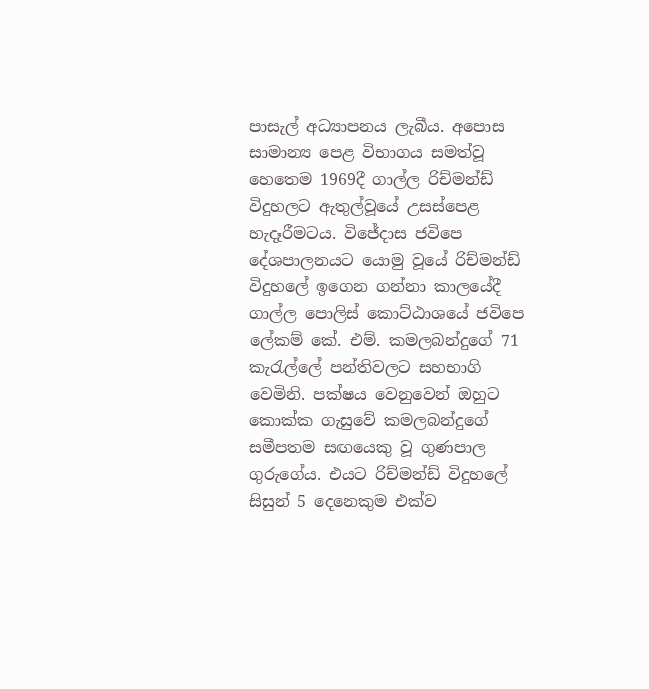පාසැල් අධ්‍යාපනය ලැබීය. අපොස සාමාන්‍ය පෙළ විභාගය සමත්වූ හෙතෙම 1969දී ගාල්ල රිච්මන්ඩ් විදුහලට ඇතුල්වූයේ උසස්පෙළ හැදෑරීමටය. විජේදාස ජවිපෙ දේශපාලනයට යොමු වූයේ රිච්මන්ඩ් විදුහලේ ඉගෙන ගන්නා කාලයේදී ගාල්ල පොලිස් කොට්ඨාශයේ ජවිපෙ ලේකම් කේ. එම්. කමලබන්දුගේ 71 කැරැල්ලේ පන්තිවලට සහභාගි වෙමිනි. පක්ෂය වෙනුවෙන් ඔහුට කොක්ක ගැසුවේ කමලබන්දුගේ සමීපතම සඟයෙකු වූ ගුණපාල ගුරුගේය. එයට රිච්මන්ඩ් විදුහලේ සිසුන් 5 දෙනෙකුම එක්ව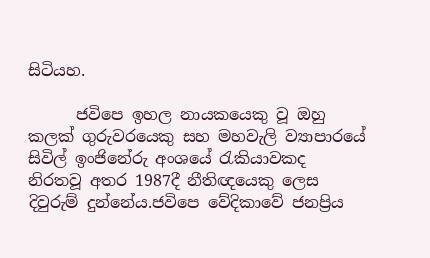සිටියහ.

      ජවිපෙ ඉහල නායකයෙකු වූ ඔහු කලක් ගුරුවරයෙකු සහ මහවැලි ව්‍යාපාරයේ සිවිල් ඉංජිනේරු අංශයේ රැකියාවකද නිරතවූ අතර 1987දී නීතිඥයෙකු ලෙස දිවුරුම් දුන්නේය.ජවිපෙ වේදිකාවේ ජනප්‍රිය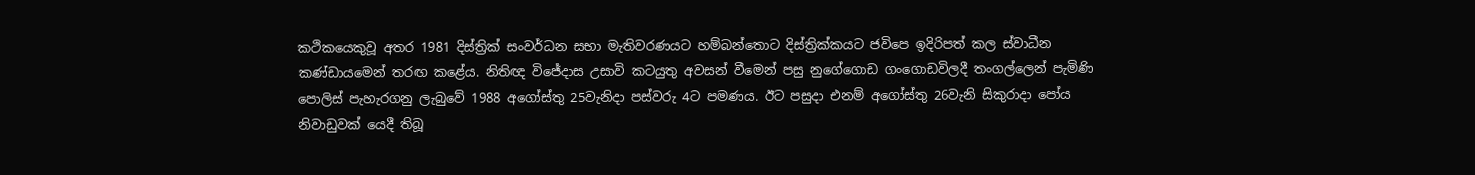කථිකයෙකුවූ අතර 1981 දිස්ත්‍රික් සංවර්ධන සභා මැතිවරණයට හම්බන්තොට දිස්ත්‍රික්ක‍යට ජවිපෙ ඉදිරිපත් කල ස්වාධීන කණ්ඩායමෙන් තරඟ කළේය. නිතිඥ විජේදාස උසාවි කටයුතු අවසන් වීමෙන් පසු නුගේගොඩ ගංගොඩවිලදී තංගල්ලෙන් පැමිණි පොලිස් පැහැරගනු ලැබුවේ 1988 අගෝස්තු 25වැනිදා පස්වරු 4ට පමණය. ඊට පසුදා එනම් අගෝස්තු 26වැනි සිකුරාදා පෝය නිවාඩුවක් යෙදී තිබූ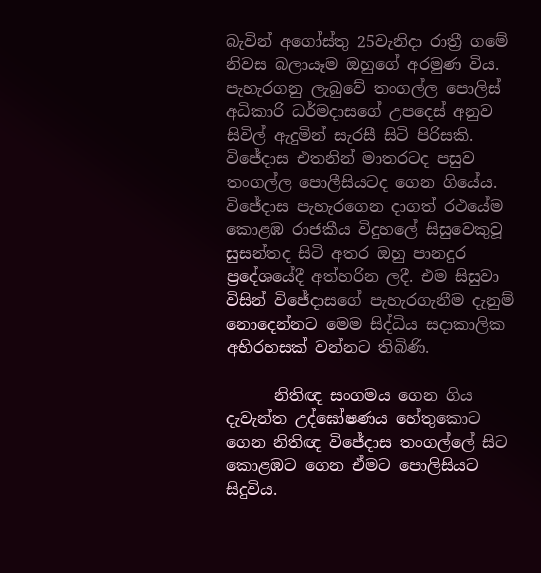බැවින් අගෝස්තු 25වැනිදා රාත්‍රී ගමේ නිවස බලා‍යෑම ඔහුගේ අරමුණ විය. පැහැරගනු ලැබුවේ තංගල්ල පොලිස් අධිකාරි ධර්මදාසගේ උපදෙස් අනුව සිවිල් ඇදුමින් සැරසී සිටි පිරිසකි. විජේදාස එතනින් මාතරටද පසුව තංගල්ල පොලීසියටද ගෙන ගියේය. විජේදාස පැහැරගෙන දාගත් රථයේම කොළඹ රාජකීය විදුහලේ සිසුවෙකුවූ සුසන්තද සිටි අතර ඔහු පානදුර ප්‍රදේශයේදී අත්හරින ලදී. එම සිසුවා විසින් විජේදාසගේ පැහැරගැනීම දැනුම් නොදෙන්නට මෙම සිද්ධිය සදාකාලික අභිරහසක් වන්නට තිබිණි.

      නිතිඥ සංගමය ගෙන ගිය දැවැන්ත උද්ඝෝෂණය හේතුකොට ගෙන නිතිඥ විජේදාස තංගල්ලේ සිට කොළඹට ගෙන ඒමට පොලිසියට සිදුවිය.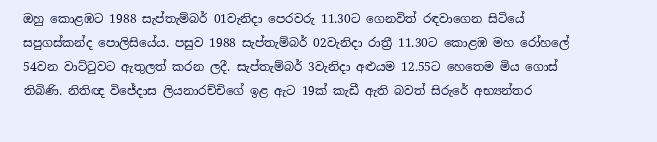ඔහු කොළඹට 1988 සැප්තැම්බර් 01වැනිදා පෙරවරු 11.30ට ගෙනවිත් රඳවාගෙන සිටියේ සපුගස්කන්ද පොලිසියේය. පසුව 1988 සැප්තැම්බර් 02වැනිදා රාත්‍රී 11.30ට කොළඹ මහ රෝහලේ 54වන වාට්ටුවට ඇතුලත් කරන ලදී. සැප්තැම්බර් 3වැනිදා අළුයම 12.55ට හෙතෙම මිය ගොස් තිබිණි. නිතිඥ විජේදාස ලියනාරච්චිගේ ඉළ ඇට 19ක් කැඩී ඇති බවත් සිරුරේ අභ්‍යන්තර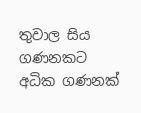තුවාල සිය ගණනකට අධික ගණනක්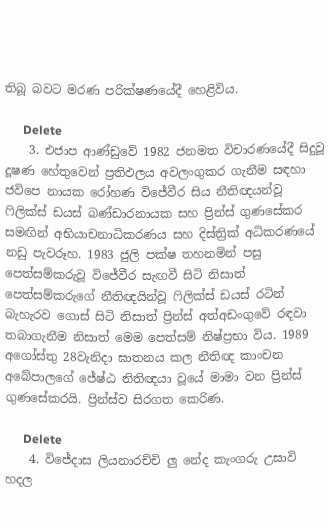තිබූ බවට මරණ පරික්ෂණයේදී හෙළිවිය.

      Delete
    3. එජාප ආණ්ඩු‍වේ 1982 ජනමත විචාරණයේදී සිදුවූ දූෂණ හේතුවෙන් ප්‍රතිඵලය අවලංගුකර ගැනීම සඳහා ජවිපෙ නායක රෝහණ විජේවීර සිය නීතිඥයන්වූ ෆිලික්ස් ඩයස් බණ්ඩාරනායක සහ ප්‍රින්ස් ගුණසේකර සමඟින් අභියාචනාධිකරණය සහ දිස්ත්‍රික් අධිකරණයේ නඩු පැවරූහ. 1983 ජුලි පක්ෂ තහනමින් පසු පෙත්සම්කරුවූ විජේවීර සැඟවී සිටි නිසාත් පෙත්සම්කරුගේ නීතිඥයින්වූ ෆිලික්ස් ඩයස් රටින් බැහැරව ගොස් සිටි නිසාත් ප්‍රින්ස් අත්අඩංගුවේ රඳවා තබාගැනීම නිසාත් මෙම පෙත්සම් නිෂ්ප්‍රභා විය. 1989 අගෝස්තු 28වැනිදා ඝාතනය කල නීතිඥ කාංචන අබේපාලගේ ජේෂ්ඨ නිතිඥයා වූයේ මාමා වන ප්‍රින්ස් ගුණසේකරයි. ප්‍රින්ස්ව සිරගත කෙරිණ.

      Delete
    4. විජේදාස ලියනාරච්චි ලු නේද කැංගරු උසාවි හදල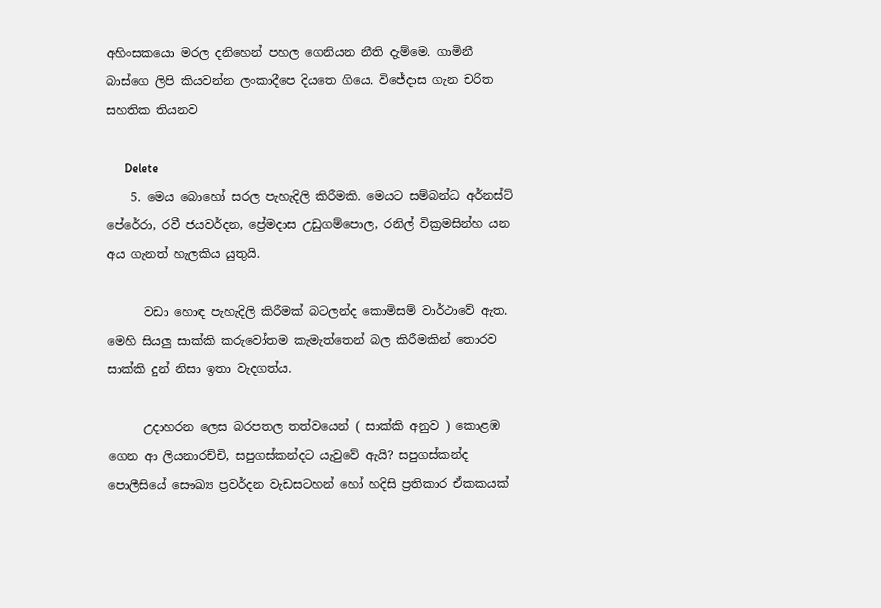අහිංසකයො මරල දනිහෙන් පහල ගෙනියන නීති දැම්මෙ. ගාමිනී බාස්ගෙ ලිපි කියවන්න ලංකාදීපෙ දියතෙ ගියෙ. විජේදාස ගැන චරිත සහතික තියනව

      Delete
    5. මෙය බොහෝ සරල පැහැදිලි කිරීමකි. මෙයට සම්බන්ධ අර්නස්ට් පේරේරා, රවී ජයවර්දන, ප්‍රේමදාස උඩුගම්පොල, රනිල් වික්‍රමසින්හ යන අය ගැනත් හැලකිය යුතුයි.

      වඩා හොඳ පැහැදිලි කිරීමක් බටලන්ද කොමිසම් වාර්ථාවේ ඇත. මෙහි සියලු සාක්කි කරුවෝතම කැමැත්තෙන් බල කිරීමකින් තොරව සාක්කි දුන් නිසා ඉතා වැදගත්ය.

      උදාහරන ලෙස බරපතල තත්වයෙන් ( සාක්කි අනුව ) කොළඹ ගෙන ආ ලියනාරච්චි, සපුගස්කන්දට යැවුවේ ඇයි? සපුගස්කන්ද පොලීසියේ සෞඛ්‍ය ප්‍රවර්දන වැඩසටහන් හෝ හදිසි ප්‍රතිකාර ඒකකයක්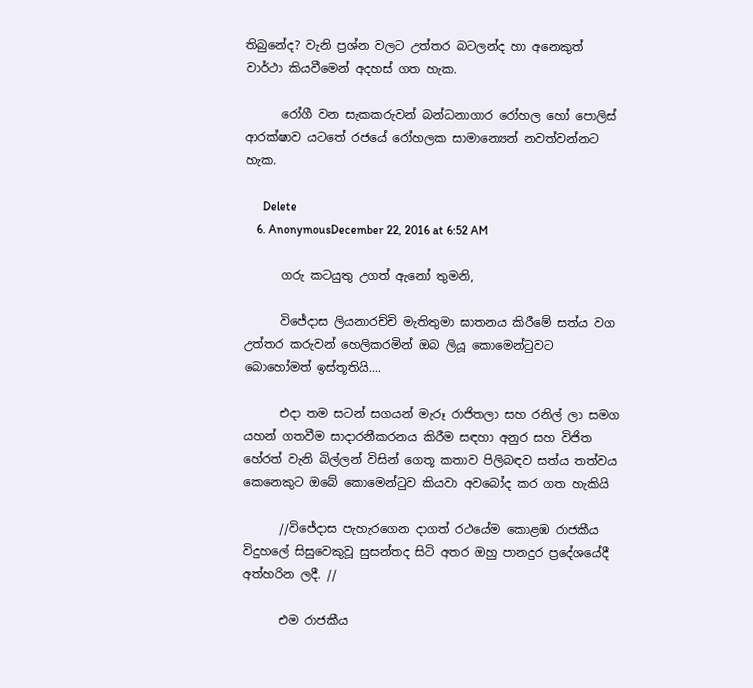තිබුනේද? වැනි ප්‍රශ්න වලට උත්තර බටලන්ද හා අනෙකුත් වාර්ථා කියවීමෙන් අදහස් ගත හැක.

      රෝගී වන සැකකරුවන් බන්ධනාගාර රෝහල හෝ පොලිස් ආරක්ෂාව යටතේ රජයේ රෝහලක සාමාන්‍යෙන් නවත්වන්නට හැක.

      Delete
    6. AnonymousDecember 22, 2016 at 6:52 AM

      ගරු කටයුතු උගත් ඇනෝ තුමනි,

      විජේදාස ලියනාරච්චි මැතිතුමා ඝාතනය කිරීමේ සත්ය වග උත්තර කරුවන් හෙලිකරමින් ඔබ ලියූ කොමෙන්ටුවට බොහෝමත් ඉස්තූතියි....

      එදා තම සටන් සගයන් මැරූ රාජිතලා සහ රනිල් ලා සමග යහන් ගතවීම සාදාරනීකරනය කිරීම සඳහා අනුර සහ විජිත හේරත් වැනි බිල්ලන් විසින් ගෙතූ කතාව පිලිබඳව සත්ය තත්වය කෙනෙකුට ඔබේ කොමෙන්ටුව කියවා අවබෝද කර ගත හැකියි

      //විජේදාස පැහැරගෙන දාගත් රථයේම කොළඹ රාජකීය විදුහලේ සිසුවෙකුවූ සුසන්තද සිටි අතර ඔහු පානදුර ප්‍රදේශයේදී අත්හරින ලදී. //

      එම රාජකීය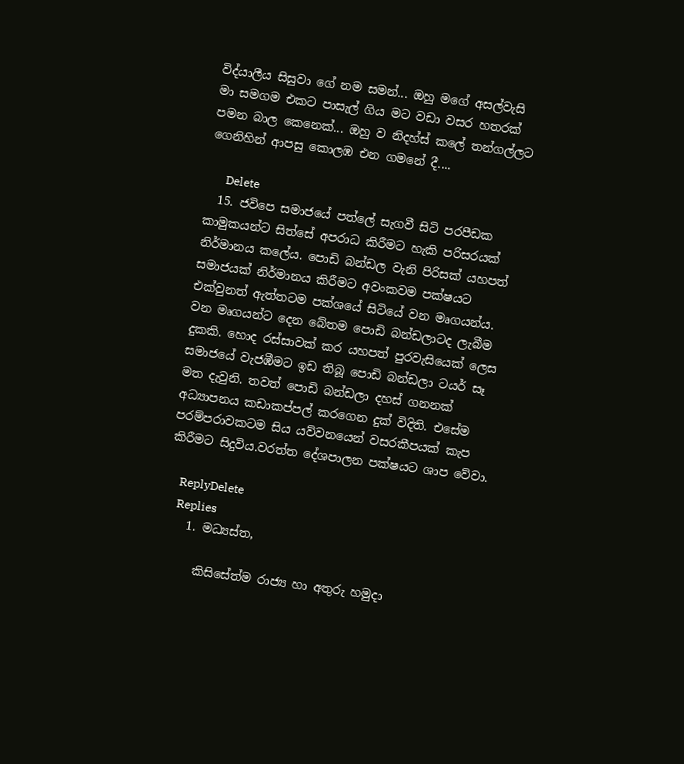විද්යාලීය සිසුවා ගේ නම සමන්... ඔහු මගේ අසල්වැසි මා සමගම එකට පාසැල් ගිය මට වඩා වසර හතරක් පමන බාල කෙනෙක්... ඔහු ව නිදහ්ස් කලේ තන්ගල්ලට ගෙනිහින් ආපසු කොලඹ එන ගමනේ දී....

      Delete
  15. ජවිපෙ සමාජයේ පත්ලේ සැගවී සිටි පරපීඩක කාමුකයන්ට සිත්සේ අපරාධ කිරීමට හැකි පරිසරයක් නිර්මානය කලේය. පොඩි බන්ඩල වැනි පිරිසක් යහපත් සමාජයක් නිර්මානය කිරීමට අවංකවම පක්ෂයට එක්වුනත් ඇත්තටම පක්ශයේ සිටියේ වන මෘගයන්ය. වන මෘගයන්ට දෙන බේතම පොඩි බන්ඩලාටද ලැබීම දුකකි. හොද රස්සාවක් කර යහපත් පුරවැසියෙක් ලෙස සමාජයේ වැජඹීමට ඉඩ තිබූ පොඩි බන්ඩලා ටයර් සෑ මත දැවුනි. තවත් පොඩි බන්ඩලා දහස් ගනනක් අධ්‍යාපනය කඩාකප්පල් කරගෙන දුක් විදිති. එසේම පරම්පරාවකටම සිය යව්වනයෙන් වසරකීපයක් කැප කිරීමට සිදුවිය.වරත්ත දේශපාලන පක්ෂයට ශාප වේවා.

    ReplyDelete
    Replies
    1. මධ්‍යස්ත,

      කිසිසේත්ම රාජ්‍ය හා අතුරු හමුදා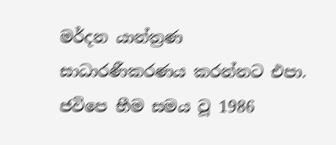මර්දන යාන්ත්‍රණ සාධාරණීකරණය කරන්නට එපා. ජවිපෙ භීම සමය වූ 1986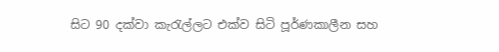සිට 90 දක්වා කැරැල්ලට එක්ව සිටි පූර්ණකාලීන සහ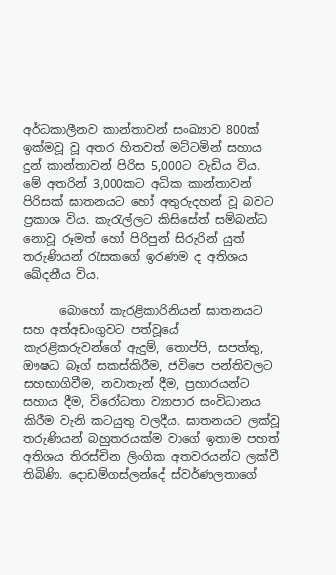අර්ධකාලීනව කාන්තාවන් සංඛ්‍යාව 800ක් ඉක්මවූ වූ අතර හිතවත් මට්ටමින් සහාය දුන් කාන්තාවන් පිරිස 5,000ට වැඩිය විය. මේ අතරින් 3,000කට අධික කාන්තාවන් පිරිසක් ඝාතනයට හෝ අතුරුදහන් වූ බවට ප්‍රකාශ විය. කැරැල්ලට කිසිසේත් සම්බන්ධ නොවූ රූමත් හෝ පිරිපුන් සිරුරින් යුත් තරුණියන් රැසකගේ ඉරණම ද අතිශය ඛේදනීය විය.

      බොහෝ කැරළිකාරිනියන් ඝාතනයට සහ අත්අඩංගුවට පත්වූයේ කැරළිකරුවන්ගේ ඇදුම්, තොප්පි, සපත්තු, ඖෂධ බෑග් සකස්කිරීම, ජවිපෙ පන්තිවලට සහභාගිවීම, නවාතැන් දීම, ප්‍රහාරයන්ට සහාය දීම, විරෝධතා ව්‍යාපාර සංවිධානය කිරීම වැනි කටයුතු වලදීය. ඝාතනයට ලක්වූ තරුණියන් බහුතරයක්ම වාගේ ඉතාම පහත් අතිශය තිරස්චින ලිංගික අතවරයන්ට ලක්වී තිබිණි. දොඩම්ගස්ලන්දේ ස්වර්ණලතාගේ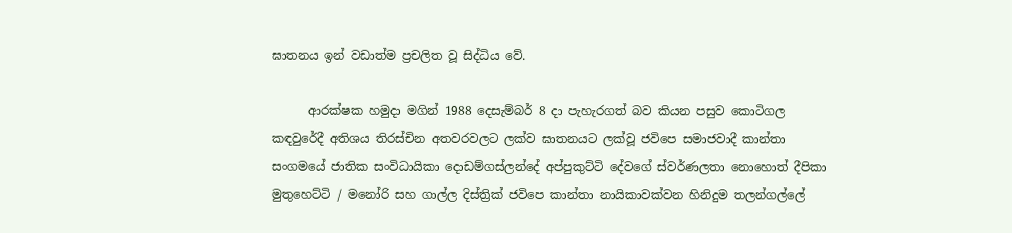ඝාතනය ඉන් වඩාත්ම ප්‍රචලිත වූ සිද්ධිය වේ.

      ආරක්ෂක හමුදා මගින් 1988 දෙසැම්බර් 8 දා පැහැරගත් බව කියන පසුව කොටිගල කඳවුරේදී අතිශය තිරස්චින අතවරවලට ලක්ව ඝාතනයට ලක්වූ ජවිපෙ සමාජවාදී කාන්තා සංගමයේ ජාතික සංවිධායිකා දොඩම්ගස්ලන්දේ අප්පුකුට්ටි දේවගේ ස්වර්ණලතා නොහොත් දීපිකා මුතුහෙට්ටි / මනෝරි සහ ගාල්ල දිස්ත්‍රික් ජවිපෙ කාන්තා නායිකාවක්වන හිනිදුම තලන්ගල්ලේ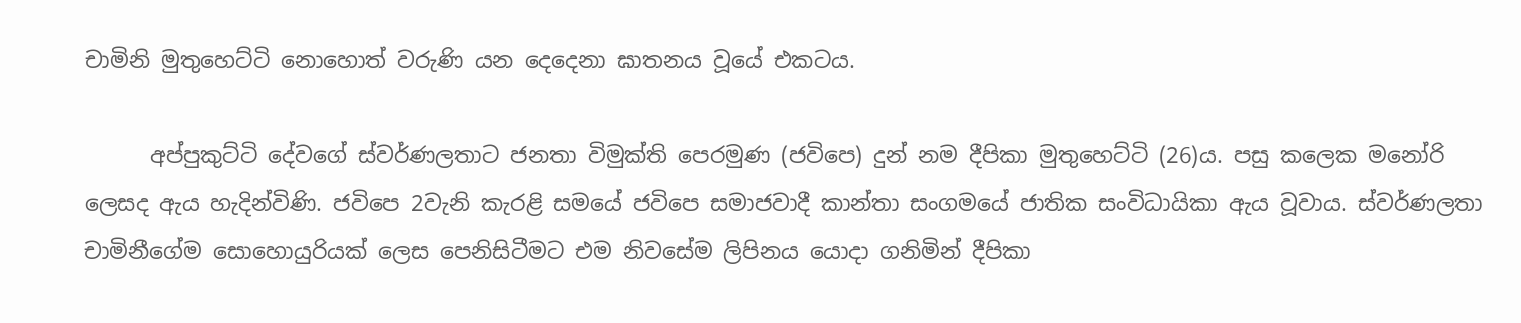චාමිනි මුතුහෙට්ටි නොහොත් වරුණි යන දෙදෙනා ඝාතනය වූයේ එකටය.

      අප්පුකුට්ටි දේවගේ ස්වර්ණලතාට ජනතා විමුක්ති පෙරමුණ (ජවිපෙ) දුන් නම දීපිකා මුතුහෙට්ටි (26)ය. පසු කලෙක මනෝරි ලෙසද ඇය හැදින්විණි. ජවිපෙ 2වැනි කැරළි සමයේ ජවිපෙ සමාජවාදී කාන්තා සංගමයේ ජාතික සංවිධායිකා ඇය වූවාය. ස්වර්ණලතා චාමිනීගේම සොහොයුරියක් ලෙස පෙනිසිටීමට එම නිවසේම ලිපිනය යොදා ගනිමින් දීපිකා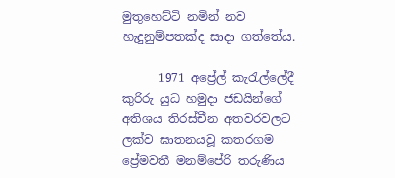මුතුහෙට්ටි නමින් නව හැදුනුම්පතක්ද සාදා ගත්තේය.

      1971 අප්‍රේල් කැරැල්ලේදී කුරිරු යුධ හමුදා ජඩයින්ගේ අතිශය තිරස්චීන අතවරවලට ලක්ව ඝාතනයවූ කතරගම ප්‍රේමවතී මනම්පේරි තරුණිය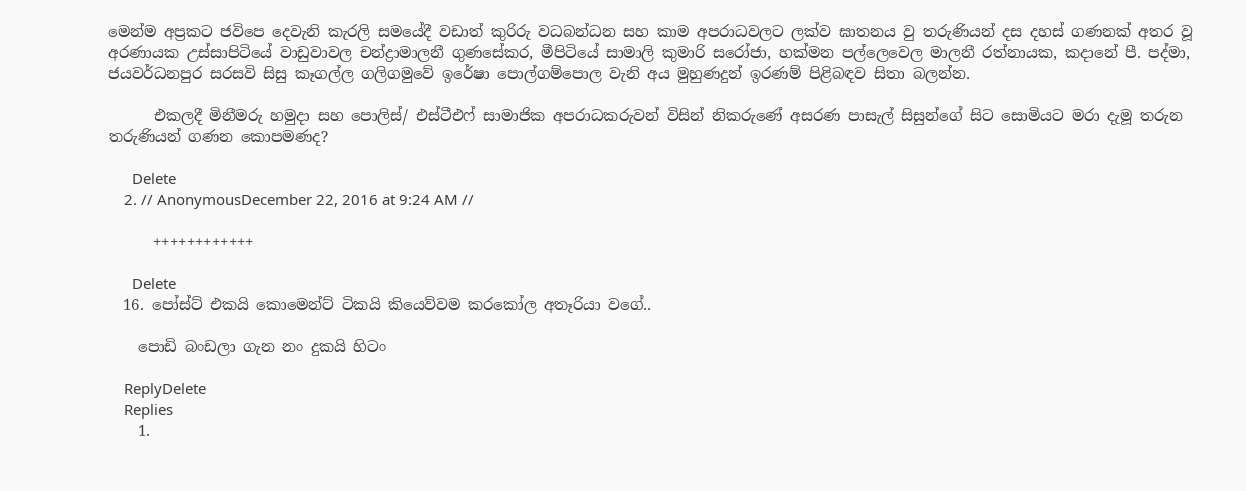මෙන්ම අප්‍රකට ජවිපෙ දෙවැනි කැරලි සමයේදී වඩාත් කුරිරු වධබන්ධන සහ කාම අපරාධවලට ලක්ව ඝාතනය වු තරුණියන් දස දහස් ගණනක් අතර වූ අරණායක උස්සාපිටියේ වාඩුවාවල චන්ද්‍රාමාලනී ගුණසේකර, මීපිටියේ සාමාලි කුමාරි සරෝජා, හක්මන පල්ලෙවෙල මාලනී රත්නායක, කදානේ පී. පද්මා, ජයවර්ධනපුර සරසවි සිසු කෑගල්ල ගලිගමුවේ ඉරේෂා පොල්ගම්පොල වැනි අය මුහුණදුන් ඉරණම් පිළිබඳව සිතා බලන්න.

      එකලදී මිනීමරු හමුදා සහ පොලිස්/ එස්ටීඑෆ් සාමාජික අපරාධකරුවන් විසින් නිකරුණේ අසරණ පාසැල් සිසුන්ගේ සිට සොමියට මරා දැමූ තරුන තරුණියන් ගණන කොපමණද?

      Delete
    2. // AnonymousDecember 22, 2016 at 9:24 AM //

      ++++++++++++

      Delete
  16. පෝස්ට් එකයි කොමෙන්ට් ටිකයි කියෙව්වම කරකෝල අතෑරියා වගේ..

    පොඩි බංඩලා ගැන නං දුකයි හිටං

    ReplyDelete
    Replies
    1.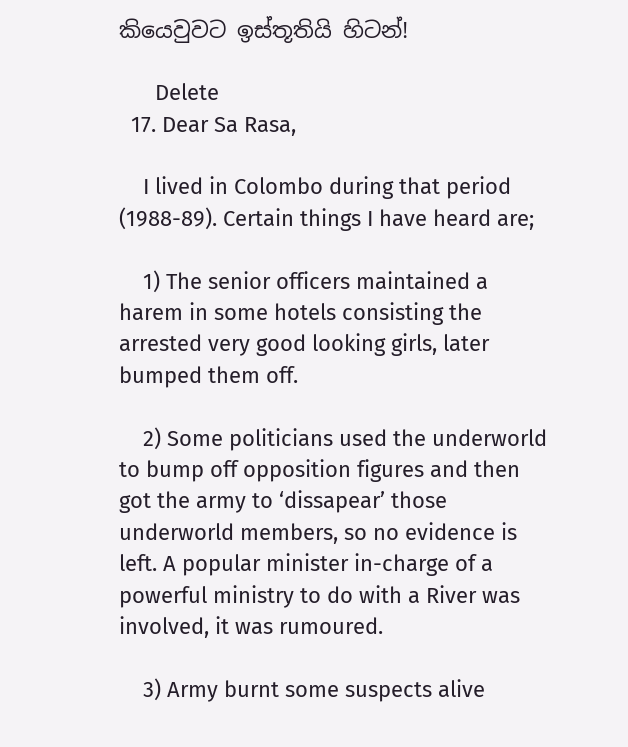කියෙවුවට ඉස්තූතියි හිටන්!

      Delete
  17. Dear Sa Rasa,

    I lived in Colombo during that period (1988-89). Certain things I have heard are;

    1) The senior officers maintained a harem in some hotels consisting the arrested very good looking girls, later bumped them off.

    2) Some politicians used the underworld to bump off opposition figures and then got the army to ‘dissapear’ those underworld members, so no evidence is left. A popular minister in-charge of a powerful ministry to do with a River was involved, it was rumoured.

    3) Army burnt some suspects alive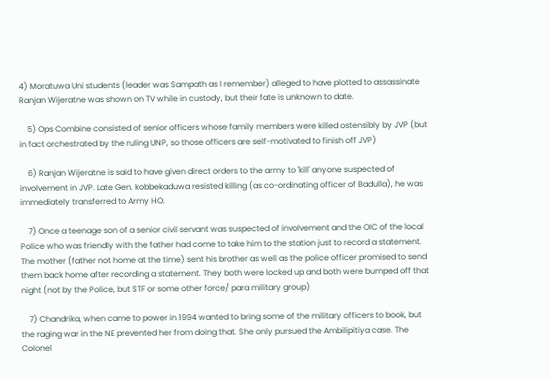4) Moratuwa Uni students (leader was Sampath as I remember) alleged to have plotted to assassinate Ranjan Wijeratne was shown on TV while in custody, but their fate is unknown to date.

    5) Ops Combine consisted of senior officers whose family members were killed ostensibly by JVP (but in fact orchestrated by the ruling UNP, so those officers are self-motivated to finish off JVP)

    6) Ranjan Wijeratne is said to have given direct orders to the army to 'kill' anyone suspected of involvement in JVP. Late Gen. kobbekaduwa resisted killing (as co-ordinating officer of Badulla), he was immediately transferred to Army HO.

    7) Once a teenage son of a senior civil servant was suspected of involvement and the OIC of the local Police who was friendly with the father had come to take him to the station just to record a statement. The mother (father not home at the time) sent his brother as well as the police officer promised to send them back home after recording a statement. They both were locked up and both were bumped off that night (not by the Police, but STF or some other force/ para military group)

    7) Chandrika, when came to power in 1994 wanted to bring some of the military officers to book, but the raging war in the NE prevented her from doing that. She only pursued the Ambilipitiya case. The Colonel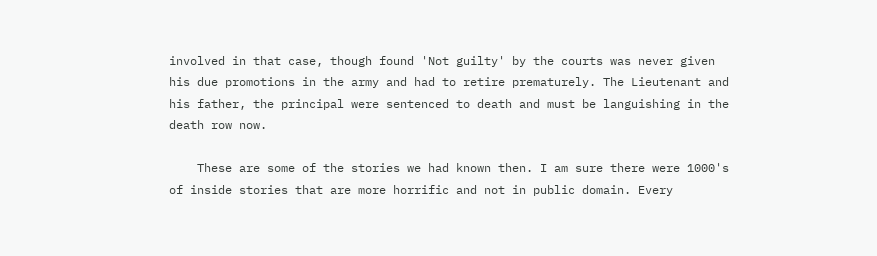involved in that case, though found 'Not guilty' by the courts was never given his due promotions in the army and had to retire prematurely. The Lieutenant and his father, the principal were sentenced to death and must be languishing in the death row now.

    These are some of the stories we had known then. I am sure there were 1000's of inside stories that are more horrific and not in public domain. Every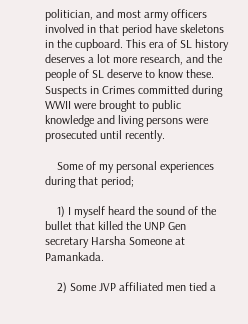politician, and most army officers involved in that period have skeletons in the cupboard. This era of SL history deserves a lot more research, and the people of SL deserve to know these. Suspects in Crimes committed during WWII were brought to public knowledge and living persons were prosecuted until recently.

    Some of my personal experiences during that period;

    1) I myself heard the sound of the bullet that killed the UNP Gen secretary Harsha Someone at Pamankada.

    2) Some JVP affiliated men tied a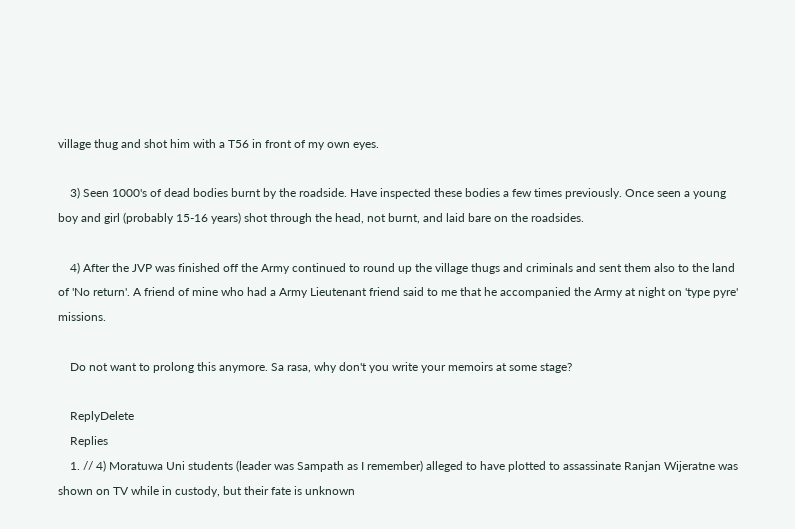village thug and shot him with a T56 in front of my own eyes.

    3) Seen 1000's of dead bodies burnt by the roadside. Have inspected these bodies a few times previously. Once seen a young boy and girl (probably 15-16 years) shot through the head, not burnt, and laid bare on the roadsides.

    4) After the JVP was finished off the Army continued to round up the village thugs and criminals and sent them also to the land of 'No return'. A friend of mine who had a Army Lieutenant friend said to me that he accompanied the Army at night on 'type pyre' missions.

    Do not want to prolong this anymore. Sa rasa, why don't you write your memoirs at some stage?

    ReplyDelete
    Replies
    1. // 4) Moratuwa Uni students (leader was Sampath as I remember) alleged to have plotted to assassinate Ranjan Wijeratne was shown on TV while in custody, but their fate is unknown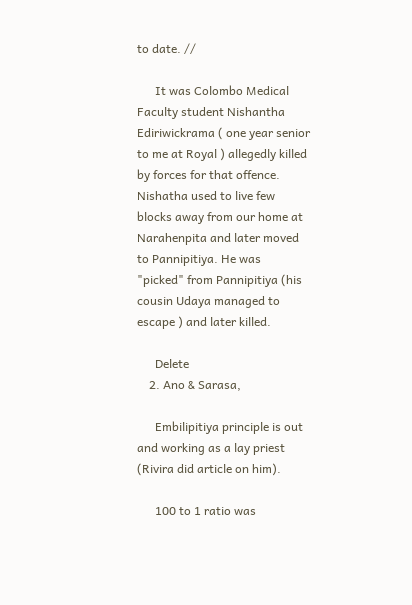to date. //

      It was Colombo Medical Faculty student Nishantha Ediriwickrama ( one year senior to me at Royal ) allegedly killed by forces for that offence. Nishatha used to live few blocks away from our home at Narahenpita and later moved to Pannipitiya. He was "picked" from Pannipitiya (his cousin Udaya managed to escape ) and later killed.

      Delete
    2. Ano & Sarasa,

      Embilipitiya principle is out and working as a lay priest (Rivira did article on him).

      100 to 1 ratio was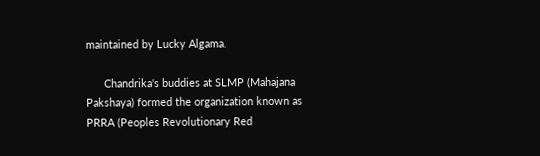maintained by Lucky Algama.

      Chandrika's buddies at SLMP (Mahajana Pakshaya) formed the organization known as PRRA (Peoples Revolutionary Red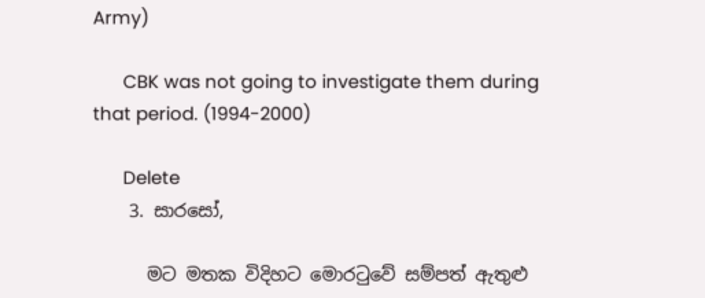Army)

      CBK was not going to investigate them during that period. (1994-2000)

      Delete
    3. සාරසෝ,

      මට මතක විදිහට මොරටුවේ සම්පත් ඇතුළු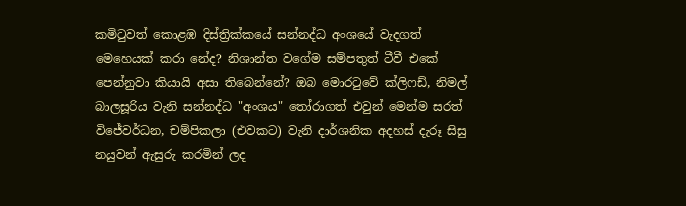කමිටුවත් කොළඹ දිස්ත්‍රික්කයේ සන්නද්ධ අංශයේ වැදගත් මෙහෙයක් කරා නේද? නිශාන්ත වගේම සම්පතුත් ටීවී එකේ පෙන්නුවා කියායි අසා තිබෙන්නේ? ඔබ මොරටුවේ ක්ලිෆඩ්, නිමල් බාලසූරිය වැනි සන්නද්ධ "අංශය" තෝරාගත් එවුන් මෙන්ම සරත් විජේවර්ධන, චම්පිකලා (එවකට) වැනි දාර්ශනික අදහස් දැරූ සිසු නයුවන් ඇසුරු කරමින් ලද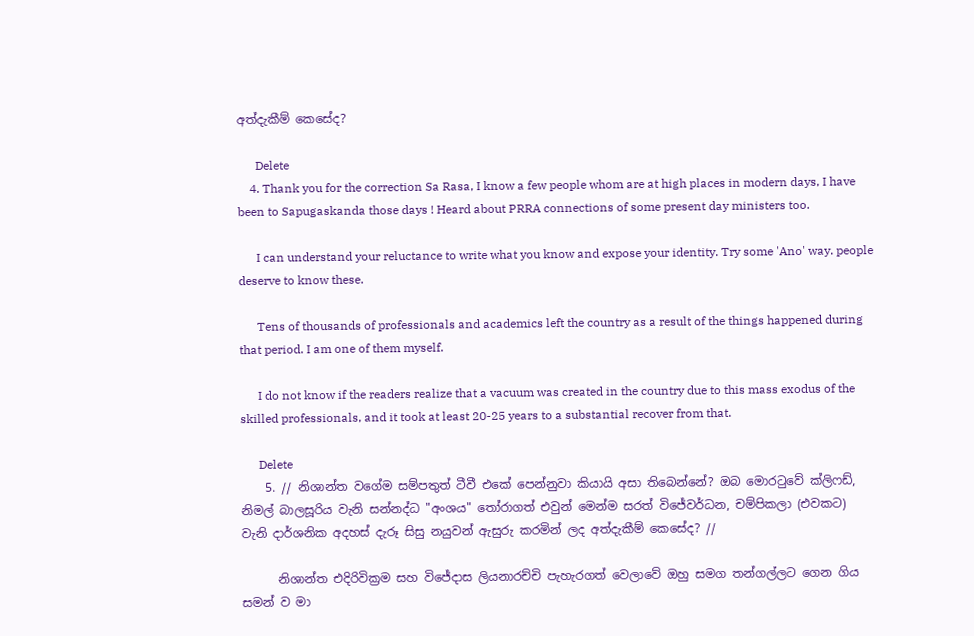අත්දැකීම් කෙසේද?

      Delete
    4. Thank you for the correction Sa Rasa, I know a few people whom are at high places in modern days, I have been to Sapugaskanda those days ! Heard about PRRA connections of some present day ministers too.

      I can understand your reluctance to write what you know and expose your identity. Try some 'Ano' way. people deserve to know these.

      Tens of thousands of professionals and academics left the country as a result of the things happened during that period. I am one of them myself.

      I do not know if the readers realize that a vacuum was created in the country due to this mass exodus of the skilled professionals, and it took at least 20-25 years to a substantial recover from that.

      Delete
    5. // නිශාන්ත වගේම සම්පතුත් ටීවී එකේ පෙන්නුවා කියායි අසා තිබෙන්නේ? ඔබ මොරටුවේ ක්ලිෆඩ්, නිමල් බාලසූරිය වැනි සන්නද්ධ "අංශය" තෝරාගත් එවුන් මෙන්ම සරත් විජේවර්ධන, චම්පිකලා (එවකට) වැනි දාර්ශනික අදහස් දැරූ සිසු නයුවන් ඇසුරු කරමින් ලද අත්දැකීම් කෙසේද? //

      නිශාන්ත එදිරිවික්‍රම සහ විජේදාස ලියනාරච්චි පැහැරගත් වෙලාවේ ඔහු සමග තන්ගල්ලට ගෙන ගිය සමන් ව මා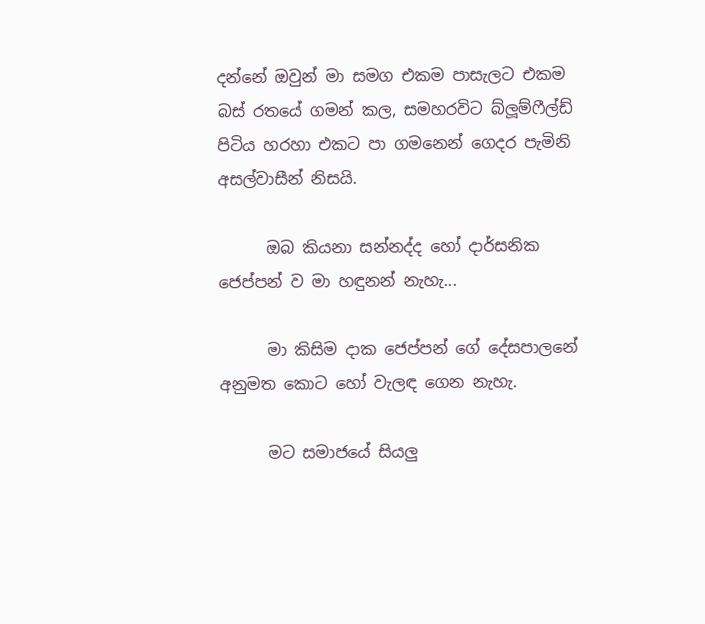දන්නේ ඔවුන් මා සමග එකම පාසැලට එකම බස් රතයේ ගමන් කල, සමහරවිට බ්ලූම්ෆීල්ඩ් පිටිය හරහා එකට පා ගමනෙන් ගෙදර පැමිනි අසල්වාසීන් නිසයි.

      ඔබ කියනා සන්නද්ද හෝ දාර්සනික ජෙප්පන් ව මා හඳුනන් නැහැ...

      මා කිසිම දාක ජෙප්පන් ගේ දේසපාලනේ අනුමත කොට හෝ වැලඳ ගෙන නැහැ.

      මට සමාජයේ සියලු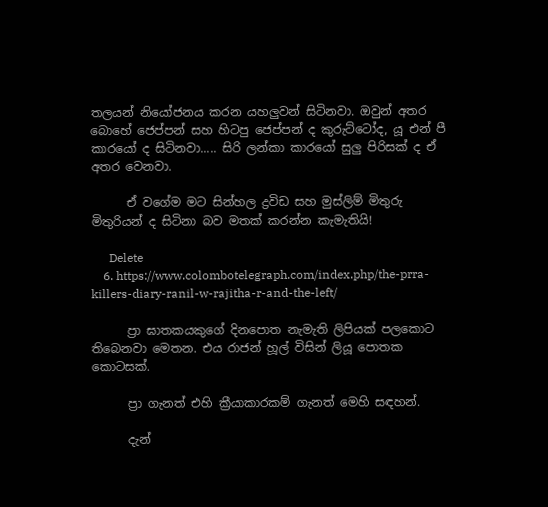තලයන් නියෝජනය කරන යහලුවන් සිටිනවා. ඔවුන් අතර බොහේ ජෙප්පන් සහ හිටපු ජෙප්පන් ද කුරුට්ටෝද, යූ එන් පී කාරයෝ ද සිටිනවා..... සිරි ලන්කා කාරයෝ සුලු පිරිසක් ද ඒ අතර වෙනවා.

      ඒ වගේම මට සින්හල ද්‍රවිඩ සහ මුස්ලිම් මිතුරු මිතුරියන් ද සිටිනා බව මතක් කරන්න කැමැතියි!

      Delete
    6. https://www.colombotelegraph.com/index.php/the-prra-killers-diary-ranil-w-rajitha-r-and-the-left/

      ප්‍රා ඝාතකයකුගේ දිනපොත නැමැති ලිපියක් පලකොට තිබෙනවා මෙතන. එය රාජන් හූල් විසින් ලියූ පොතක කොටසක්.

      ප්‍රා ගැනත් එහි ක්‍රීයාකාරකම් ගැනත් මෙහි සඳහන්.

      දැන්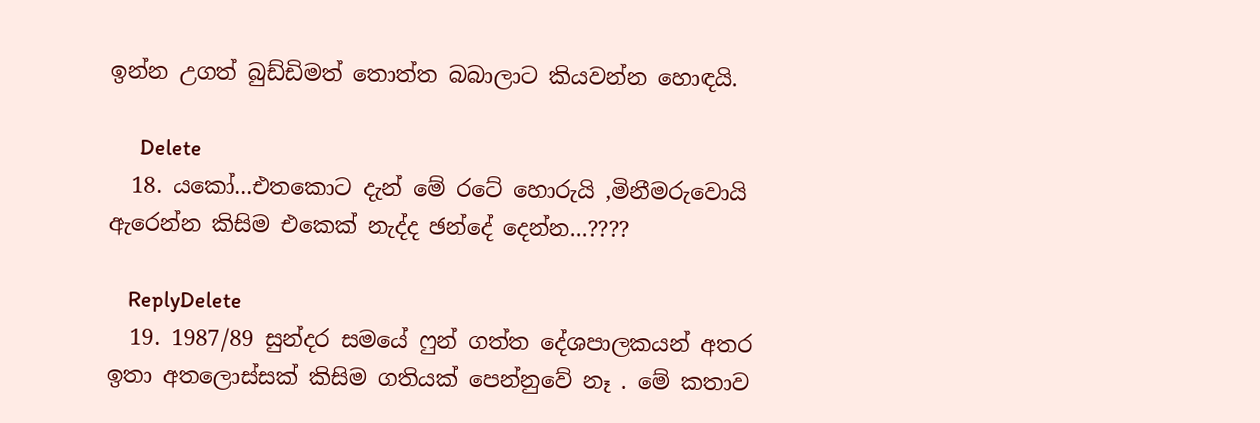ඉන්න උගත් බුඩ්ඩිමත් තොත්ත බබාලාට කියවන්න හොඳයි.

      Delete
  18. යකෝ...එතකොට දැන් මේ රටේ හොරුයි ,මිනීමරුවොයි ඇරෙන්න කිසිම එකෙක් නැද්ද ඡන්දේ දෙන්න...????

    ReplyDelete
  19. 1987/89 සුන්දර සමයේ ෆුන් ගත්ත දේශපාලකයන් අතර ඉතා අතලොස්සක් කිසිම ගතියක් පෙන්නුවේ නෑ . මේ කතාව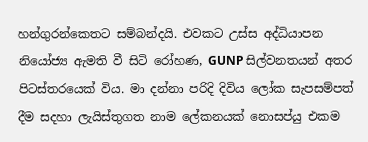හන්ගුරන්කෙතට සම්බන්දයි. එවකට උස්ස අද්ධියාපන නියෝජ්‍ය ඇමති වී සිටි රෝහණ, GUNP සිල්වනතයන් අතර පිටස්තරයෙක් විය. මා දන්නා පරිදි දිවිය ලෝක සැපසම්පත් දීම සදහා ලැයිස්තුගත නාම ලේකනයක් නොසප්යු එකම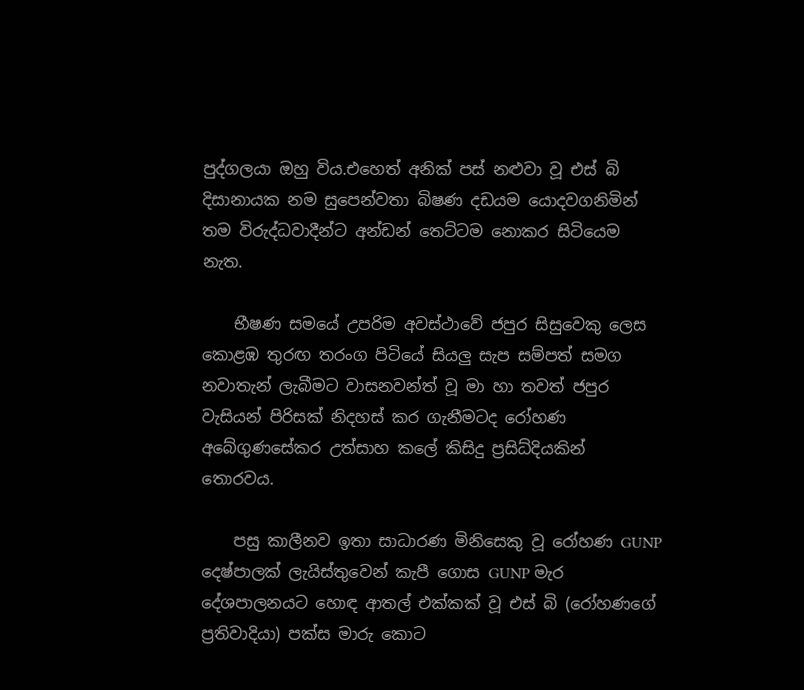පුද්ගලයා ඔහු විය.එහෙත් අනික් පස් නළුවා වූ එස් බි දිසානායක නම සුපෙන්වතා බිෂණ දඩයම යොදවගනිමින් තම විරුද්ධවාදීන්ට අන්ඩන් තෙට්ටම නොකර සිටියෙම නැත.

    භීෂණ සමයේ උපරිම අවස්ථාවේ ජපුර සිසුවෙකු ලෙස කොළඹ තුරඟ තරංග පිටියේ සියලු සැප සම්පත් සමග නවාතැන් ලැබීමට වාසනවන්ත් වූ මා හා තවත් ජපුර වැසියන් පිරිසක් නිදහස් කර ගැනීමටද රෝහණ අබේගුණසේකර උත්සාහ කලේ කිසිදු ප්‍රසිධ්දියකින් තොරවය.

    පසු කාලීනව ඉතා සාධාරණ මිනිසෙකු වූ රෝහණ GUNP දෙෂ්පාලක් ලැයිස්තුවෙන් කැපී ගොස GUNP මැර දේශපාලනයට හොඳ ආතල් එක්කක් වූ එස් බි (රෝහණගේ ප්‍රතිවාදියා) පක්ස මාරු කොට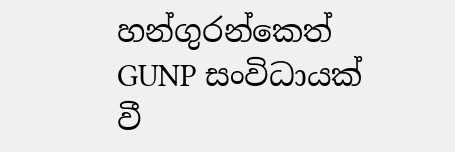හන්ගුරන්කෙත් GUNP සංවිධායක් වී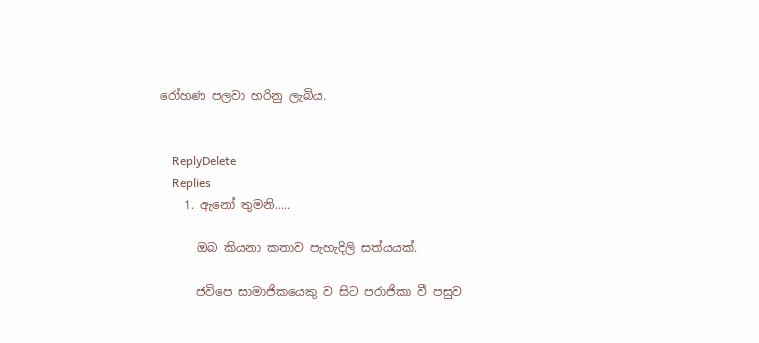රෝහණ පලවා හරිනු ලැබිය.


    ReplyDelete
    Replies
    1. ඇනෝ තුමනි.....

      ඔබ කියනා කතාව පැහැදිලි සත්යයක්.

      ජවිපෙ සාමාජිකයෙකු ව සිට පරාජිකා වී පසුව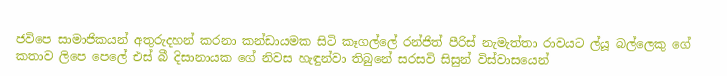ජවිපෙ සාමාජිකයන් අතුරුදහන් කරනා කන්ඩායමක සිටි කෑගල්ලේ රන්ජිත් පීරිස් නැමැත්තා රාවයට ල්යූ බල්ලෙකු ගේ කතාව ලිපෙ පෙලේ එස් බී දිසානායක ගේ නිවස හැඳුන්වා තිබුනේ සරසවි සිසුන් විස්වාසයෙන්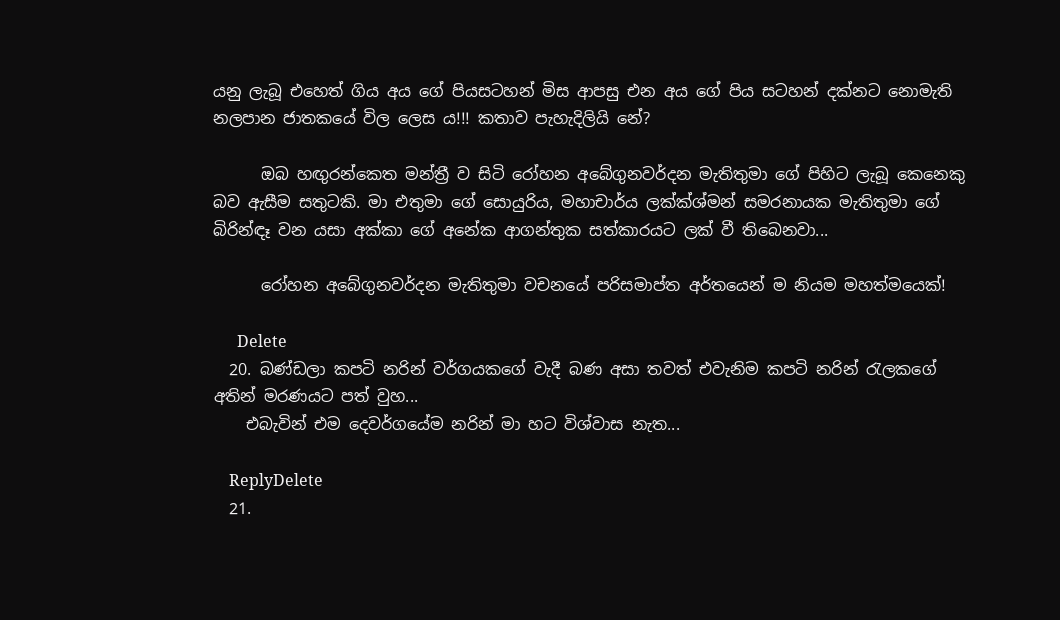යනු ලැබූ එහෙත් ගිය අය ගේ පියසටහන් මිස ආපසු එන අය ගේ පිය සටහන් දක්නට නොමැති නලපාන ජාතකයේ විල ලෙස ය!!! කතාව පැහැදිලියි නේ?

      ඔබ හඟුරන්කෙත මන්ත්‍රී ව සිටි රෝහන අබේගුනවර්දන මැතිතුමා ගේ පිහිට ලැබූ කෙනෙකු බව ඇසීම සතුටකි. මා එතුමා ගේ සොයුරිය, මහාචාර්ය ලක්ක්ශ්මන් සමරනායක මැතිතුමා ගේ බිරින්ඳෑ වන යසා අක්කා ගේ අනේක ආගන්තුක සත්කාරයට ලක් වී තිබෙනවා...

      රෝහන අබේගුනවර්දන මැතිතුමා වචනයේ පරිසමාප්ත අර්තයෙන් ම නියම මහත්මයෙක්!

      Delete
  20. බණ්ඩලා කපටි නරින් වර්ගයකගේ වැදී බණ අසා තවත් එවැනිම කපටි නරින් රැලකගේ අතින් මරණයට පත් වුහ...
    එබැවින් එම දෙවර්ගයේම නරින් මා හට විශ්වාස නැත...

    ReplyDelete
  21.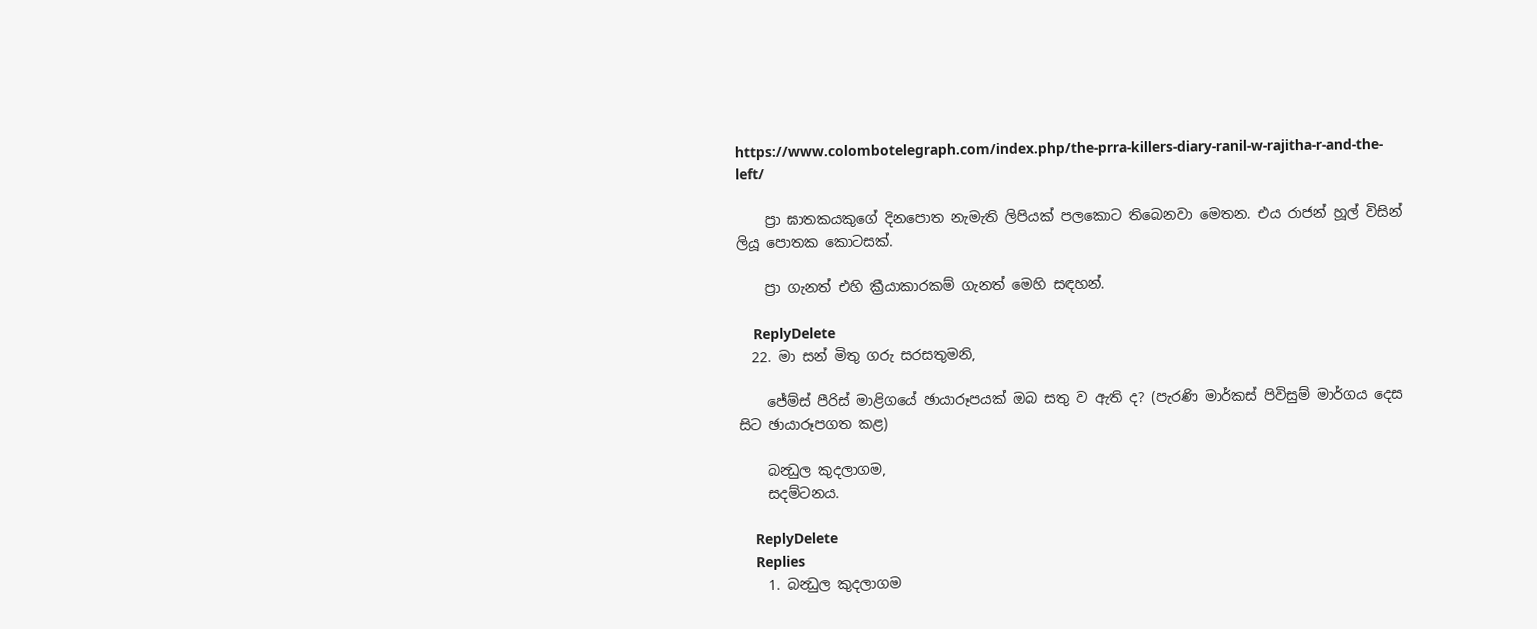https://www.colombotelegraph.com/index.php/the-prra-killers-diary-ranil-w-rajitha-r-and-the-left/

    ප්‍රා ඝාතකයකුගේ දිනපොත නැමැති ලිපියක් පලකොට තිබෙනවා මෙතන. එය රාජන් හූල් විසින් ලියූ පොතක කොටසක්.

    ප්‍රා ගැනත් එහි ක්‍රීයාකාරකම් ගැනත් මෙහි සඳහන්.

    ReplyDelete
  22. මා සන් මිතු ගරු සරසතුමනි,

    ජේම්ස් පීරිස් මාළිගයේ ඡායාරූපයක් ඔබ සතු ව ඇති ද? (පැරණි මාර්කස් පිවිසුම් මාර්ගය දෙස සිට ඡායාරූපගත කළ)

    බන්‍ධුල කුදලාගම,
    සදම්ටනය.

    ReplyDelete
    Replies
    1. බන්‍ධුල කුදලාගම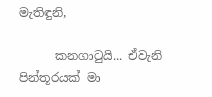මැතිඳුනි,

      කනගාටුයි... ඒවැනි පින්තූරයක් මා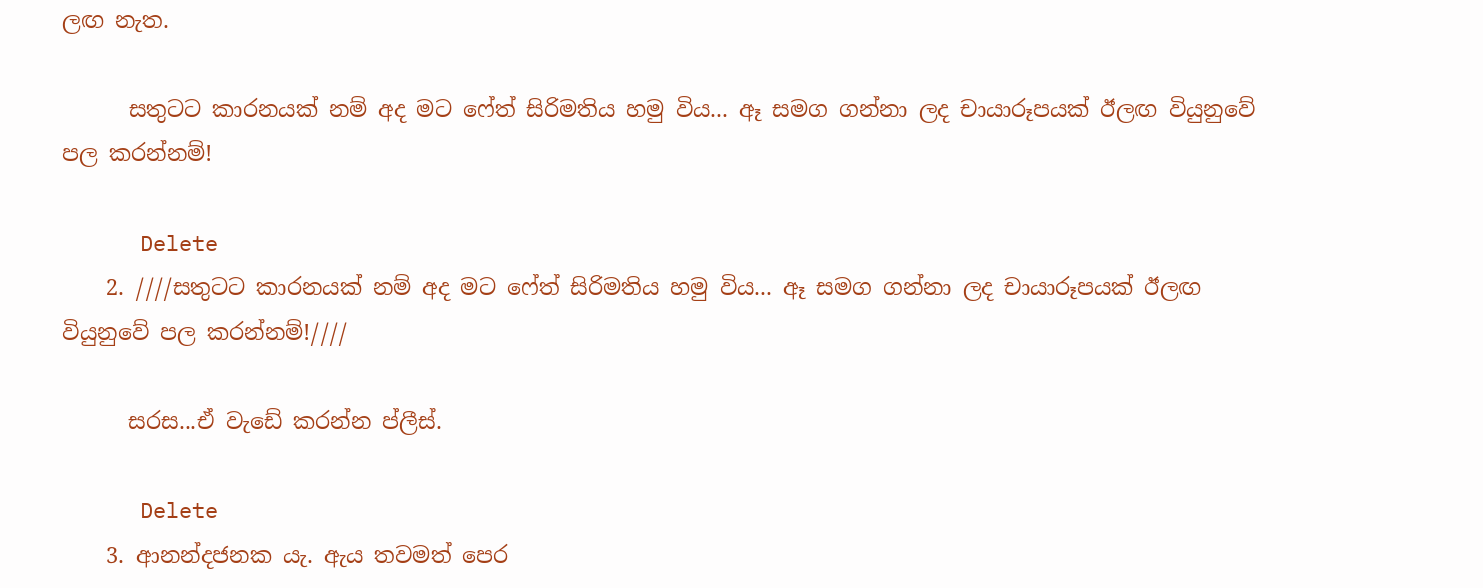ලඟ නැත.

      සතුටට කාරනයක් නම් අද මට ෆේත් සිරිමතිය හමු විය... ඈ සමග ගන්නා ලද චායාරූපයක් ඊලඟ වියුනුවේ පල කරන්නම්!

      Delete
    2. ////සතුටට කාරනයක් නම් අද මට ෆේත් සිරිමතිය හමු විය... ඈ සමග ගන්නා ලද චායාරූපයක් ඊලඟ වියුනුවේ පල කරන්නම්!////

      සරස...ඒ වැඩේ කරන්න ප්ලීස්.

      Delete
    3. ආනන්දජනක යැ. ඇය තවමත් පෙර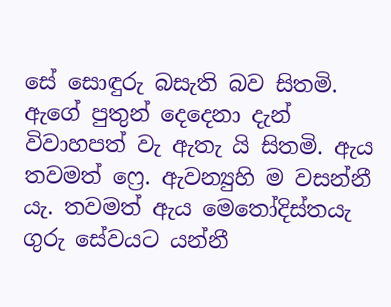සේ සොඳුරු බසැති බව සිතමි. ඇගේ පුතුන් දෙදෙනා දැන් විවාහපත් වැ ඇතැ යි සිතමි. ඇය තවමත් ෆ්‍රෙ. ඇවන්‍යුහි ම වසන්නී යැ. තවමත් ඇය මෙතෝදිස්තයැ ගුරු සේවයට යන්නී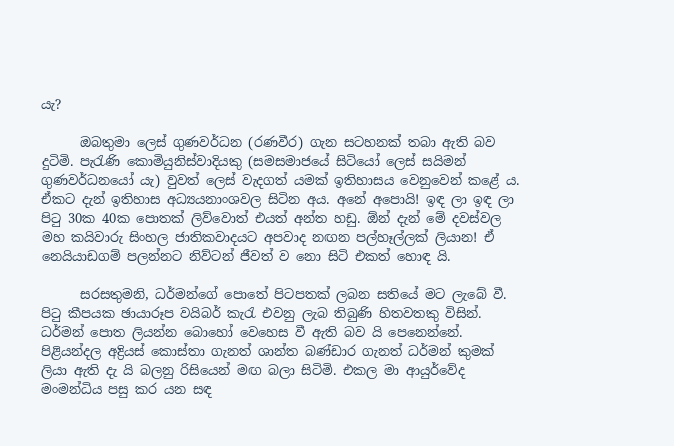යැ?

      ඔබතුමා ලෙස් ගුණවර්ධන (රණවීර) ගැන සටහනක් තබා ඇති බව දුටිමි. පැරැණි කොමියුනිස්වාදි‍යකු (සමසමාජයේ සිටියෝ ලෙස් සයිමන් ගුණවර්ධනයෝ යැ) වුවත් ලෙස් වැදගත් යමක් ඉතිහාසය වෙනුවෙන් කළේ ය. ඒකට දැන් ඉතිහාස අධ්‍යයනාංශවල සිටින අය. අනේ අපොයි! ඉඳ ලා ඉඳ ලා පිටු 30ක 40ක පොතක් ලිව්වොත් එයත් අන්ත හඩු. ඕන් දැන් මේ දවස්වල මහ කයිවාරු සිංහල ජාතිකවාදයට අපවාද නඟන පල්හෑල්ලක් ලියාන! ඒ නෙයියාඩගම් පලන්නට නිව්ටන් ජීවත් ව නො සිටි එකත් හොඳ යි.

      සරසතුමනි, ධර්මන්ගේ පොතේ පිටපතක් ලබන සතියේ මට ලැබේ වී. පිටු කීපයක ඡායාරූප වයිබර් කැරැ එවනු ලැබ තිබුණි හිතවතකු විසින්. ධර්මන් පොත ලියන්න බොහෝ වෙහෙස වී ඇති බව යි පෙනෙන්නේ. පිළියන්දල අද්‍රියස් කොස්තා ගැනත් ශාන්ත බණ්ඩාර ගැනත් ධර්මන් කුමක් ලියා ඇති දැ යි බලනු රිසියෙන් මඟ බලා සිටිමි. එකල මා ආයුර්වේද මංමන්ධිය පසු කර යන සඳ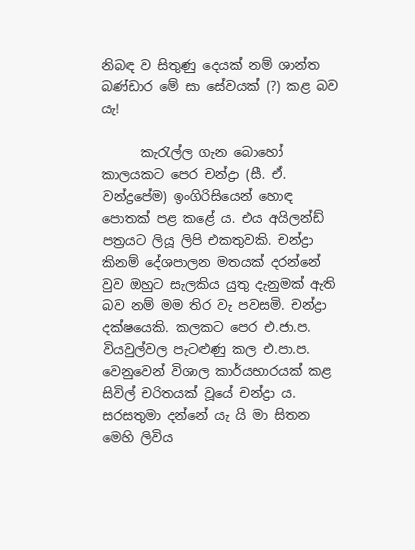නිබඳ ව සිතුණු දෙයක් නම් ශාන්ත බණ්ඩාර මේ සා සේවයක් (?) කළ බව යැ!

      කැරැල්ල ගැන බොහෝ කාලයකට පෙර චන්ද්‍රා (සී. ඒ. වන්ද්‍රපේම) ඉංගිරිසියෙන් හොඳ පොතක් පළ කළේ ය. එය අයිලන්ඩ් පත්‍රයට ලියූ ලිපි එකතුවකි. චන්ද්‍රා කිනම් දේශපාලන මතයක් දරන්නේ වුව ඔහුට සැලකිය යුතු දැනුමක් ඇති බව නම් මම තිර වැ පවසමි. චන්ද්‍රා දක්ෂයෙකි. කලකට පෙර එ.ජා.ප. වියවුල්වල පැටළුණු කල එ.පා.ප. වෙනුවෙන් විශාල කාර්යභාරයක් කළ සිවිල් චරිතයක් වූයේ චන්ද්‍රා ය. සරසතුමා දන්නේ යැ යි මා සිතන මෙහි ලිවිය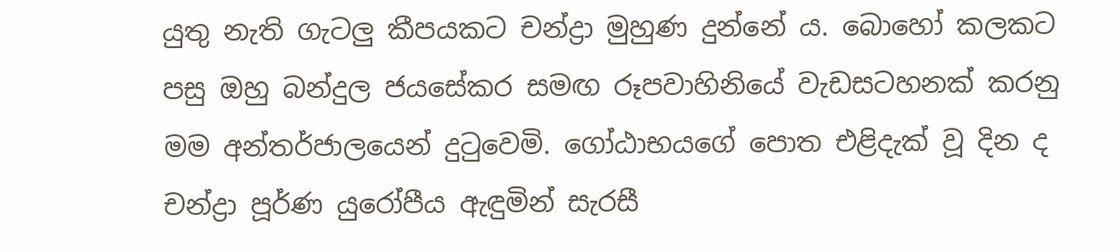යුතු නැති ගැටලු කීපයකට චන්ද්‍රා මුහුණ දුන්නේ ය. බොහෝ කලකට පසු ඔහු බන්දුල ජයසේකර සමඟ රූපවාහිනියේ වැඩසටහනක් කරනු මම අන්තර්ජාලයෙන් දුටුවෙමි. ගෝඨාභයගේ පොත එළිදැක් වූ දින ද චන්ද්‍රා පූර්ණ යුරෝපීය ඇඳුමින් සැරසී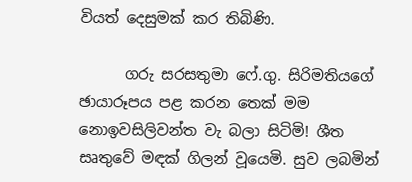වියත් දෙසුමක් කර තිබිණි.

      ගරු සරසතුමා ෆේ.ගු. සිරිමතියගේ ඡායාරූපය පළ කරන තෙක් මම නොඉවසිලිවන්ත වැ බලා සිටිමි! ශීත සෘතුවේ මඳක් ගිලන් වූයෙමි. සුව ලබමින්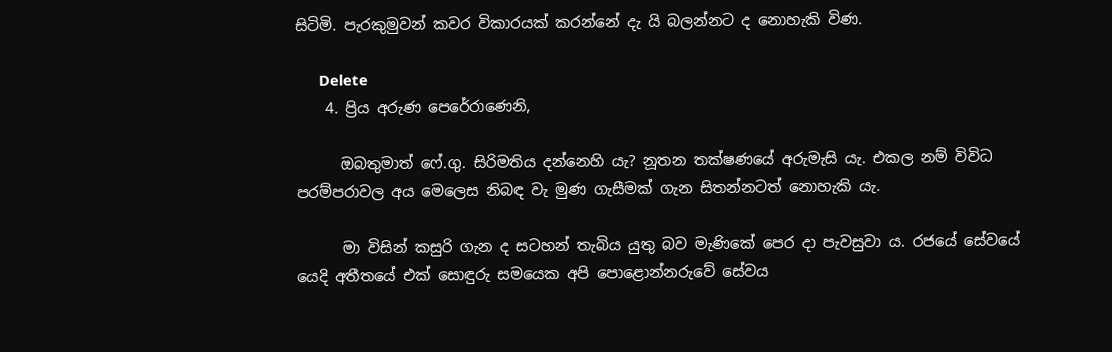සිටිමි. පැරකුමුවන් කවර විකාරයක් කරන්නේ දැ යි බලන්නට ද නො‍හැකි විණ.

      Delete
    4. ප්‍රිය අරුණ පෙරේරාණෙනි,

      ඔබතුමාත් ෆේ.ගු. සිරිමතිය දන්නෙහි යැ? නූතන තක්ෂණයේ අරුමැසි යැ. එකල නම් විවිධ පරම්පරාවල අය මෙලෙස නිබඳ වැ මුණ ගැසීමක් ගැන සිතන්නටත් නොහැකි යැ.

      මා විසින් කසුරි ගැන ද සටහන් තැබිය යුතු බව මැණිකේ පෙර දා පැවසුවා ය. රජයේ සේවයේ යෙදි අතීතයේ එක් සොඳුරු සමයෙක අපි පොළොන්නරුවේ සේවය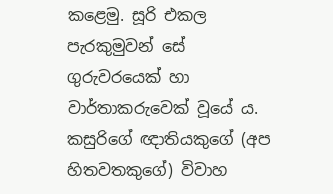ක‍ළෙමු. සූරි එකල පැරකුමුවන් සේ ගුරුවරයෙක් හා වාර්තාකරුවෙක් වූයේ ය. කසුරිගේ ඥාතියකුගේ (අප හිතවතකුගේ) විවාහ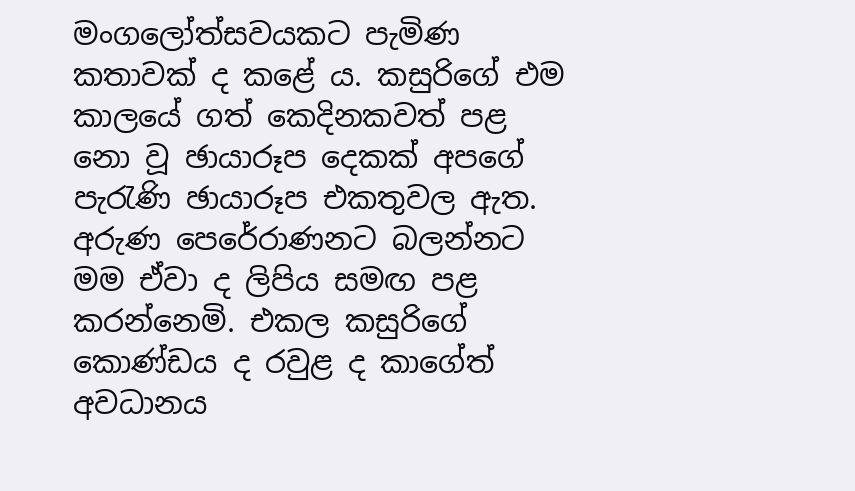මංගලෝත්සවයකට පැමිණ කතාවක් ද කළේ ය. කසුරිගේ එම කාලයේ ගත් කෙදිනකවත් පළ නො වූ ඡායාරූප දෙකක් අපගේ පැරැණි ඡායාරූප එකතුවල ඇත. අරුණ පෙරේරාණනට බලන්නට මම ඒවා ද ලිපිය සමඟ පළ කරන්නෙමි. එකල කසුරිගේ කොණ්ඩය ද රවුළ ද කාගේත් අවධානය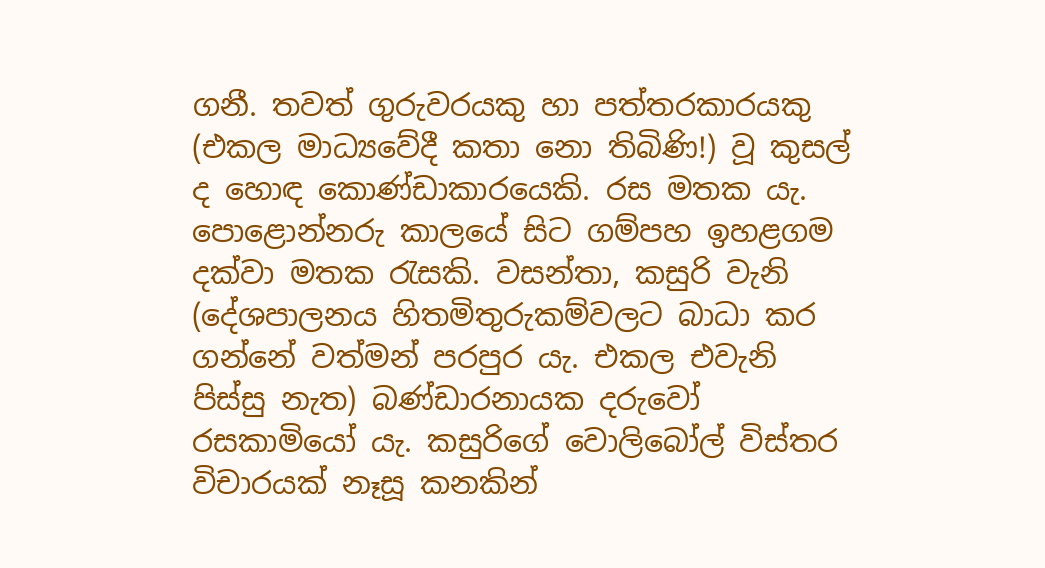ගනී. තවත් ගුරුවරයකු හා පත්තරකාරයකු (එකල මාධ්‍යවේදී කතා නො තිබිණි!) වූ කුසල් ද හොඳ කොණ්ඩාකාරයෙකි. රස මතක යැ. පොළොන්නරු කාලයේ සිට ගම්පහ ඉහළගම දක්වා මතක රැසකි. වසන්තා, කසුරි වැනි (දේශපාලනය හිතමිතුරුකම්වලට බාධා කර ගන්නේ වත්මන් පරපුර යැ. එකල එවැනි පිස්සු නැත) බණ්ඩාරනායක දරුවෝ රසකාමියෝ යැ. කසුරිගේ වොලිබෝල් විස්තර විචාරයක් නෑසූ කනකින්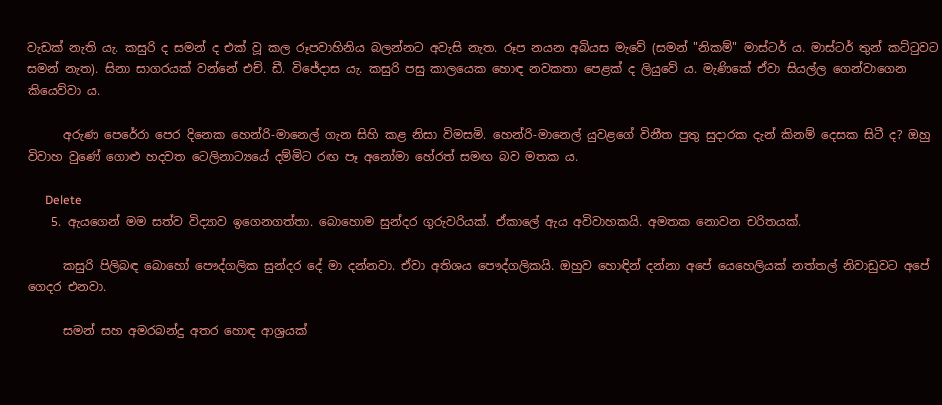වැඩක් නැති යැ. කසුරි ද සමන් ද එක් වූ කල රූපවාහිනිය බලන්නට අවැසි නැත. රූප නයන අබියස මැවේ (සමන් "නිකම්" මාස්ටර් ය. මාස්ටර් තුන් කට්ටුවට සමන් නැත). සිනා සාගරයක් වන්නේ එච්. ඩී. විජේදාස යැ. කසුරි පසු කාලයෙක හොඳ නවකතා පෙළක් ද ලියුවේ ය. මැණිකේ ඒවා සියල්ල ගෙන්වාගෙන කියෙව්වා ය.

      අරුණ පෙරේරා පෙර දිනෙක හෙන්රි-මානෙල් ගැන සිහි කළ නිසා විමසමි. හෙන්රි-මානෙල් යුවළගේ විනීත පුතු සුදාරක දැන් කිනම් දෙසක සිටී ද? ඔහු විවාහ වුණේ ගොළු හදවත ටෙලිනාට්‍යයේ දම්මිට රඟ පෑ අනෝමා හේරත් සමඟ බව මතක ය.

      Delete
    5. ඇයගෙන් මම සත්ව විද්‍යාව ඉගෙනගත්තා. බොහොම සුන්දර ගුරුවරියක්. ඒකාලේ ඇය අවිවාහකයි. අමතක නොවන චරිතයක්.

      කසුරි පිලිබඳ බොහෝ පෞද්ගලික සුන්දර දේ මා දන්නවා. ඒවා අතිශය පෞද්ගලිකයි. ඔහුව හොඳින් දන්නා අපේ යෙහෙලියක් නත්තල් නිවාඩුවට අපේ ගෙදර එනවා.

      සමන් සහ අමරබන්දු අතර හොඳ ආශ්‍රයක්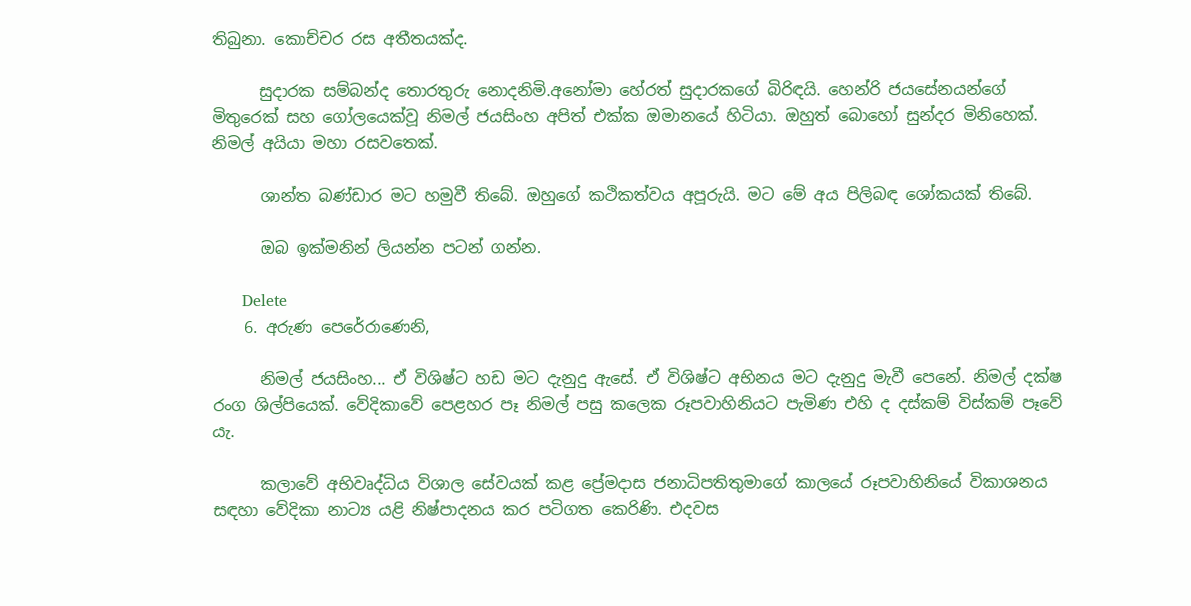තිබුනා. කොච්චර රස අතීතයක්ද.

      සුදාරක සම්බන්ද තොරතුරු නොදනිමි.අනෝමා හේරත් සුදාරකගේ බිරිඳයි. හෙන්රි ජයසේනයන්ගේ මිතුරෙක් සහ ගෝලයෙක්වූ නිමල් ජයසිංහ අපිත් එක්ක ඔමානයේ හිටියා. ඔහුත් බොහෝ සුන්දර මිනිහෙක්. නිමල් අයියා මහා රසවතෙක්.

      ශාන්ත බණ්ඩාර මට හමුවී තිබේ. ඔහුගේ කථිකත්වය අපූරුයි. මට මේ අය පිලිබඳ ශෝකයක් තිබේ.

      ඔබ ඉක්මනින් ලියන්න පටන් ගන්න.

      Delete
    6. අරුණ පෙරේරාණෙනි,

      නිමල් ජයසිංහ... ඒ විශිෂ්ට හඩ මට දැනුදු ඇසේ. ඒ විශිෂ්ට අභිනය මට දැනුදු මැවී පෙනේ. නිමල් දක්ෂ රංග ශිල්පියෙක්. වේදිකාවේ පෙළහර පෑ නිමල් පසු කලෙක රූපවාහිනියට පැමිණ එහි ද දස්කම් විස්කම් පෑවේ යැ.

      කලාවේ අභිවෘද්ධිය විශාල සේවයක් කළ ප්‍රේමදාස ජනාධිපතිතුමාගේ කාලයේ රූපවාහිනියේ විකාශනය සඳහා වේදිකා නාට්‍ය යළි නිෂ්පාදනය කර පටිගත කෙරිණි. එදවස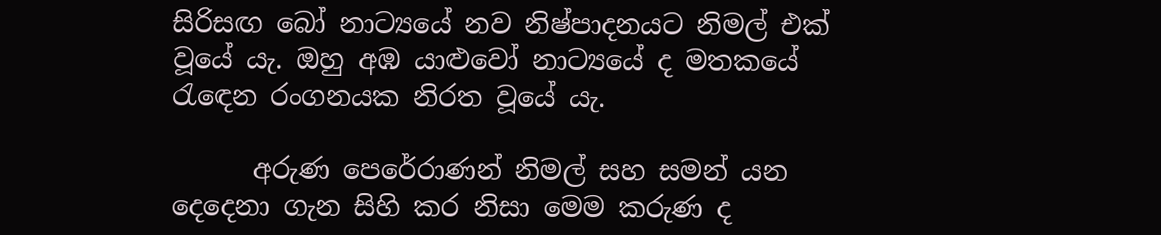සිරිස‍ඟ බෝ නාට්‍යයේ නව නිෂ්පාදනයට නිමල් එක් වූයේ යැ. ඔහු අඹ යාළුවෝ නාට්‍යයේ ද මතකයේ රැඳෙන රංගනයක නිරත වූයේ යැ.

      අරුණ පෙරේරාණන් නිමල් සහ සමන් යන දෙදෙනා ගැන සිහි කර නිසා මෙම කරුණ ද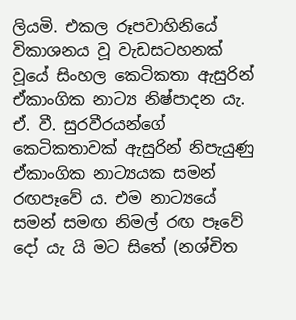ලියමි. එකල රූපවාහිනියේ විකාශනය වූ වැඩසටහනක් වූයේ සිංහල කෙටිකතා ඇසුරින් ඒකාංගික නාට්‍ය නිෂ්පාදන යැ. ඒ. වී. සුරවීරයන්ගේ කෙටිකතාවක් ඇසුරින් නිපැයුණු ඒකාංගික නාට්‍යයක සමන් රඟපෑවේ ය. එම නාට්‍යයේ සමන් සමඟ නිමල් රඟ පෑවේ දෝ යැ යි මට සිතේ (නශ්චිත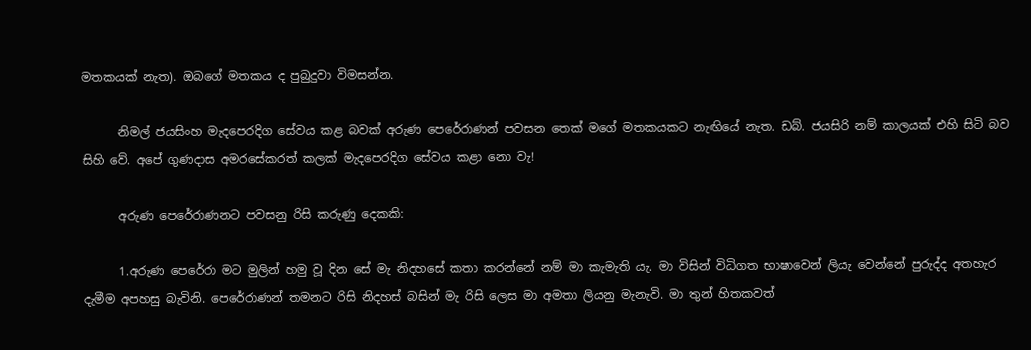මතකයක් නැත). ඔබගේ මතකය ද පුබුදුවා විමසන්න.

      නිමල් ජයසිංහ මැදපෙරදිග සේවය කළ බවක් අරුණ පෙරේරාණන් පවසන තෙක් මගේ මතකයකට නැඟියේ නැත. ඩබ්. ජයසිරි නම් කාලයක් එහි සිටි බව සිහි වේ. අපේ ගුණදාස අමරසේකරත් කලක් මැදපෙරදිග සේවය කළා නො වැ!

      අරුණ පෙරේරාණනට පවසනු රිසි කරුණු දෙකකි:

      1.අරුණ පෙරේරා මට මුලින් හමු වූ දින සේ මැ නිදහසේ කතා කරන්නේ නම් මා කැමැති යැ. මා විසින් විධිගත භාෂාවෙන් ලියැ වෙන්නේ පුරුද්ද අතහැර දැමීම අපහසු බැවිනි. පෙරේරාණන් තමනට රිසි නිදහස් බසින් මැ රිසි ලෙස මා අමතා ලියනු මැනැවි. මා තුන් හිතකවත්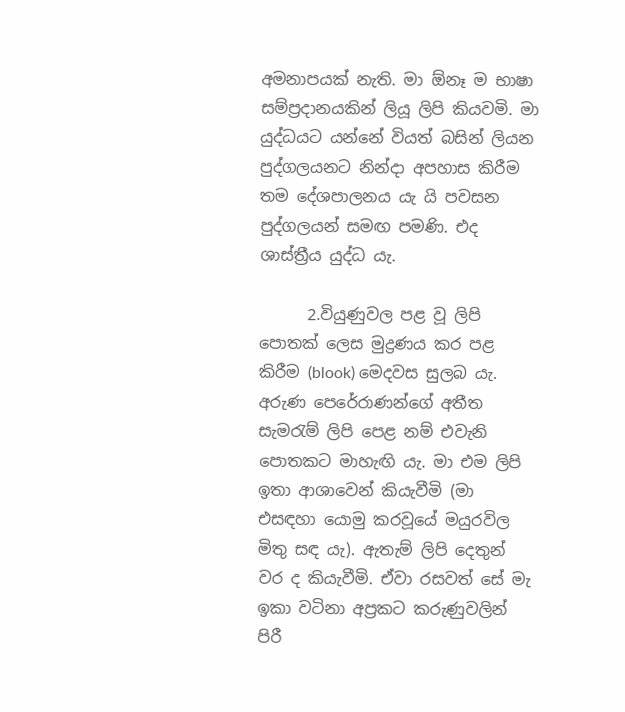අමනාපයක් නැති. මා ඕනෑ ම භාෂා සම්ප්‍රදානයකින් ලියූ ලිපි කියවමි. මා යුද්ධයට යන්නේ වියත් බසින් ලියන පුද්ගලයනට නින්දා අපහාස කිරීම තම දේශපාලනය යැ යි පවසන පුද්ගලයන් සමඟ පමණි. එද ශාස්ත්‍රීය යුද්ධ යැ.

      2.වියුණුවල පළ වූ ලිපි පොතක් ලෙස මුද්‍රණය කර පළ කිරීම (blook) මෙදවස සුලබ යැ. අරුණ පෙරේරාණන්ගේ අතීත සැමරැම් ලිපි පෙළ නම් එවැනි පොතකට මාහැඟි යැ. මා එම ලිපි ඉතා ආශාවෙන් කියැවීමි (මා එසඳහා යොමු කරවූයේ මයුරවිල මිතු සඳ යැ). ඇතැම් ලිපි දෙතුන් වර ද කියැවීමි. ඒවා රසවත් සේ මැ ඉකා වටිනා අප්‍රකට කරුණුවලින් පිරී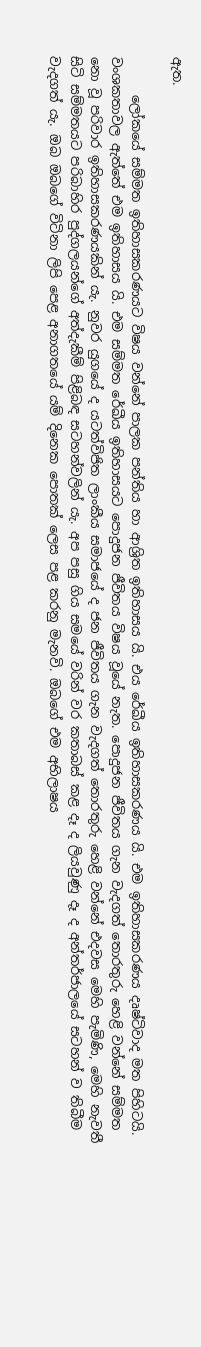ඇත.

      ලෝකයේ සම්මත ඉතිහාසකරණයට විෂය වන්නේ පාලක පන්තිය හා ආශ්‍රිත ඉතිහාසය යි. එය රේඛීය ඉතිහාසකරණය යි. එම ඉතිහාසකරණය දෘෂ්ටිවාද මත පිහිටයි. වංශකතාවල ඇත්තේ එම ඉතිහාසය යි. එම සම්මත රේඛීය ඉතිහාසයට පොදුජන ජීවිතය විෂය වූයේ නැත. පොදුජන ජීවිතය ගැන වැදගත් තොරතුරු හෙළි වන්නේ සම්මත නො‍ වූ පරිවාර ඉතිහාසකරණයකින් යැ. නුවර යුගයේ ද යටත්විජිත ලාංකීය සමාජයේ ද ජන ජීවිතය ගැන වැදගත් තොරතුරු හෙළි වන්නේ එදවස මෙහි පැමිණි, මෙහි නැවතී සිටි සම්මතයට පරිබාහිර පුද්ගලයන්ගේ අත්දැකීම් පිළිබඳ සටහන්වලින් යැ. අප පසු ගිය සමයේ වරින් වර කතාබස් කළ දෑ ද ලියවුණු දෑ ද අන්තර්ජාලයේ සටහන් ව තිබීම වැදගත් යැ. ඔබ ඔබගේ විටිනා ලිපි පෙළ අනාගතයේ යම් දිනෙක පොතක් ලෙස පළ කරනු මැනවි. ඔබගේ එම අභිලාෂය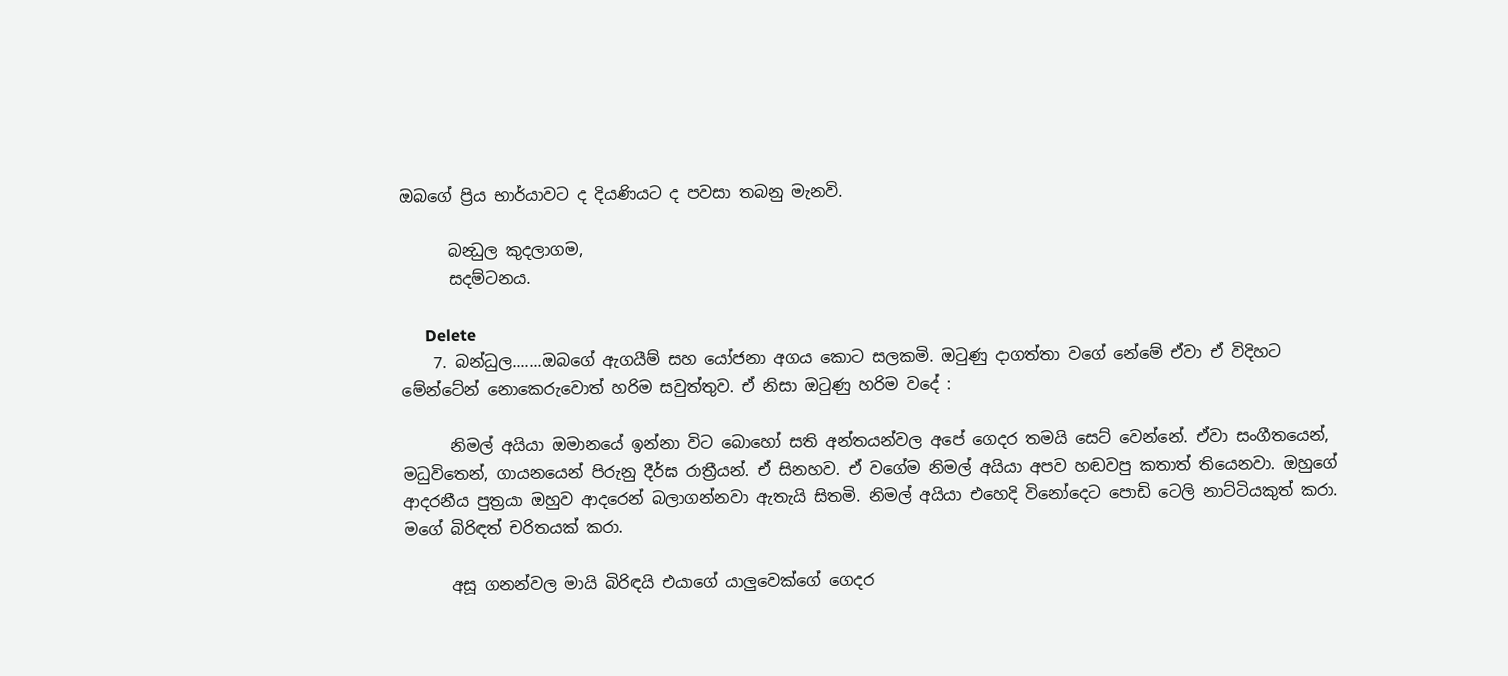ඔබගේ ප්‍රිය භාර්යාවට ද දියණියට ද පවසා තබනු මැනවි.

      බන්‍ධුල කුදලාගම,
      සදම්ටනය.

      Delete
    7. බන්ධුල.......ඔබගේ ඇගයීම් සහ යෝජනා අගය කොට සලකමි. ඔටුණු දාගත්තා වගේ නේමේ ඒවා ඒ විදිහට මේන්ටේන් නොකෙරුවොත් හරිම සවුත්තුව. ඒ නිසා ඔටුණු හරිම වදේ :

      නිමල් අයියා ඔමානයේ ඉන්නා විට බොහෝ සති අන්තයන්වල අපේ ගෙදර තමයි සෙට් වෙන්නේ. ඒවා සංගීතයෙන්, මධුවිතෙන්, ගායනයෙන් පිරුනු දීර්ඝ රාත්‍රීයන්. ඒ සිනහව. ඒ වගේම නිමල් අයියා අපව හඬවපු කතාත් තියෙනවා. ඔහුගේ ආදරනීය පුත්‍රයා ඔහුව ආදරෙන් බලාගන්නවා ඇතැයි සිතමි. නිමල් අයියා එහෙදි විනෝදෙට පොඩි ටෙලි නාට්ටියකුත් කරා. මගේ බිරිඳත් චරිතයක් කරා.

      අසූ ගනන්වල මායි බිරිඳයි එයාගේ යාලුවෙක්ගේ ගෙදර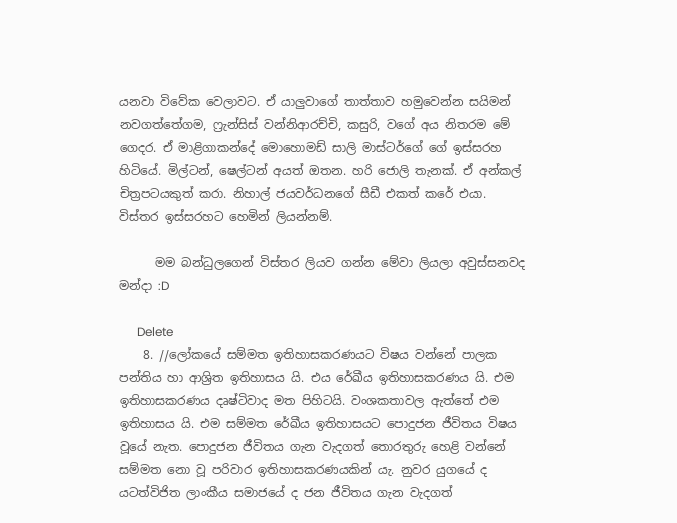යනවා විවේක වෙලාවට. ඒ යාලුවාගේ තාත්තාව හමුවෙන්න සයිමන් නවගත්තේගම, ෆ්‍රැන්සිස් වන්නිආරච්චි, කසුරි, වගේ අය නිතරම මේ ගෙදර. ඒ මාළිගාකන්දේ මොහොමඩ් සාලි මාස්ටර්ගේ ගේ ඉස්සරහ හිටියේ. මිල්ටන්, ෂෙල්ටන් අයත් ඔතන. හරි ජොලි තැනක්. ඒ අන්කල් චිත්‍රපටයකුත් කරා. නිහාල් ජයවර්ධනගේ සීඩී එකත් කරේ එයා. විස්තර ඉස්සරහට හෙමින් ලියන්නම්.

      මම බන්ධුලගෙන් විස්තර ලියව ගන්න මේවා ලියලා අවුස්සනවද මන්දා :D

      Delete
    8. //ලෝකයේ සම්මත ඉතිහාසකරණයට විෂය වන්නේ පාලක පන්තිය හා ආශ්‍රිත ඉතිහාසය යි. එය රේඛීය ඉතිහාසකරණය යි. එම ඉතිහාසකරණය දෘෂ්ටිවාද මත පිහිටයි. වංශකතාවල ඇත්තේ එම ඉතිහාසය යි. එම සම්මත රේඛීය ඉතිහාසයට පොදුජන ජීවිතය විෂය වූයේ නැත. පොදුජන ජීවිතය ගැන වැදගත් තොරතුරු හෙළි වන්නේ සම්මත නො‍ වූ පරිවාර ඉතිහාසකරණයකින් යැ. නුවර යුගයේ ද යටත්විජිත ලාංකීය සමාජයේ ද ජන ජීවිතය ගැන වැදගත්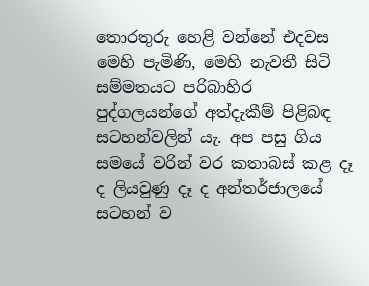තොරතුරු හෙළි වන්නේ එදවස මෙහි පැමිණි, මෙහි නැවතී සිටි සම්මතයට පරිබාහිර පුද්ගලයන්ගේ අත්දැකීම් පිළිබඳ සටහන්වලින් යැ. අප පසු ගිය සමයේ වරින් වර කතාබස් කළ දෑ ද ලියවුණු දෑ ද අන්තර්ජාලයේ සටහන් ව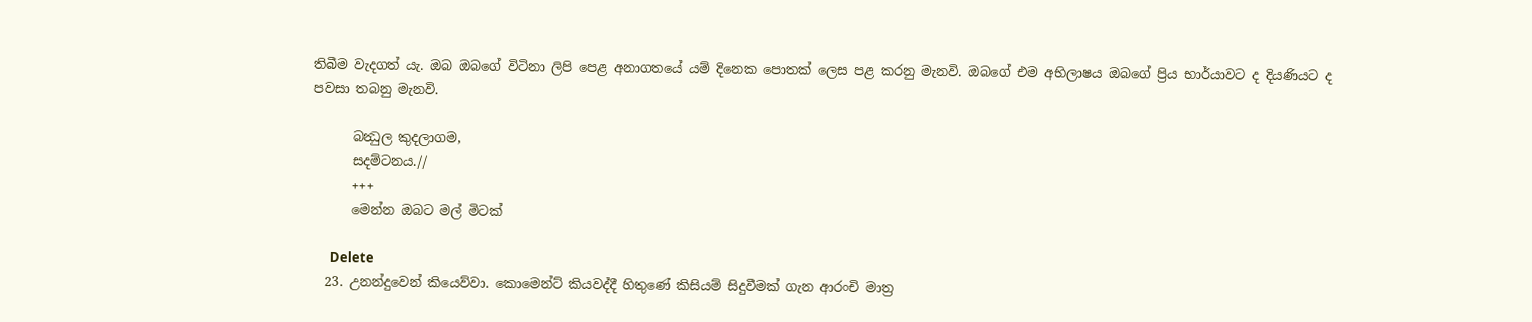තිබීම වැදගත් යැ. ඔබ ඔබගේ විටිනා ලිපි පෙළ අනාගතයේ යම් දිනෙක පොතක් ලෙස පළ කරනු මැනවි. ඔබගේ එම අභිලාෂය ඔබගේ ප්‍රිය භාර්යාවට ද දියණියට ද පවසා තබනු මැනවි.

      බන්‍ධුල කුදලාගම,
      සදම්ටනය.//
      +++
      මෙන්න ඔබට මල් මිටක්

      Delete
  23. උනන්දුවෙන් කියෙව්වා. කොමෙන්ට් කියවද්දී හිතුණේ කිසියම් සිදුවීමක් ගැන ආරංචි මාත්‍ර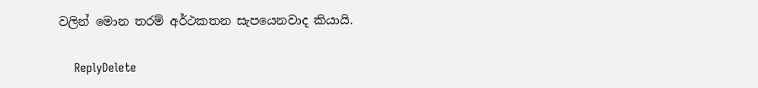වලින් මොන තරම් අර්ථකතන සැපයෙනවාද කියායි.

    ReplyDelete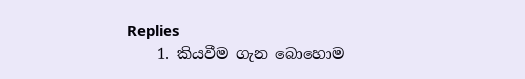Replies
    1. කියවීම ගැන බොහොම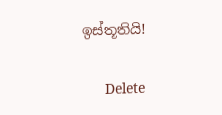ඉස්තූතියි!

      Delete